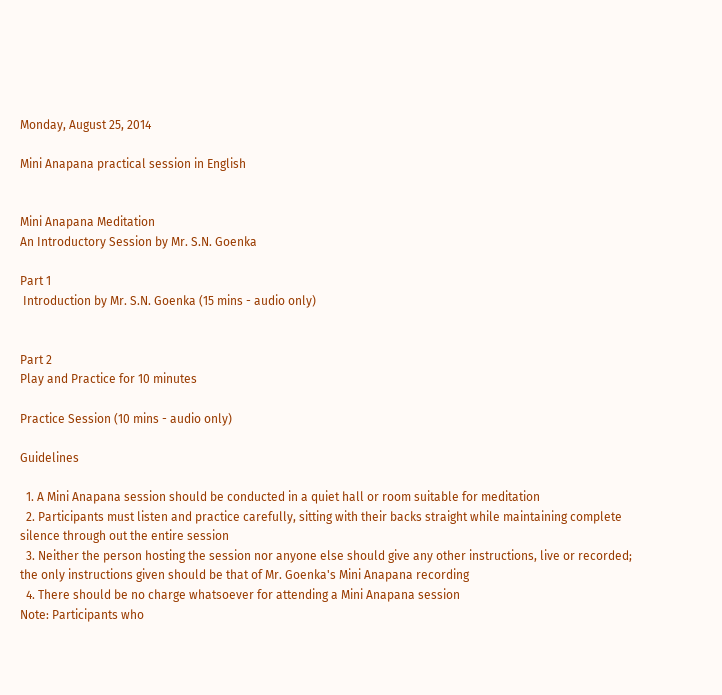Monday, August 25, 2014

Mini Anapana practical session in English


Mini Anapana Meditation
An Introductory Session by Mr. S.N. Goenka

Part 1
 Introduction by Mr. S.N. Goenka (15 mins - audio only)


Part 2
Play and Practice for 10 minutes

Practice Session (10 mins - audio only)

Guidelines

  1. A Mini Anapana session should be conducted in a quiet hall or room suitable for meditation
  2. Participants must listen and practice carefully, sitting with their backs straight while maintaining complete silence through out the entire session
  3. Neither the person hosting the session nor anyone else should give any other instructions, live or recorded; the only instructions given should be that of Mr. Goenka's Mini Anapana recording
  4. There should be no charge whatsoever for attending a Mini Anapana session
Note: Participants who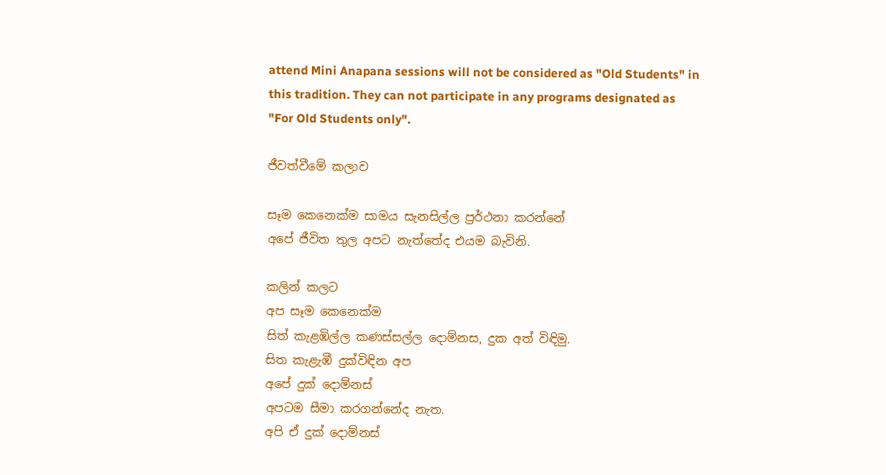attend Mini Anapana sessions will not be considered as "Old Students" in this tradition. They can not participate in any programs designated as "For Old Students only".

ජීවත්වීමේ කලාව

සෑම කෙනෙක්ම සාමය සැනසිල්ල ප්‍රර්ථනා කරන්නේ
අපේ ජීවිත තුල අපට නැත්තේද එයම බැවිනි.

කලින් කලට
අප සෑම කෙනෙක්ම
සිත් කැළඹිල්ල කණස්සල්ල දොම්නස, දුක අත් විඳිමු.
සිත කැළැඹී දුක්විඳින අප
අපේ දුක් දොම්නස්
අපටම සීමා කරගන්නේද නැත.
අපි ඒ දුක් දොම්නස්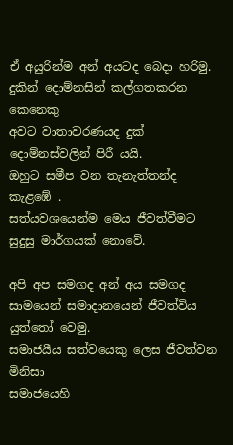ඒ අයුරින්ම අන් අයටද බෙදා හරිමු.
දුකින් දොම්නසින් කල්ගතකරන කෙනෙකු
අවට වාතාවරණයද දුක් දොම්නස්වලින් පිරී යයි.
ඔහුට සමීප වන තැනැත්තන්ද කැළඹේ .
සත්යවශයෙන්ම මෙය ජීවත්වීමට සුදුසු මාර්ගයක් නොවේ.

අපි අප සමගද අන් අය සමගද
සාමයෙන් සමාදානයෙන් ජීවත්විය යුත්තෝ වෙමු.
සමාජයීය සත්වයෙකු ලෙස ජීවත්වන මිනිසා
සමාජයෙහි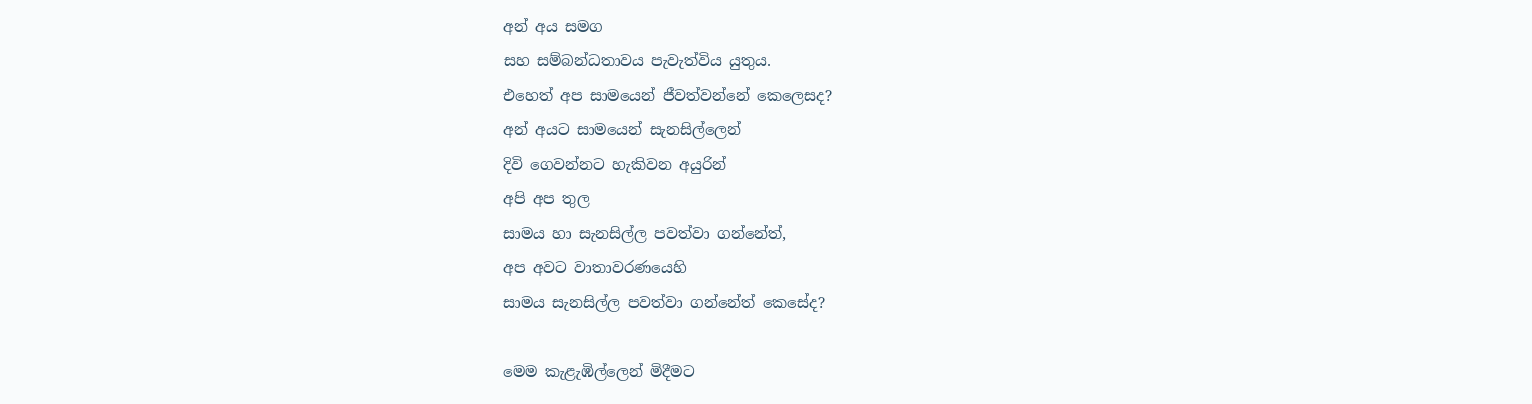අන් අය සමග
සහ සම්බන්ධතාවය පැවැත්විය යුතුය.
එහෙත් අප සාමයෙන් ජීවත්වන්නේ කෙලෙසද?
අන් අයට සාමයෙන් සැනසිල්ලෙන්
දිවි ගෙවන්නට හැකිවන අයුරින්
අපි අප තුල
සාමය හා සැනසිල්ල පවත්වා ගන්නේත්,
අප අවට වාතාවරණයෙහි
සාමය සැනසිල්ල පවත්වා ගන්නේත් කෙසේද?

මෙම කැළැඹිල්ලෙන් මිදීමට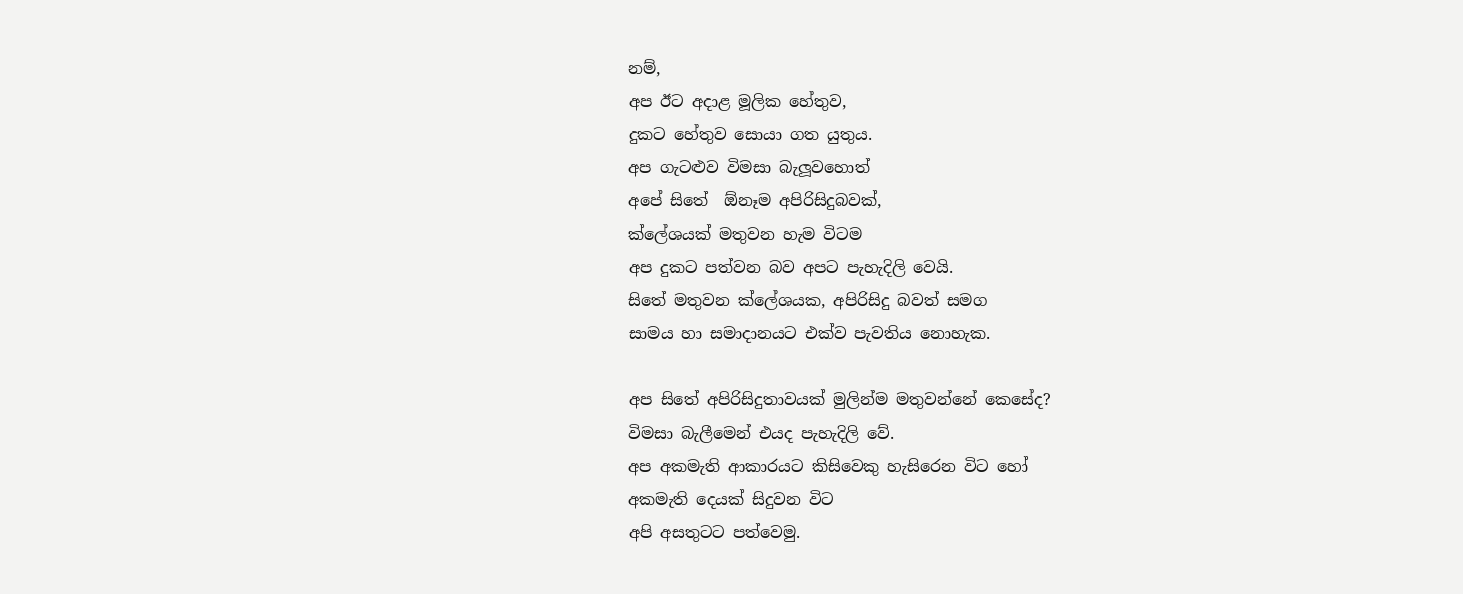නම්,
අප ඊට අදාළ මූලික හේතුව,
දුකට හේතුව සොයා ගත යුතුය.
අප ගැටළුව විමසා බැලූවහොත්
අපේ සිතේ  ඕනෑම අපිරිසිදුබවක්,
ක්ලේශයක් මතුවන හැම විටම
අප දුකට පත්වන බව අපට පැහැදිලි වෙයි.
සිතේ මතුවන ක්ලේශයක, අපිරිසිදු බවත් සමග
සාමය හා සමාදානයට එක්ව පැවතිය නොහැක.

අප සිතේ අපිරිසිදුතාවයක් මුලින්ම මතුවන්නේ කෙසේද?
විමසා බැලීමෙන් එයද පැහැදිලි වේ.
අප අකමැති ආකාරයට කිසිවෙකු හැසිරෙන විට හෝ
අකමැති දෙයක් සිදුවන විට
අපි අසතුටට පත්වෙමු.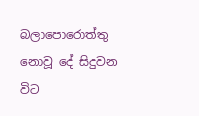බලාපොරොත්තු නොවූ දේ සිදුවන විට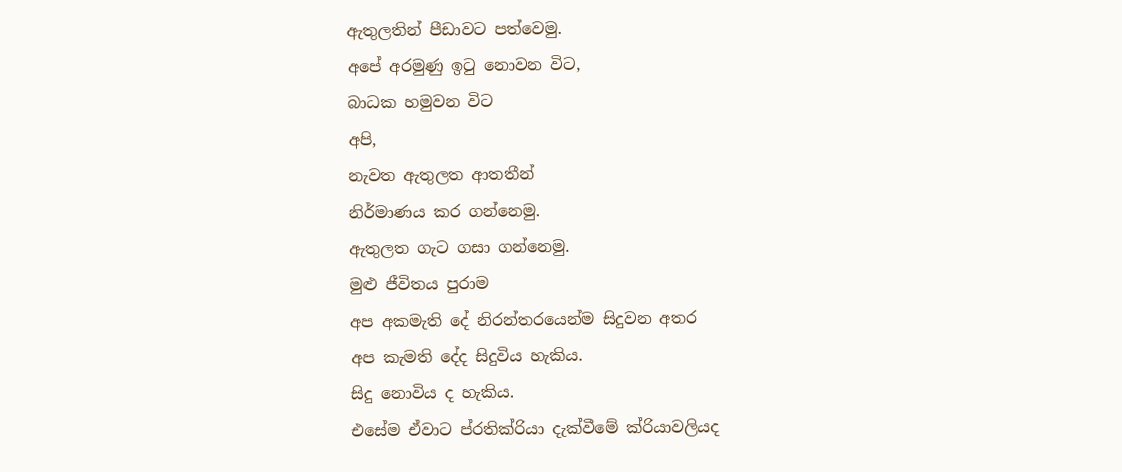ඇතුලතින් පීඩාවට පත්වෙමු.
අපේ අරමුණු ඉටු නොවන විට,
බාධක හමුවන විට
අපි,
නැවත ඇතුලත ආතතීන්
නිර්මාණය කර ගන්නෙමු.
ඇතුලත ගැට ගසා ගන්නෙමු.
මුළු ජීවිතය පුරාම
අප අකමැති දේ නිරන්තරයෙන්ම සිදුවන අතර
අප කැමති දේද සිදුවිය හැකිය.
සිදු නොවිය ද හැකිය.
එසේම ඒවාට ප්රතික්රියා දැක්වීමේ ක්රියාවලියද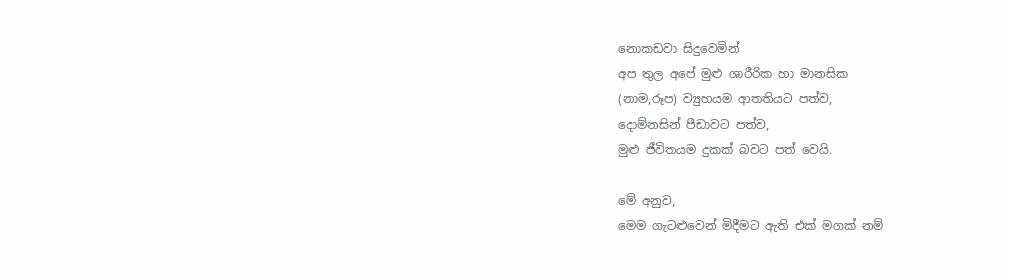නොකඩවා සිදුවෙමින්
අප තුල අපේ මුළු ශාරීරික හා මානසික
(නාම,රූප) ව්‍යුහයම ආතතියට පත්ව,
දොම්නසින් පීඩාවට පත්ව,
මුළු ජීවිතයම දුකක් බවට පත් වෙයි.

මේ අනුව,
මෙම ගැටළුවෙන් මිදීමට ඇති එක් මගක් නම්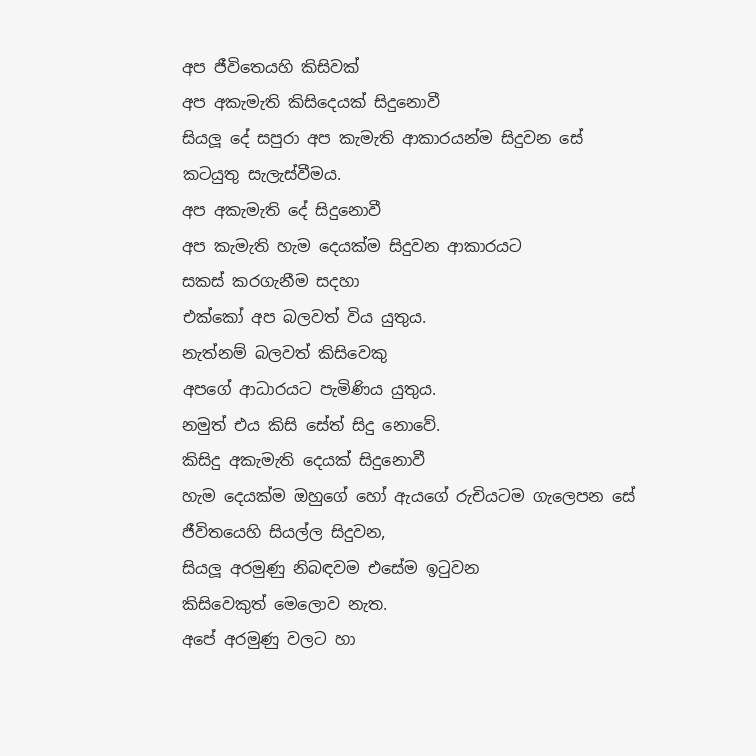අප ජීවිතෙයහි කිසිවක්
අප අකැමැති කිසිදෙයක් සිදුනොවී
සියලූ දේ සපුරා අප කැමැති ආකාරයන්ම සිදුවන සේ
කටයුතු සැලැස්වීමය.
අප අකැමැති දේ සිදුනොවී
අප කැමැති හැම දෙයක්ම සිදුවන ආකාරයට
සකස් කරගැනීම සදහා
එක්කෝ අප බලවත් විය යුතුය.
නැත්නම් බලවත් කිසිවෙකු
අපගේ ආධාරයට පැමිණිය යුතුය.
නමුත් එය කිසි සේත් සිදු නොවේ.
කිසිදු අකැමැති දෙයක් සිදුනොවී
හැම දෙයක්ම ඔහුගේ හෝ ඇයගේ රුචියටම ගැලෙපන සේ
ජීවිතයෙහි සියල්ල සිදුවන,
සියලූ අරමුණු නිබඳවම එසේම ඉටුවන
කිසිවෙකුත් මෙලොව නැත.
අපේ අරමුණු වලට හා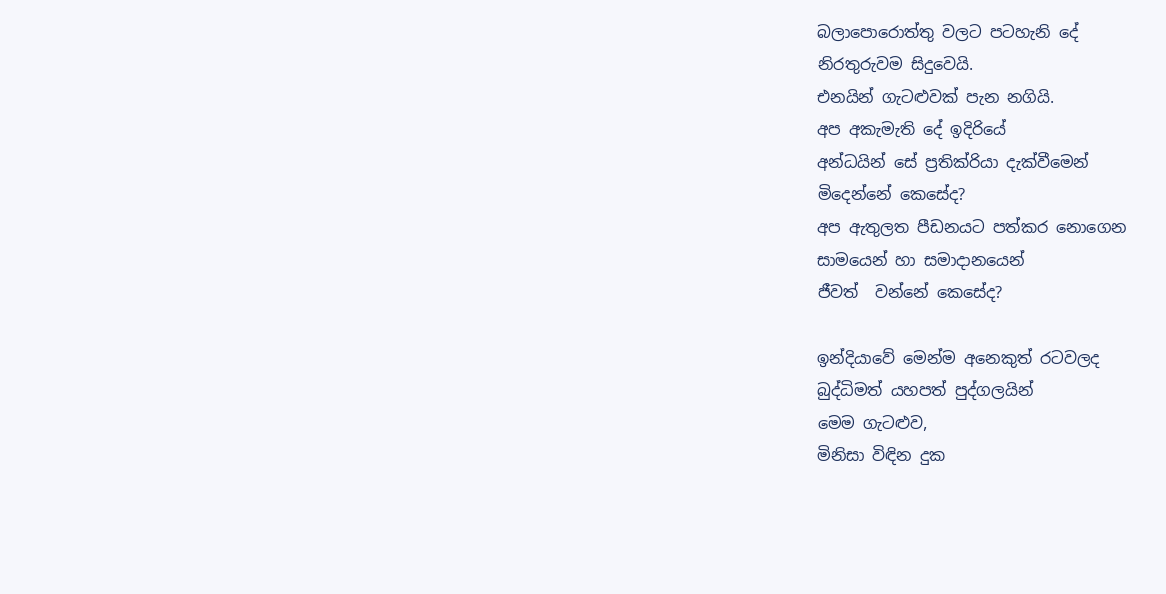බලාපොරොත්තු වලට පටහැනි දේ
නිරතුරුවම සිදුවෙයි.
එනයින් ගැටළුවක් පැන නගියි.
අප අකැමැති දේ ඉදිරියේ
අන්ධයින් සේ ප්‍රතික්රියා දැක්වීමෙන්
මිදෙන්නේ කෙසේද?
අප ඇතුලත පීඩනයට පත්කර නොගෙන
සාමයෙන් හා සමාදානයෙන්
ජීවත්  වන්නේ කෙසේද?

ඉන්දියාවේ මෙන්ම අනෙකුත් රටවලද
බුද්ධිමත් යහපත් පුද්ගලයින්
මෙම ගැටළුව,
මිනිසා විඳින දුක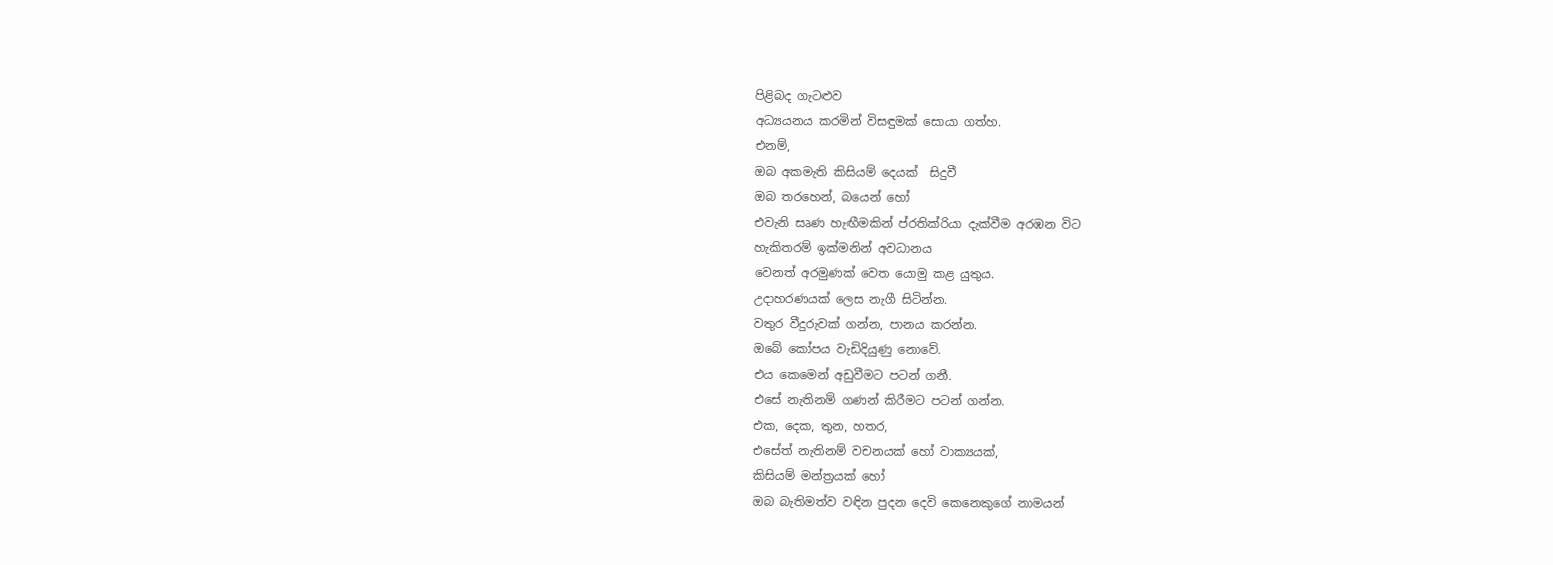පිළිබද ගැටළුව
අධ්‍යයනය කරමින් විසඳුමක් සොයා ගත්හ.
එනම්,
ඔබ අකමැති කිසියම් දෙයක්  සිදුවී
ඔබ තරහෙන්, බයෙන් හෝ
එවැනි සෘණ හැඟීමකින් ප්රතික්රියා දැක්වීම අරඹන විට
හැකිතරම් ඉක්මනින් අවධානය
වෙනත් අරමුණක් වෙත යොමු කළ යුතුය.
උදාහරණයක් ලෙස නැගී සිටින්න.
වතුර වීදුරුවක් ගන්න, පානය කරන්න.
ඔබේ කෝපය වැඩිදියුණු නොවේ.
එය කෙමෙන් අඩුවීමට පටන් ගනී.
එසේ නැතිනම් ගණන් කිරීමට පටන් ගන්න.
එක, දෙක, තුන, හතර,
එසේත් නැතිනම් වචනයක් හෝ වාක්‍යයක්,
කිසියම් මන්ත්‍රයක් හෝ
ඔබ බැතිමත්ව වඳින පුදන දෙවි කෙනෙකුගේ නාමයන්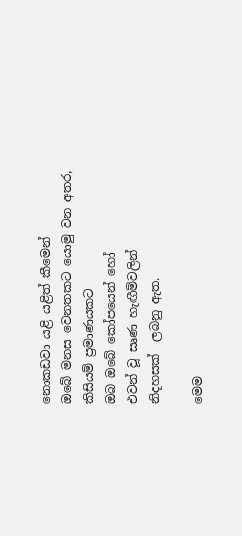නොකඩවා යළි යළිත් කීමෙන්
ඔබේ මනස වෙනතකට යොමු වන අතර,
කිසියම් ප්‍රමාණයකට
ඔබ ඔබේ කෝපයෙන් හෝ
එවන් වූ සෘණ හැඟීම්වලින්
නිදහසක්  ලබනු ඇත.

මෙම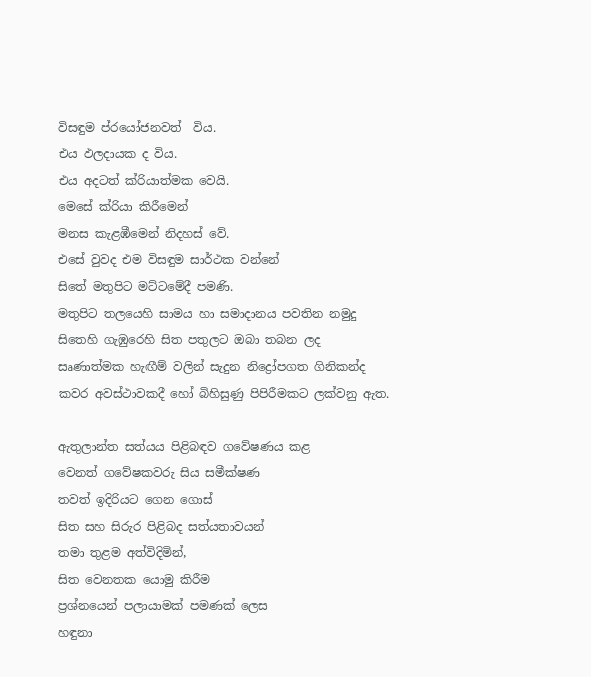විසඳුම ප්රයෝජනවත්  විය.
එය ඵලදායක ද විය.
එය අදටත් ක්රියාත්මක වෙයි.
මෙසේ ක්රියා කිරීමෙන්
මනස කැළඹීමෙන් නිදහස් වේ.
එසේ වුවද එම විසඳුම සාර්ථක වන්නේ
සිතේ මතුපිට මට්ටමේදී පමණි.
මතුපිට තලයෙහි සාමය හා සමාදානය පවතින නමුදු
සිතෙහි ගැඹුරෙහි සිත පතුලට ඔබා තබන ලද
සෘණාත්මක හැඟීම් වලින් සැදුන නිද්‍රෝපගත ගිනිකන්ද
කවර අවස්ථාවකදී හෝ බිහිසුණු පිපිරීමකට ලක්වනු ඇත.

ඇතුලාන්ත සත්යය පිළිබඳව ගවේෂණය කළ
වෙනත් ගවේෂකවරු සිය සමීක්ෂණ
තවත් ඉදිරියට ගෙන ගොස්
සිත සහ සිරුර පිළිබද සත්යතාවයන්
තමා තුළම අත්විදිමින්,
සිත වෙනතක යොමු කිරීම
ප්‍රශ්නයෙන් පලායාමක් පමණක් ලෙස
හඳුනා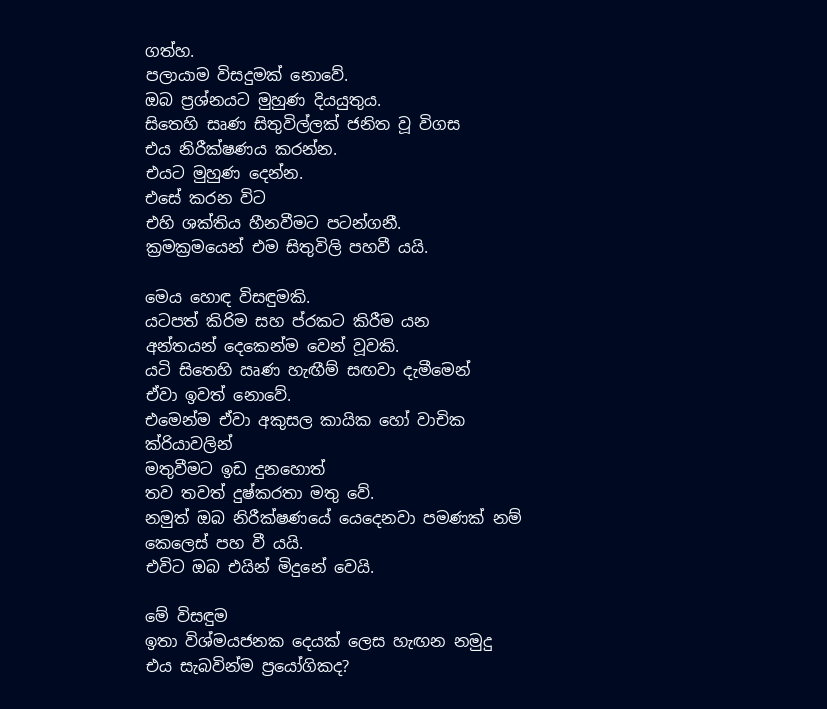ගත්හ.
පලායාම විසදුමක් නොවේ.
ඔබ ප්‍රශ්නයට මුහුණ දියයුතුය.
සිතෙහි සෘණ සිතුවිල්ලක් ජනිත වූ විගස
එය නිරීක්ෂණය කරන්න.
එයට මුහුණ දෙන්න.
එසේ කරන විට
එහි ශක්තිය හීනවීමට පටන්ගනී.
ක්‍රමක්‍රමයෙන් එම සිතුවිලි පහවී යයි.

මෙය හොඳ විසඳුමකි.
යටපත් කිරිම සහ ප්රකට කිරීම යන
අන්තයන් දෙකෙන්ම වෙන් වූවකි.
යටි සිතෙහි ඍණ හැඟීම් සඟවා දැමීමෙන්
ඒවා ඉවත් නොවේ.
එමෙන්ම ඒවා අකුසල කායික හෝ වාචික ක්රියාවලින්
මතුවීමට ඉඩ දුනහොත්
තව තවත් දුෂ්කරතා මතු වේ.
නමුත් ඔබ නිරීක්ෂණයේ යෙදෙනවා පමණක් නම්
කෙලෙස් පහ වී යයි.
එවිට ඔබ එයින් මිදුනේ වෙයි.

මේ විසඳුම
ඉතා විශ්මයජනක දෙයක් ලෙස හැඟන නමුදු
එය සැබවින්ම ප්‍රයෝගිකද?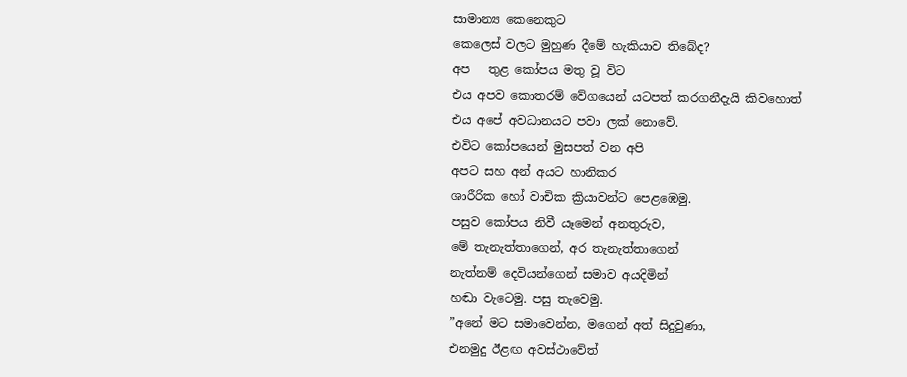සාමාන්‍ය කෙනෙකුට
කෙලෙස් වලට මුහුණ දීමේ හැකියාව තිබේද?
අප   තුළ කෝපය මතු වූ විට
එය අපව කොතරම් වේගයෙන් යටපත් කරගනීදැයි කිවහොත්
එය අපේ අවධානයට පවා ලක් නොවේ.
එවිට කෝපයෙන් මුසපත් වන අපි
අපට සහ අන් අයට හානිකර
ශාරීරික හෝ වාචික ක්‍රියාවන්ට පෙළඹෙමු.
පසුව කෝපය නිවී යෑමෙන් අනතුරුව,
මේ තැනැත්තාගෙන්, අර තැනැත්තාගෙන්
නැත්නම් දෙවියන්ගෙන් සමාව අයදිමින්
හඬා වැටෙමු. පසු තැවෙමු.
”අනේ මට සමාවෙන්න, මගෙන් අත් සිදුවුණා,
එනමුදු ඊළඟ අවස්ථාවේත්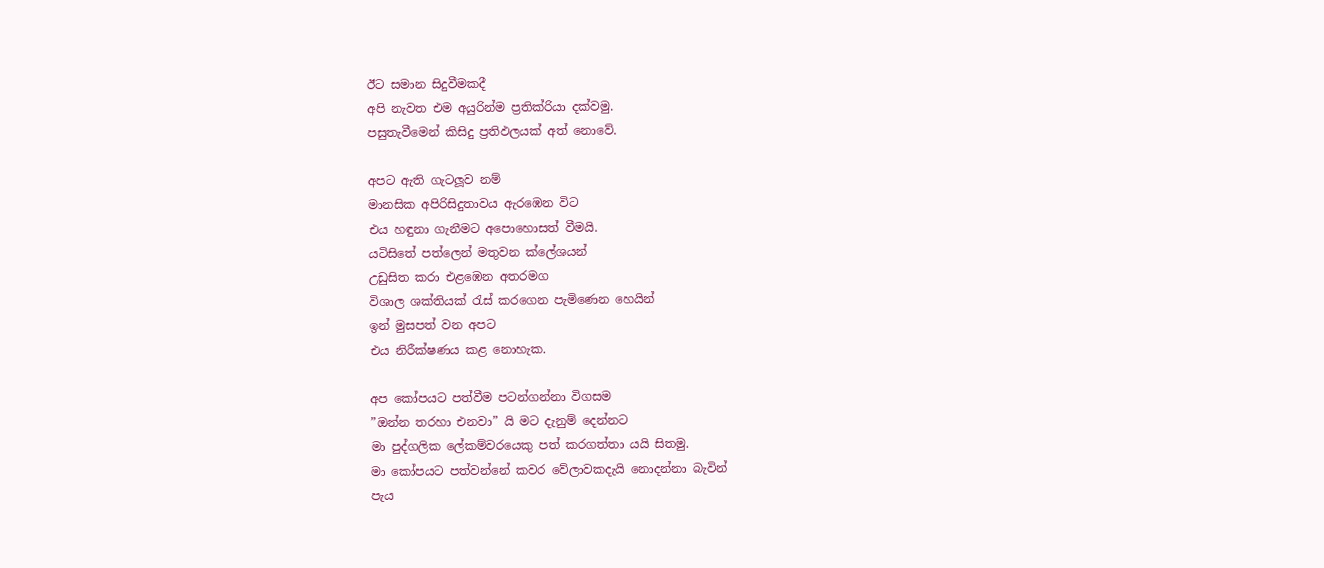ඊට සමාන සිදුවීමකදී
අපි නැවත එම අයුරින්ම ප්‍රතික්රියා දක්වමු.
පසුතැවීමෙන් කිසිදු ප්‍රතිඵලයක් අත් නොවේ.

අපට ඇති ගැටලූව නම්
මානසික අපිරිසිදුතාවය ඇරඹෙන විට
එය හඳුනා ගැනීමට අපොහොසත් වීමයි.
යටිසිතේ පත්ලෙන් මතුවන ක්ලේශයන්
උඩුසිත කරා එළඹෙන අතරමග
විශාල ශක්තියක් රැස් කරගෙන පැමිණෙන හෙයින්
ඉන් මුසපත් වන අපට
එය නිරීක්ෂණය කළ නොහැක.

අප කෝපයට පත්වීම පටන්ගන්නා විගසම
”ඔන්න තරහා එනවා” යි මට දැනුම් දෙන්නට
මා පුද්ගලික ලේකම්වරයෙකු පත් කරගත්තා යයි සිතමු.
මා කෝපයට පත්වන්නේ කවර වේලාවකදැයි නොදන්නා බැවින්
පැය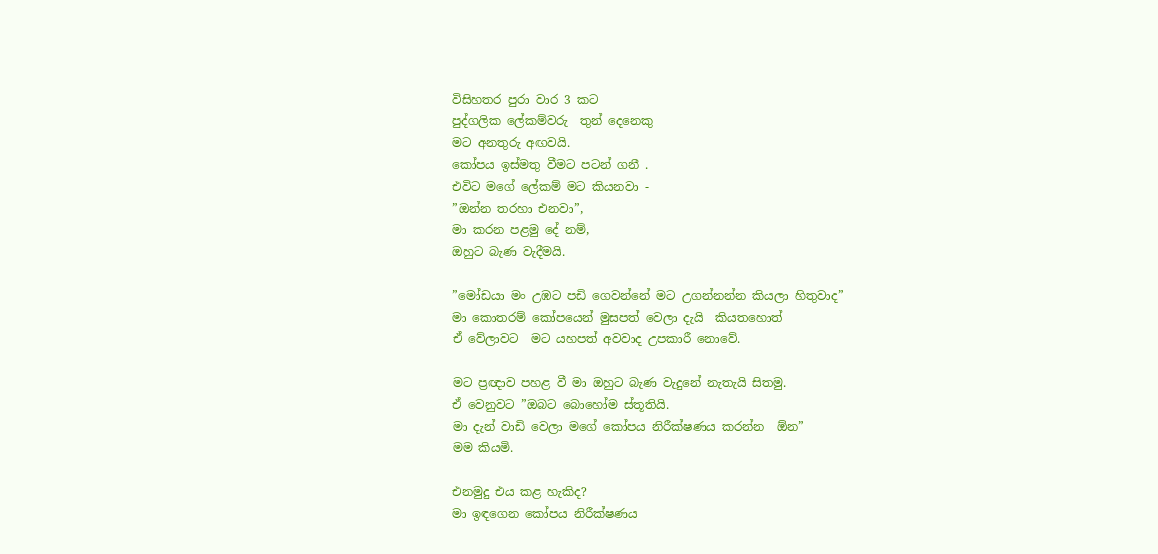විසිහතර පුරා වාර 3 කට
පුද්ගලික ලේකම්වරු  තුන් දෙනෙකු
මට අනතුරු අඟවයි.
කෝපය ඉස්මතු වීමට පටන් ගනී .
එවිට මගේ ලේකම් මට කියනවා -
”ඔන්න තරහා එනවා”,
මා කරන පළමු දේ නම්,
ඔහුට බැණ වැදීමයි.

”මෝඩයා මං උඹට පඩි ගෙවන්නේ මට උගන්නන්න කියලා හිතුවාද”
මා කොතරම් කෝපයෙන් මුසපත් වෙලා දැයි  කියතහොත්
ඒ වේලාවට  මට යහපත් අවවාද උපකාරී නොවේ.

මට ප්‍රඥාව පහළ වී මා ඔහුට බැණ වැදුනේ නැතැයි සිතමු.
ඒ වෙනුවට ”ඔබට බොහෝම ස්තූතියි.
මා දැන් වාඩි වෙලා මගේ කෝපය නිරීක්ෂණය කරන්න  ඕන”
මම කියමි.

එනමුදු එය කළ හැකිද?
මා ඉඳගෙන කෝපය නිරීක්ෂණය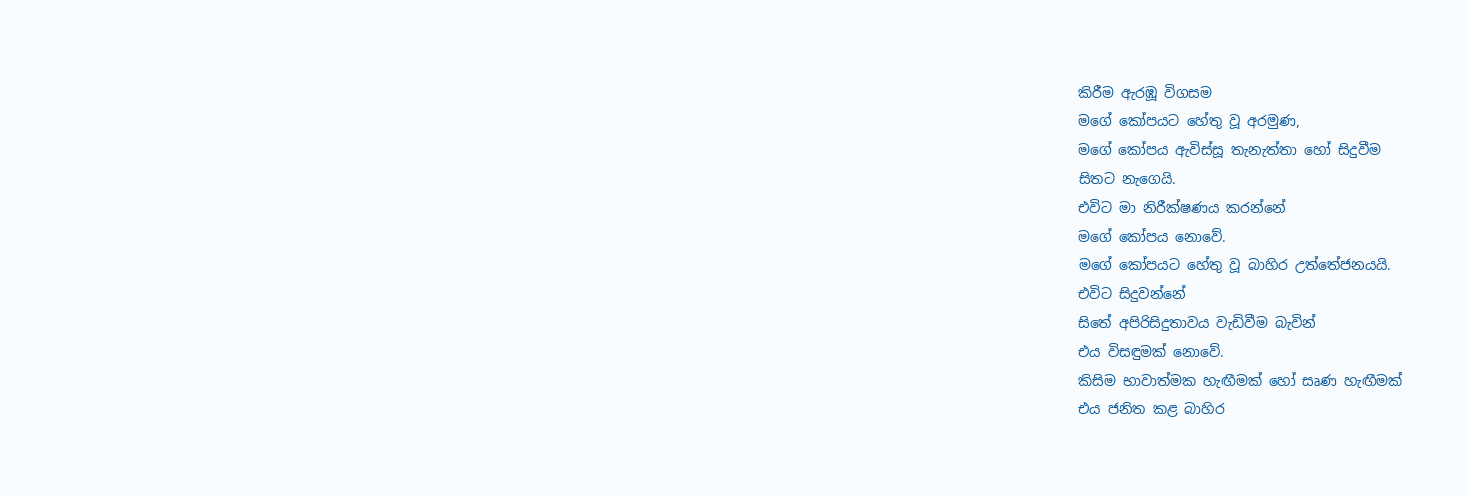කිරීම ඇරඹූ විගසම
මගේ කෝපයට හේතු වූ අරමුණ,
මගේ කෝපය ඇවිස්සූ තැනැත්තා හෝ සිදුවීම
සිතට නැගෙයි.
එවිට මා නිරීක්ෂණය කරන්නේ
මගේ කෝපය නොවේ.
මගේ කෝපයට හේතු වූ බාහිර උත්තේජනයයි.
එවිට සිදුවන්නේ
සිතේ අපිරිසිදුතාවය වැඩිවීම බැවින්
එය විසඳුමක් නොවේ.
කිසිම භාවාත්මක හැඟීමක් හෝ සෘණ හැඟීමක්
එය ජනිත කළ බාහිර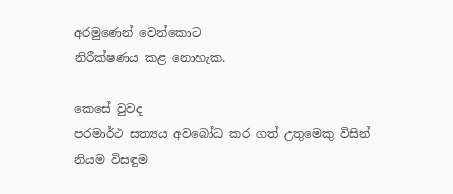අරමුණෙන් වෙන්කොට
නිරීක්ෂණය කළ නොහැක.

කෙසේ වුවද
පරමාර්ථ සත්‍යය අවබෝධ කර ගත් උතුමෙකු විසින්
නියම විසඳුම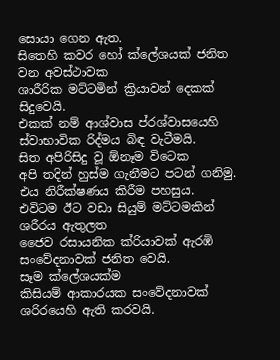සොයා ගෙන ඇත.
සිතෙහි කවර හෝ ක්ලේශයක් ජනිත වන අවස්ථාවක
ශාරීරික මට්ටමින් ක්‍රියාවන් දෙකක් සිදුවෙයි.
එකක් නම් ආශ්වාස ප්රශ්වාසයෙහි
ස්වාභාවික රිද්මය බිඳ වැටීමයි.
සිත අපිරිසිදු වූ ඕනෑම විටෙක
අපි තදින් හුස්ම ගැනීමට පටන් ගනිමු.
එය නිරීක්ෂණය කිරීම පහසුය.
එවිටම ඊට වඩා සියුම් මට්ටමකින්
ශරීරය ඇතුලත
ජෛව රසායනික ක්රියාවක් ඇරඹි
සංවේදනාවක් ජනිත වෙයි.
සෑම ක්ලේශයක්ම
කිසියම් ආකාරයක සංවේදනාවක්
ශරිරයෙහි ඇති කරවයි.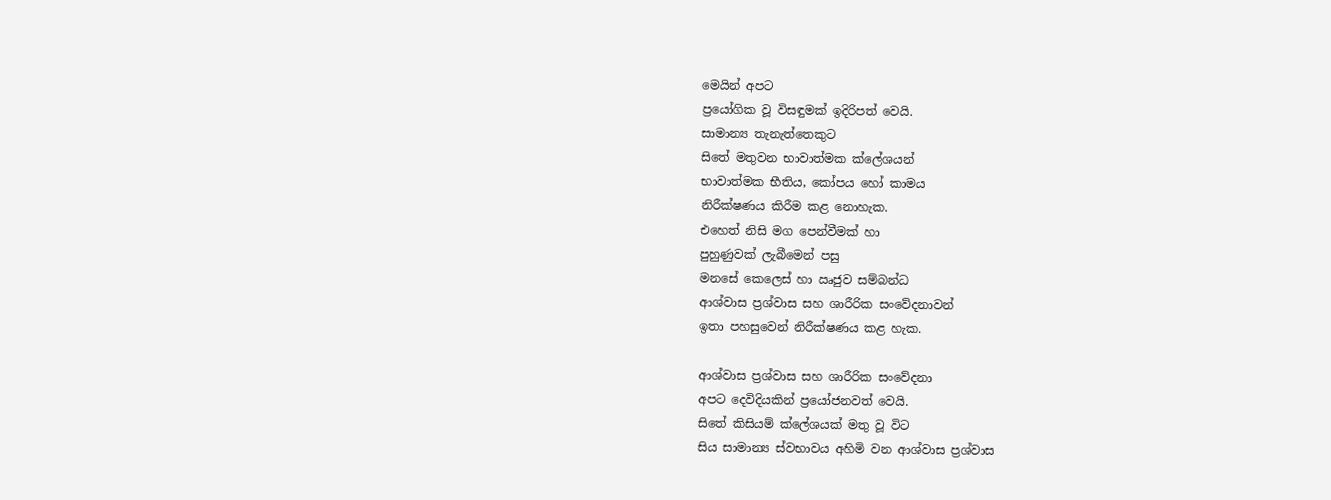මෙයින් අපට
ප්‍රයෝගික වූ විසඳුමක් ඉදිරිපත් වෙයි.
සාමාන්‍ය තැනැත්තෙකුට
සිතේ මතුවන භාවාත්මක ක්ලේශයන්
භාවාත්මක භීතිය, කෝපය හෝ කාමය
නිරීක්ෂණය කිරීම කළ නොහැක.
එහෙත් නිසි මග පෙන්වීමක් හා
පුහුණුවක් ලැබීමෙන් පසු
මනසේ කෙලෙස් හා ඍජුව සම්බන්ධ
ආශ්වාස ප්‍රශ්වාස සහ ශාරීරික සංවේදනාවන්
ඉතා පහසුවෙන් නිරීක්ෂණය කළ හැක.

ආශ්වාස ප්‍රශ්වාස සහ ශාරීරික සංවේදනා
අපට දෙවිදියකින් ප්‍රයෝජනවත් වෙයි.
සිතේ කිසියම් ක්ලේශයක් මතු වූ විට
සිය සාමාන්‍ය ස්වභාවය අහිමි වන ආශ්වාස ප්‍රශ්වාස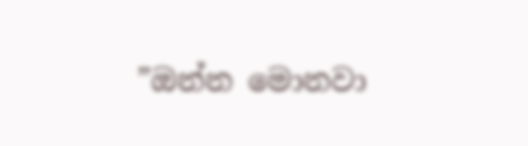”ඔන්න මොනවා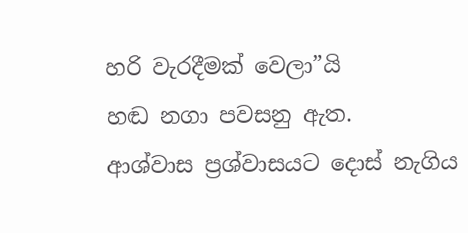හරි වැරදීමක් වෙලා”යි
හඬ නගා පවසනු ඇත.
ආශ්වාස ප්‍රශ්වාසයට දොස් නැගිය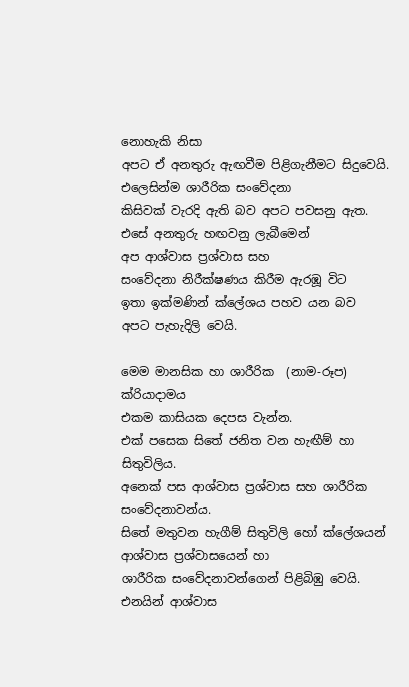නොහැකි නිසා
අපට ඒ අනතුරු ඇඟවීම පිළිගැනීමට සිදුවෙයි.
එලෙසින්ම ශාරීරික සංවේදනා
කිසිවක් වැරදි ඇති බව අපට පවසනු ඇත.
එසේ අනතුරු හඟවනු ලැබීමෙන්
අප ආශ්වාස ප්‍රශ්වාස සහ
සංවේදනා නිරීක්ෂණය කිරීම ඇරඹූ විට
ඉතා ඉක්මණින් ක්ලේශය පහව යන බව
අපට පැහැදිලි වෙයි.

මෙම මානසික හා ශාරීරික  (නාම-රූප) ක්රියාදාමය
එකම කාසියක දෙපස වැන්න.
එක් පසෙක සිතේ ජනිත වන හැඟීම් හා සිතුවිලිය.
අනෙක් පස ආශ්වාස ප්‍රශ්වාස සහ ශාරීරික සංවේදනාවන්ය.
සිතේ මතුවන හැගීම් සිතුවිලි හෝ ක්ලේශයන්
ආශ්වාස ප්‍රශ්වාසයෙන් හා
ශාරීරික සංවේදනාවන්ගෙන් පිළිබිඹු වෙයි.
එනයින් ආශ්වාස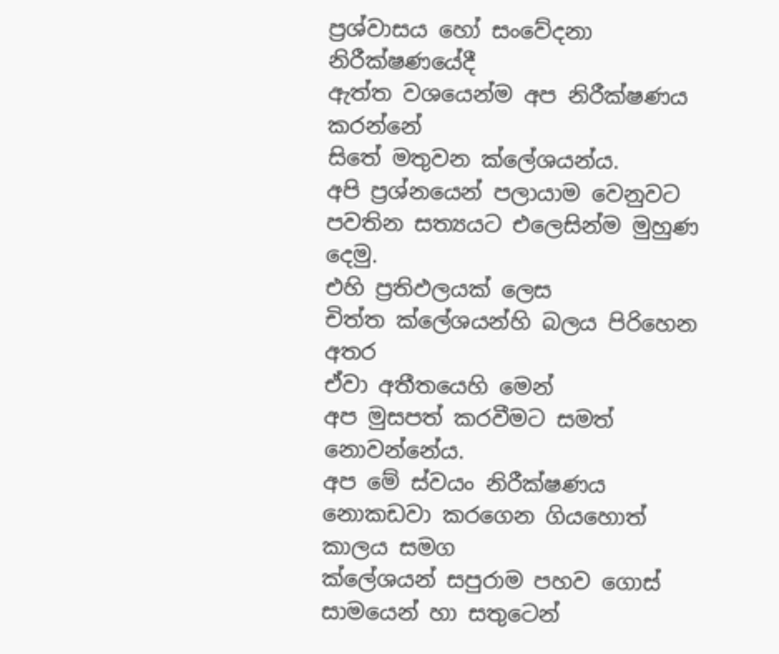ප්‍රශ්වාසය හෝ සංවේදනා නිරීක්ෂණයේදී
ඇත්ත වශයෙන්ම අප නිරීක්ෂණය කරන්නේ
සිතේ මතුවන ක්ලේශයන්ය.
අපි ප්‍රශ්නයෙන් පලායාම වෙනුවට
පවතින සත්‍යයට එලෙසින්ම මුහුණ දෙමු.
එහි ප්‍රතිඵලයක් ලෙස
චිත්ත ක්ලේශයන්හි බලය පිරිහෙන අතර
ඒවා අතීතයෙහි මෙන්
අප මුසපත් කරවීමට සමත් නොවන්නේය.
අප මේ ස්වයං නිරීක්ෂණය
නොකඩවා කරගෙන ගියහොත්
කාලය සමග
ක්ලේශයන් සපුරාම පහව ගොස්
සාමයෙන් හා සතුටෙන්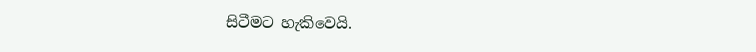සිටීමට හැකිවෙයි.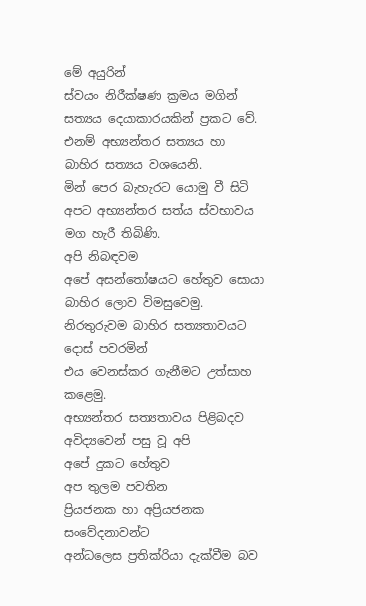මේ අයුරින්
ස්වයං නිරීක්ෂණ ක්‍රමය මගින්
සත්‍යය දෙයාකාරයකින් ප්‍රකට වේ.
එනම් අභ්‍යන්තර සත්‍යය හා
බාහිර සත්‍යය වශයෙනි.
මින් පෙර බැහැරට යොමු වී සිටි
අපට අභ්‍යන්තර සත්ය ස්වභාවය මග හැරී තිබිණි.
අපි නිබඳවම
අපේ අසන්තෝෂයට හේතුව සොයා
බාහිර ලොව විමසුවෙමු.
නිරතුරුවම බාහිර සත්‍යතාවයට දොස් පවරමින්
එය වෙනස්කර ගැනීමට උත්සාහ කළෙමු.
අභ්‍යන්තර සත්‍යතාවය පිළිබදව
අවිද්‍යවෙන් පසු වූ අපි
අපේ දුකට හේතුව
අප තුලම පවතින
ප්‍රියජනක හා අප්‍රියජනක සංවේදනාවන්ට
අන්ධලෙස ප්‍රතික්රියා දැක්වීම බව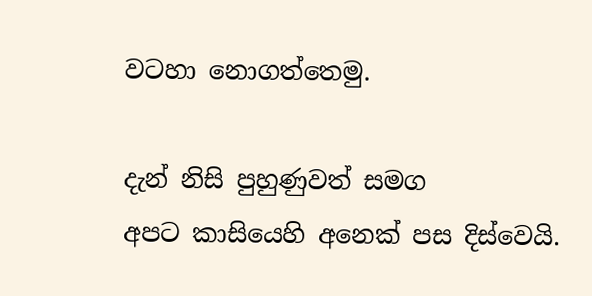වටහා නොගත්තෙමු.

දැන් නිසි පුහුණුවත් සමග
අපට කාසියෙහි අනෙක් පස දිස්වෙයි.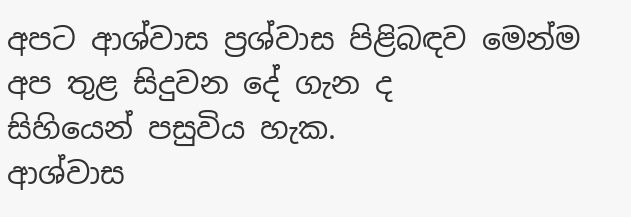අපට ආශ්වාස ප්‍රශ්වාස පිළිබඳව මෙන්ම
අප තුළ සිදුවන දේ ගැන ද
සිහියෙන් පසුවිය හැක.
ආශ්වාස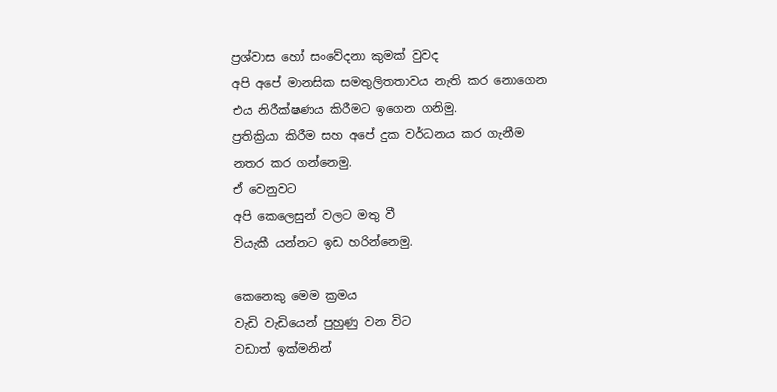ප්‍රශ්වාස හෝ සංවේදනා කුමක් වුවද
අපි අපේ මානසික සමතුලිතතාවය නැති කර නොගෙන
එය නිරීක්ෂණය කිරීමට ඉගෙන ගනිමු.
ප්‍රතික්‍රියා කිරීම සහ අපේ දුක වර්ධනය කර ගැනීම
නතර කර ගන්නෙමු.
ඒ වෙනුවට
අපි කෙලෙසුන් වලට මතු වී
වියැකී යන්නට ඉඩ හරින්නෙමු.

කෙනෙකු මෙම ක්‍රමය
වැඩි වැඩියෙන් පුහුණු වන විට
වඩාත් ඉක්මනින්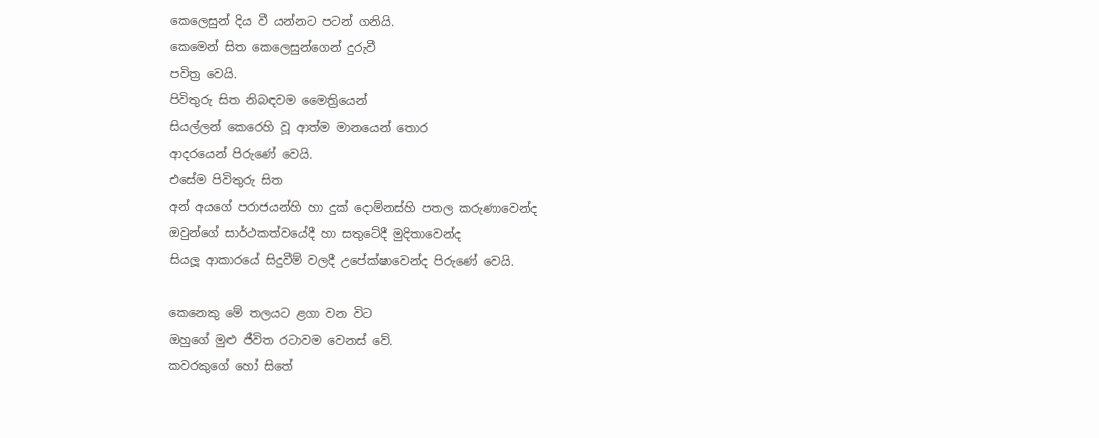කෙලෙසුන් දිය වී යන්නට පටන් ගනියි.
කෙමෙන් සිත කෙලෙසුන්ගෙන් දුරුවී
පවිත්‍ර වෙයි.
පිවිතුරු සිත නිබඳවම මෛත්‍රියෙන්
සියල්ලන් කෙරෙහි වූ ආත්ම මානයෙන් තොර
ආදරයෙන් පිරුණේ වෙයි.
එසේම පිවිතුරු සිත
අන් අයගේ පරාජයන්හි හා දුක් දොම්නස්හි පතල කරුණාවෙන්ද
ඔවුන්ගේ සාර්ථකත්වයේදී හා සතුටේදී මුදිතාවෙන්ද
සියලූ ආකාරයේ සිදුවීම් වලදී උපේක්ෂාවෙන්ද පිරුණේ වෙයි.

කෙනෙකු මේ තලයට ළගා වන විට
ඔහුගේ මුළු ජීවිත රටාවම වෙනස් වේ.
කවරකුගේ හෝ සිතේ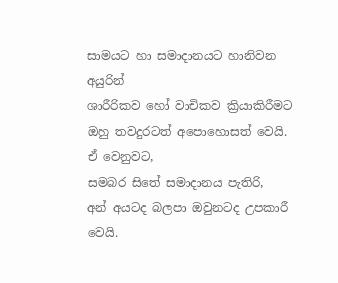සාමයට හා සමාදානයට හානිවන අයුරින්
ශාරීරිකව හෝ වාචිකව ක්‍රියාකිරීමට
ඔහු තවදුරටත් අපොහොසත් වෙයි.
ඒ වෙනුවට,
සමබර සිතේ සමාදානය පැතිරි,
අන් අයටද බලපා ඔවුනටද උපකාරී වෙයි.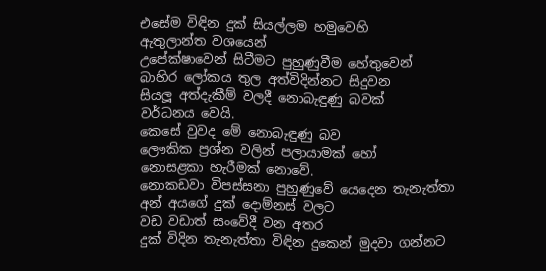එසේම විඳින දුක් සියල්ලම හමුවෙහි
ඇතුලාන්ත වශයෙන්
උපේක්ෂාවෙන් සිටීමට පුහුණුවීම හේතුවෙන්
බාහිර ලෝකය තුල අත්විදින්නට සිදුවන
සියලූ අත්දැකීම් වලදී නොබැඳුණු බවක්
වර්ධනය වෙයි.
කෙසේ වුවද මේ නොබැඳුණු බව
ලෞකික ප්‍රශ්න වලින් පලායාමක් හෝ
නොසළකා හැරීමක් නොවේ.
නොකඩවා විපස්සනා පුහුණුවේ යෙදෙන තැනැත්තා
අන් අයගේ දුක් දොම්නස් වලට
වඩ වඩාත් සංවේදී වන අතර
දුක් විදින තැනැත්තා විඳින දුකෙන් මුදවා ගන්නට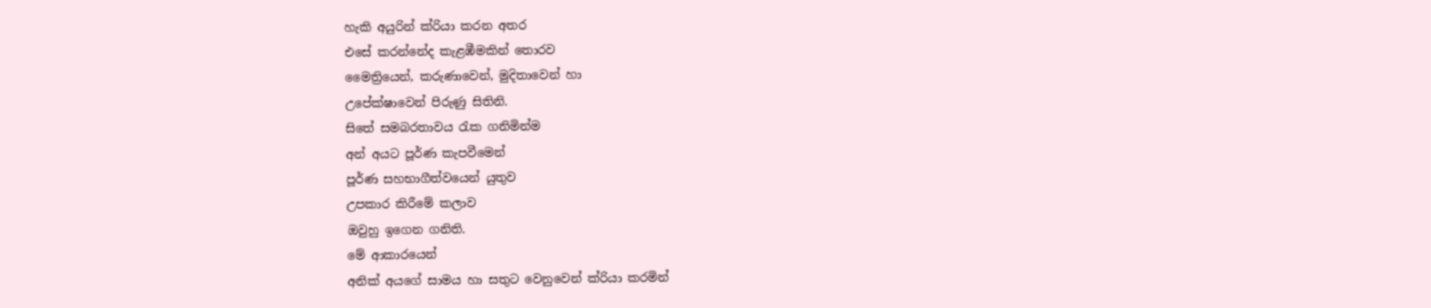හැකි අයුරින් ක්රියා කරන අතර
එසේ කරන්නේද කැළඹීමකින් තොරව
මෛත්‍රියෙන්, කරුණාවෙන්, මුදිතාවෙන් හා
උපේක්ෂාවෙන් පිරුණු සිතිනි.
සිතේ සමබරතාවය රැක ගනිමින්ම
අන් අයට පූර්ණ කැපවීමෙන්
පූර්ණ සහභාගීත්වයෙන් යුතුව
උපකාර කිරීමේ කලාව
ඔවුහු ඉගෙන ගනිති.
මේ ආකාරයෙන්
අනික් අයගේ සාමය හා සතුට වෙනුවෙන් ක්රියා කරමින්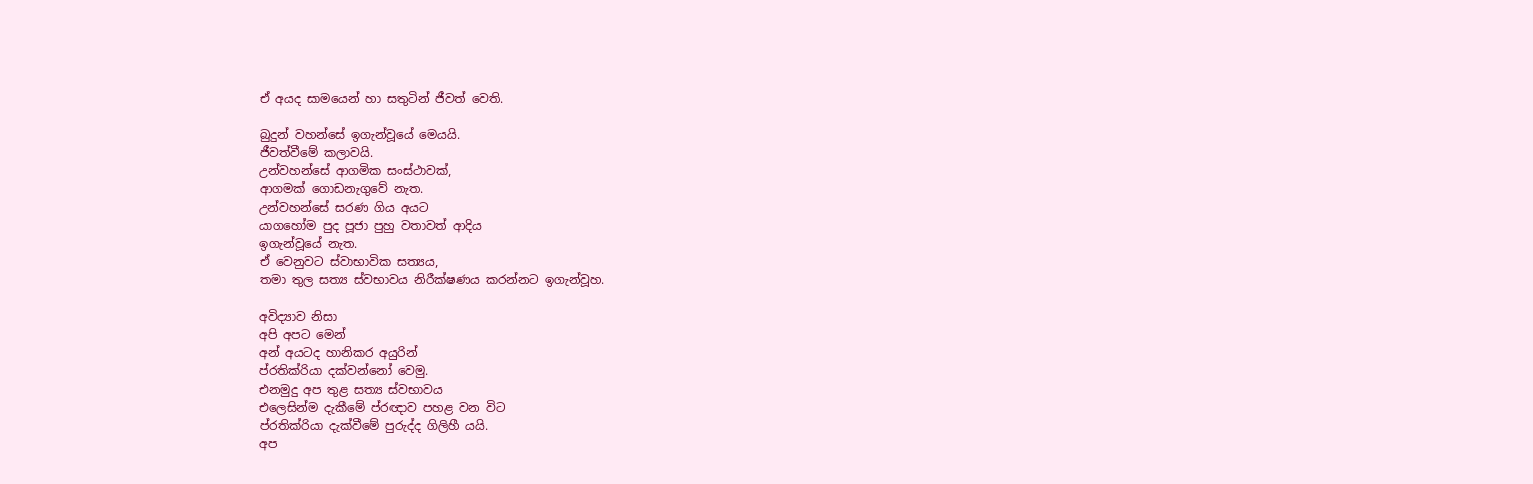ඒ අයද සාමයෙන් හා සතුටින් ජීවත් වෙති.

බුදුන් වහන්සේ ඉගැන්වූයේ මෙයයි.
ජීවත්වීමේ කලාවයි.
උන්වහන්සේ ආගමික සංස්ථාවක්,
ආගමක් ගොඩනැගුවේ නැත.
උන්වහන්සේ සරණ ගිය අයට
යාගහෝම පුද පූජා පුහු වතාවත් ආදිය
ඉගැන්වූයේ නැත.
ඒ වෙනුවට ස්වාභාවික සත්‍යය,
තමා තුල සත්‍ය ස්වභාවය නිරීක්ෂණය කරන්නට ඉගැන්වූහ.

අවිද්‍යාව නිසා
අපි අපට මෙන්
අන් අයටද හානිකර අයුරින්
ප්රතික්රියා දක්වන්නෝ වෙමු.
එනමුදු අප තුළ සත්‍ය ස්වභාවය
එලෙසින්ම දැකීමේ ප්රඥාව පහළ වන විට
ප්රතික්රියා දැක්වීමේ පුරුද්ද ගිලිහී යයි.
අප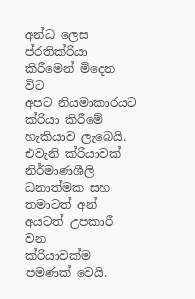අන්ධ ලෙස ප්රතික්රියා කිරීමෙන් මිදෙන විට
අපට නියමාකාරයට ක්රියා කිරීමේ හැකියාව ලැබෙයි.
එවැනි ක්රියාවක්
නිර්මාණශීලි ධනාත්මක සහ
තමාටත් අන් අයටත් උපකාරී වන
ක්රියාවක්ම පමණක් වෙයි.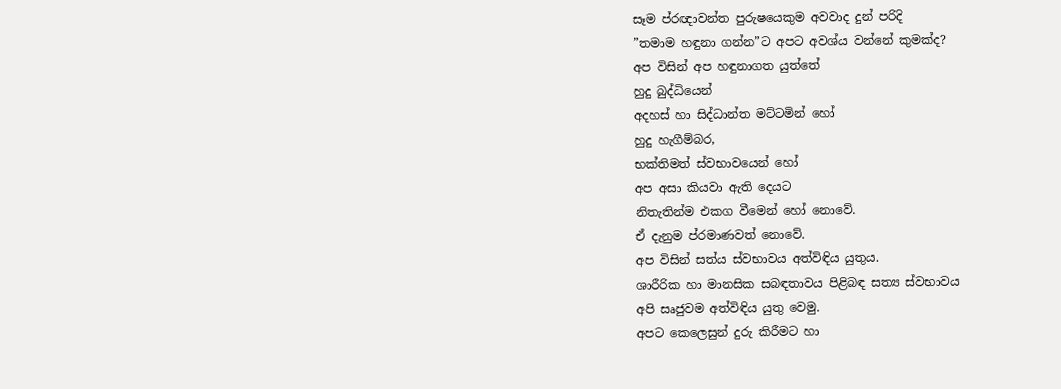සෑම ප්රඥාවන්ත පුරුෂයෙකුම අවවාද දුන් පරිදි
”තමාම හඳුනා ගන්න”ට අපට අවශ්ය වන්නේ කුමක්ද?
අප විසින් අප හඳුනාගත යුත්තේ
හුදු බුද්ධියෙන්
අදහස් හා සිද්ධාන්ත මට්ටමින් හෝ
හුදු හැගීම්බර,
භක්තිමත් ස්වභාවයෙන් හෝ
අප අසා කියවා ඇති දෙයට
නිතැතින්ම එකග වීමෙන් හෝ නොවේ.
ඒ දැනුම ප්රමාණවත් නොවේ.
අප විසින් සත්ය ස්වභාවය අත්විඳිය යුතුය.
ශාරීරික හා මානසික සබඳතාවය පිළිබඳ සත්‍ය ස්වභාවය
අපි සෘජුවම අත්විඳිය යුතු වෙමු.
අපට කෙලෙසුන් දුරු කිරීමට හා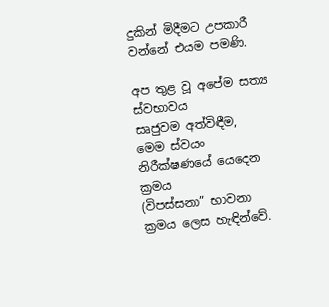දුකින් මිදීමට උපකාරී වන්නේ එයම පමණි.

අප තුළ වූ අපේම සත්‍ය ස්වභාවය
සෘජුවම අත්විඳීම,
මෙම ස්වයං නිරීක්ෂණයේ යෙදෙන ක්‍රමය
(විපස්සනා” භාවනා ක්‍රමය ලෙස හැඳින්වේ.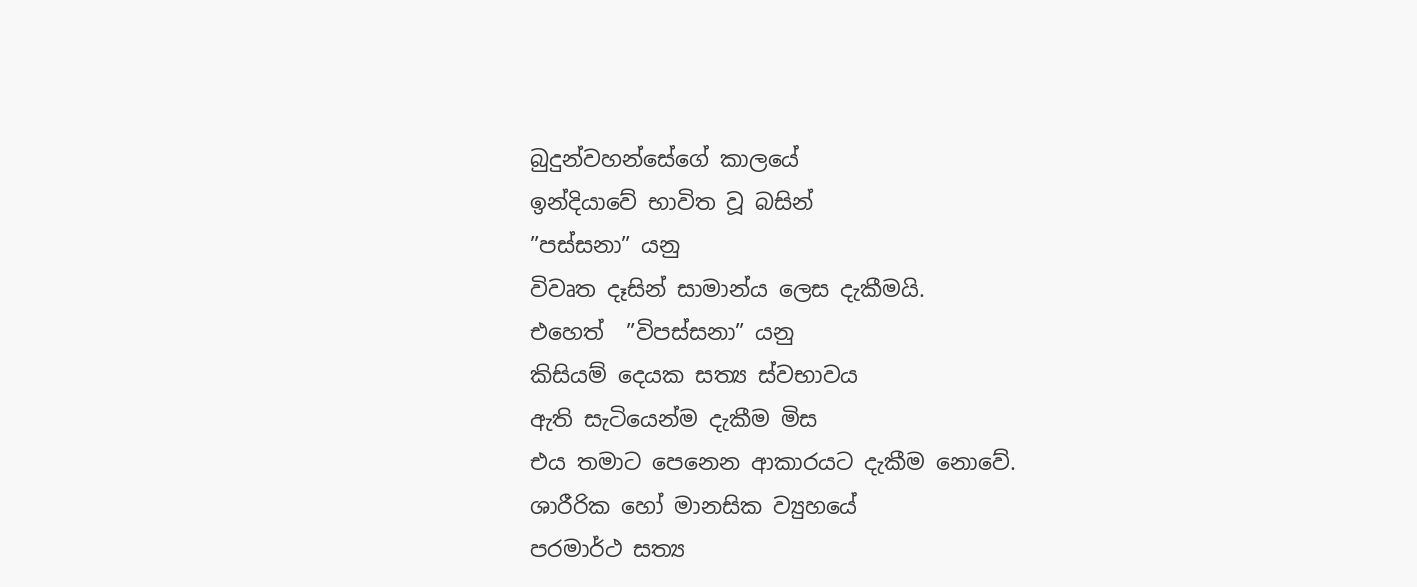බුදුන්වහන්සේගේ කාලයේ
ඉන්දියාවේ භාවිත වූ බසින්
”පස්සනා” යනු
විවෘත දෑසින් සාමාන්ය ලෙස දැකීමයි.
එහෙත්  ”විපස්සනා” යනු
කිසියම් දෙයක සත්‍ය ස්වභාවය
ඇති සැටියෙන්ම දැකීම මිස
එය තමාට පෙනෙන ආකාරයට දැකීම නොවේ.
ශාරීරික හෝ මානසික ව්‍යුහයේ
පරමාර්ථ සත්‍ය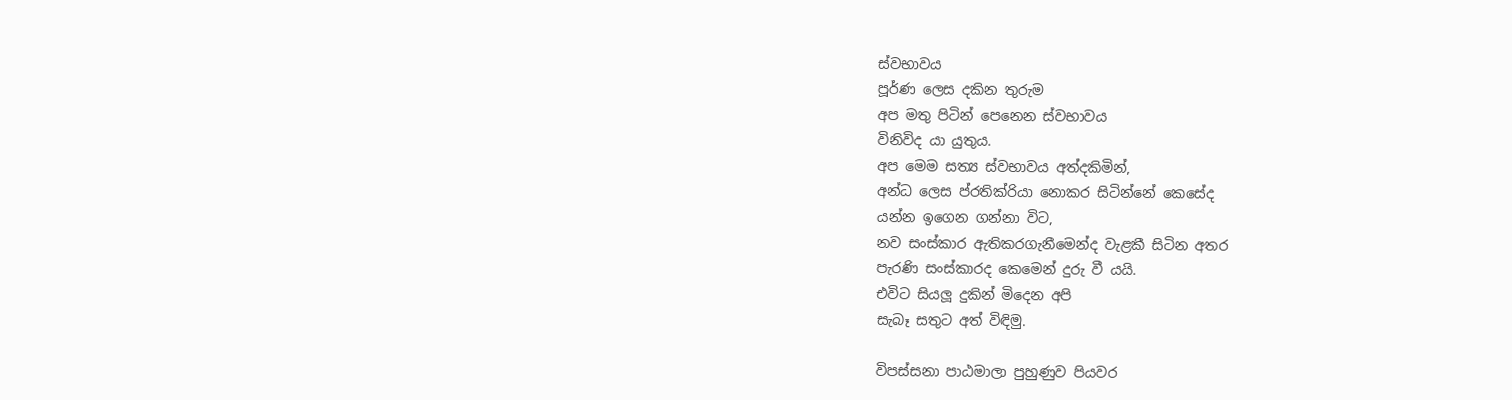ස්වභාවය
පූර්ණ ලෙස දකින තුරුම
අප මතු පිටින් පෙනෙන ස්වභාවය
විනිවිද යා යුතුය.
අප මෙම සත්‍ය ස්වභාවය අත්දකිමින්,
අන්ධ ලෙස ප්රතික්රියා නොකර සිටින්නේ කෙසේද
යන්න ඉගෙන ගන්නා විට,
නව සංස්කාර ඇතිකරගැනීමෙන්ද වැළකී සිටින අතර
පැරණි සංස්කාරද කෙමෙන් දුරු වී යයි.
එවිට සියලූ දුකින් මිදෙන අපි
සැබෑ සතුට අත් විඳිමු.

විපස්සනා පාඨමාලා පුහුණුව පියවර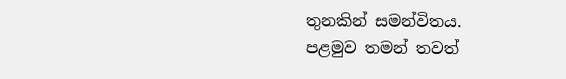තුනකින් සමන්විතය.
පළමුව තමන් තවත්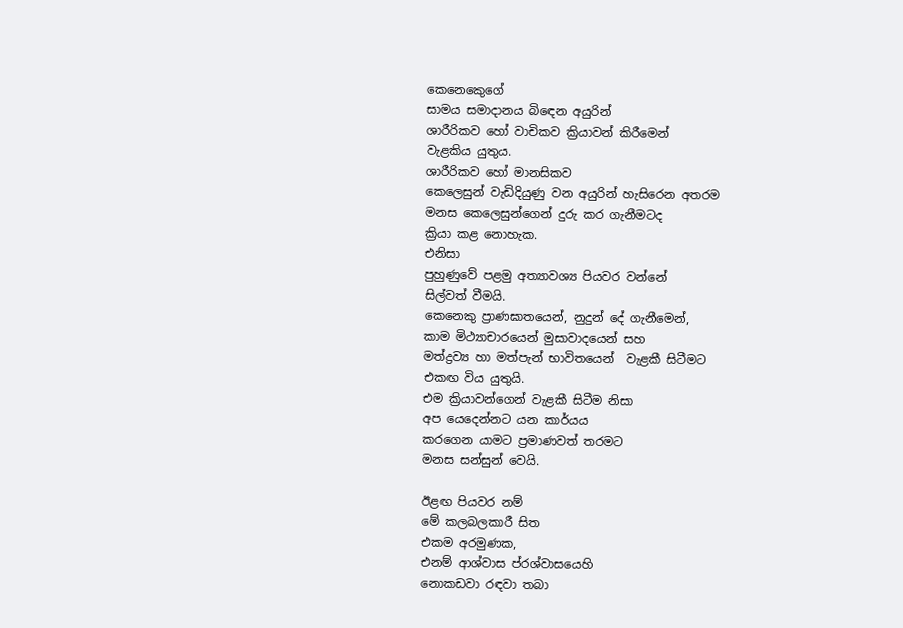කෙනෙකෙුගේ
සාමය සමාදානය බිඳෙන අයුරින්
ශාරීරිකව හෝ වාචිකව ක්‍රියාවන් කිරීමෙන්
වැළකිය යුතුය.
ශාරීරිකව හෝ මානසිකව
කෙලෙසුන් වැඩිදියුණු වන අයුරින් හැසිරෙන අතරම
මනස කෙලෙසුන්ගෙන් දුරු කර ගැනීමටද
ක්‍රියා කළ නොහැක.
එනිසා
පුහුණුවේ පළමු අත්‍යාවශ්‍ය පියවර වන්නේ
සිල්වත් වීමයි.
කෙනෙකු ප්‍රාණඝාතයෙන්, නුදුන් දේ ගැනීමෙන්,
කාම මිථ්‍යාචාරයෙන් මුසාවාදයෙන් සහ
මත්ද්‍රව්‍ය හා මත්පැන් භාවිතයෙන්  වැළකී සිටීමට
එකඟ විය යුතුයි.
එම ක්‍රියාවන්ගෙන් වැළකී සිටීම නිසා
අප යෙදෙන්නට යන කාර්යය
කරගෙන යාමට ප්‍රමාණවත් තරමට
මනස සන්සුන් වෙයි.

ඊළඟ පියවර නම්
මේ කලබලකාරී සිත
එකම අරමුණක,
එනම් ආශ්වාස ප්රශ්වාසයෙහි
නොකඩවා රඳවා තබා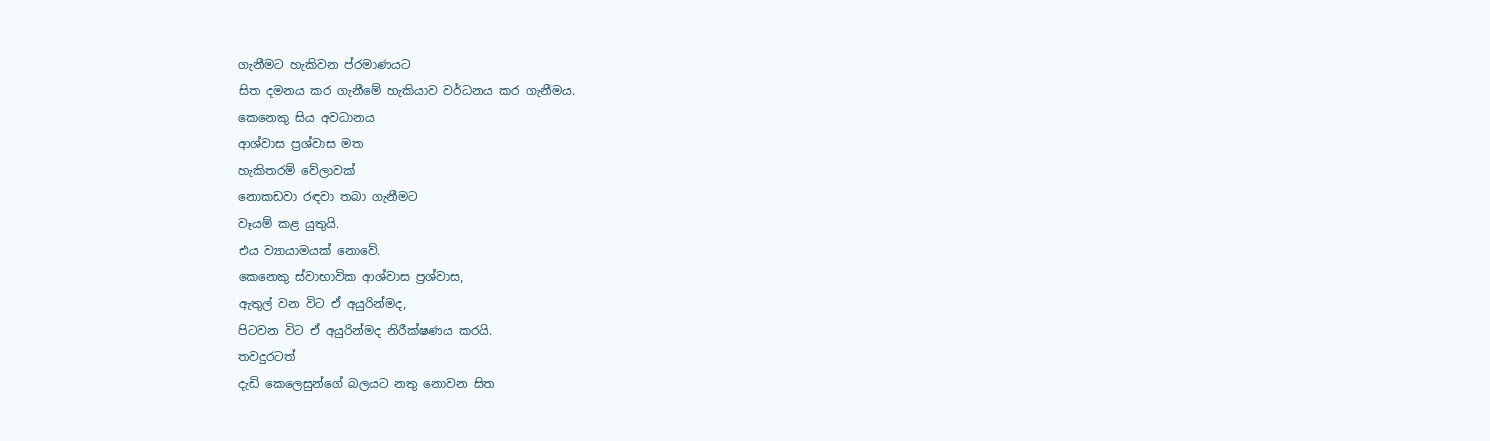ගැනීමට හැකිවන ප්රමාණයට
සිත දමනය කර ගැනීමේ හැකියාව වර්ධනය කර ගැනීමය.
කෙනෙකු සිය අවධානය
ආශ්වාස ප්‍රශ්වාස මත
හැකිතරම් වේලාවක්
නොකඩවා රඳවා තබා ගැනීමට
වෑයම් කළ යුතුයි.
එය ව්‍යායාමයක් නොවේ.
කෙනෙකු ස්වාභාවික ආශ්වාස ප්‍රශ්වාස,
ඇතුල් වන විට ඒ අයුරින්මද,
පිටවන විට ඒ අයුරින්මද නිරීක්ෂණය කරයි.
තවදුරටත්
දැඩි කෙලෙසුන්ගේ බලයට නතු නොවන සිත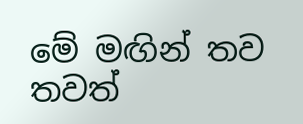මේ මඟින් තව තවත්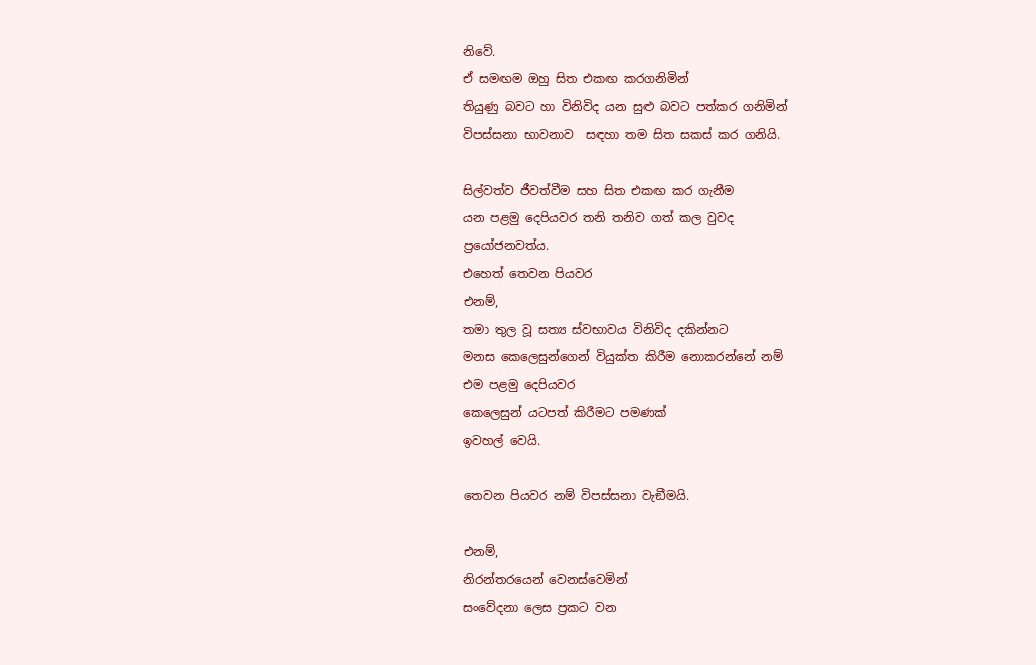නිවේ.
ඒ සමඟම ඔහු සිත එකඟ කරගනිමින්
තියුණු බවට හා විනිවිද යන සුළු බවට පත්කර ගනිමින්
විපස්සනා භාවනාව  සඳහා තම සිත සකස් කර ගනියි.

සිල්වත්ව ජීවත්වීම සහ සිත එකඟ කර ගැනීම
යන පළමු දෙපියවර තනි තනිව ගත් කල වුවද
ප්‍රයෝජනවත්ය.
එහෙත් තෙවන පියවර
එනම්,
තමා තුල වූ සත්‍ය ස්වභාවය විනිවිද දකින්නට
මනස කෙලෙසුන්ගෙන් වියුක්ත කිරීම නොකරන්නේ නම්
එම පළමු දෙපියවර
කෙලෙසුන් යටපත් කිරීමට පමණක්
ඉවහල් වෙයි.

තෙවන පියවර නම් විපස්සනා වැඞීමයි.

එනම්,
නිරන්තරයෙන් වෙනස්වෙමින්
සංවේදනා ලෙස ප්‍රකට වන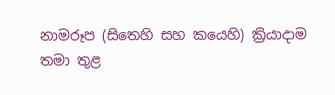නාමරූප (සිතෙහි සහ කයෙහි) ක්‍රියාදාම
තමා තුළ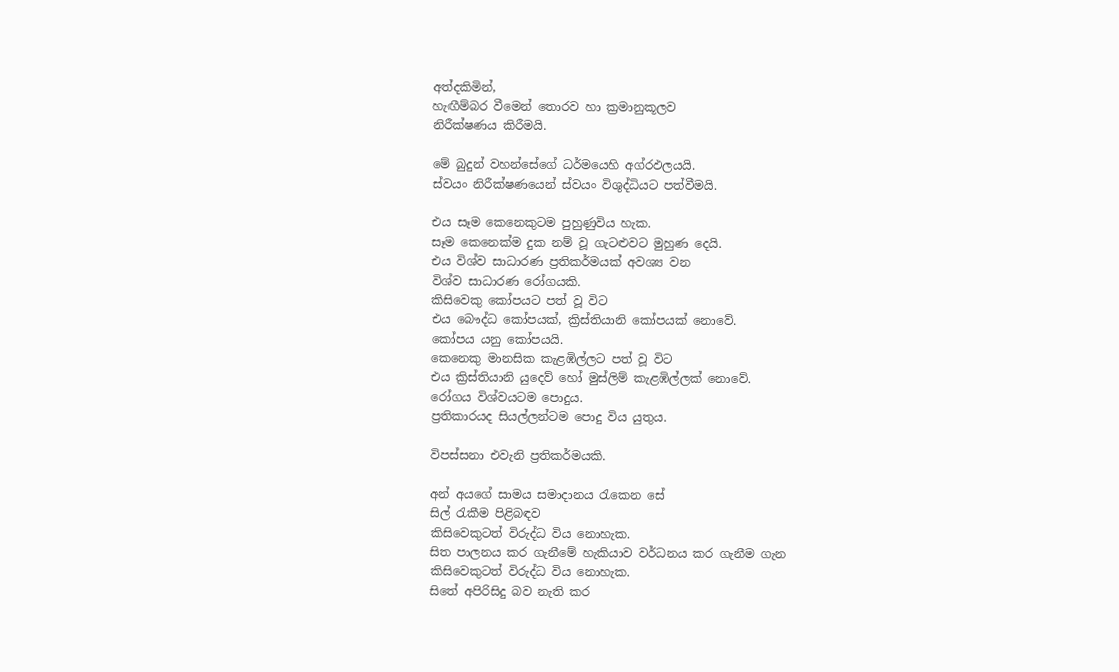අත්දකිමින්,
හැඟීම්බර වීමෙන් තොරව හා ක්‍රමානුකූලව
නිරීක්ෂණය කිරීමයි.

මේ බුදුන් වහන්සේගේ ධර්මයෙහි අග්රඵලයයි.
ස්වයං නිරීක්ෂණයෙන් ස්වයං විශුද්ධියට පත්වීමයි.

එය සෑම කෙනෙකුටම පුහුණුවිය හැක.
සෑම කෙනෙක්ම දුක නම් වූ ගැටළුවට මුහුණ දෙයි.
එය විශ්ව සාධාරණ ප්‍රතිකර්මයක් අවශ්‍ය වන
විශ්ව සාධාරණ රෝගයකි.
කිසිවෙකු කෝපයට පත් වූ විට
එය බෞද්ධ කෝපයක්, ක්‍රිස්තියානි කෝපයක් නොවේ.
කෝපය යනු කෝපයයි.
කෙනෙකු මානසික කැළඹිල්ලට පත් වූ විට
එය ක්‍රිස්තියානි යුදෙව් හෝ මුස්ලිම් කැළඹිල්ලක් නොවේ.
රෝගය විශ්වයටම පොදුය.
ප්‍රතිකාරයද සියල්ලන්ටම පොදු විය යුතුය.

විපස්සනා එවැනි ප්‍රතිකර්මයකි.

අන් අයගේ සාමය සමාදානය රැකෙන සේ
සිල් රැකීම පිළිබඳව
කිසිවෙකුටත් විරුද්ධ විය නොහැක.
සිත පාලනය කර ගැනීමේ හැකියාව වර්ධනය කර ගැනීම ගැන
කිසිවෙකුටත් විරුද්ධ විය නොහැක.
සිතේ අපිරිසිදු බව නැති කර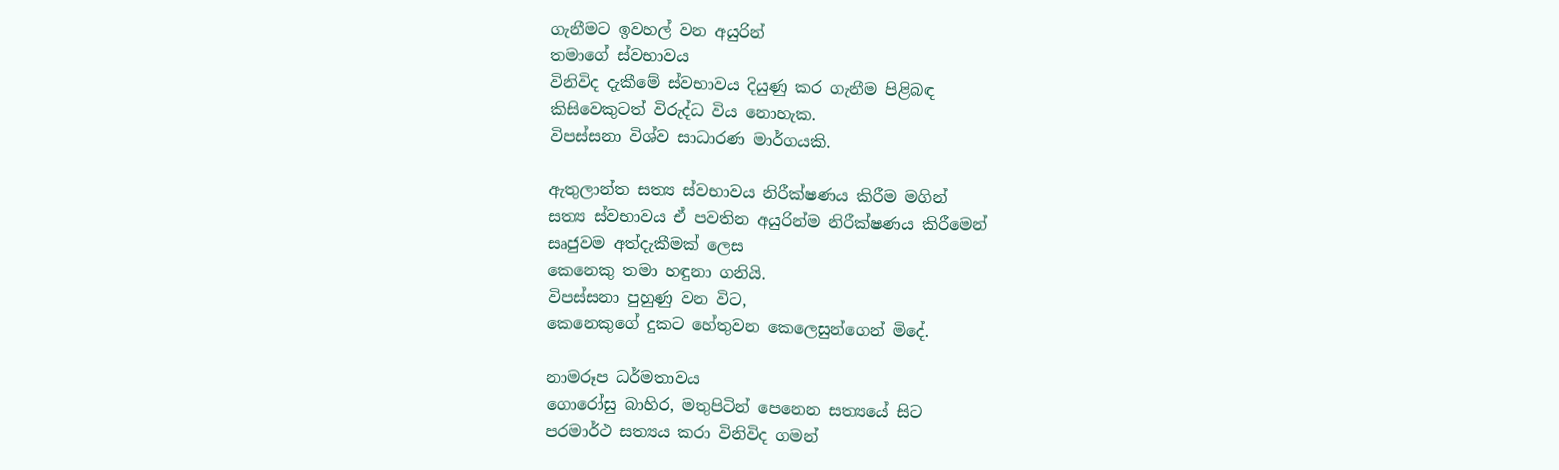ගැනීමට ඉවහල් වන අයුරින්
තමාගේ ස්වභාවය
විනිවිද දැකීමේ ස්වභාවය දියුණු කර ගැනීම පිළිබඳ
කිසිවෙකුටත් විරුද්ධ විය නොහැක.
විපස්සනා විශ්ව සාධාරණ මාර්ගයකි.

ඇතුලාන්ත සත්‍ය ස්වභාවය නිරීක්ෂණය කිරීම මගින්
සත්‍ය ස්වභාවය ඒ පවතින අයුරින්ම නිරීක්ෂණය කිරීමෙන්
සෘජුවම අත්දැකීමක් ලෙස
කෙනෙකු තමා හඳුනා ගනියි.
විපස්සනා පුහුණු වන විට,
කෙනෙකුගේ දුකට හේතුවන කෙලෙසුන්ගෙන් මිදේ.

නාමරූප ධර්මතාවය
ගොරෝසු බාහිර, මතුපිටින් පෙනෙන සත්‍යයේ සිට
පරමාර්ථ සත්‍යය කරා විනිවිද ගමන්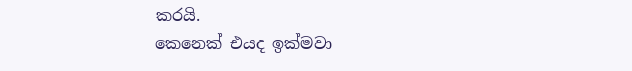කරයි.
කෙනෙක් එයද ඉක්මවා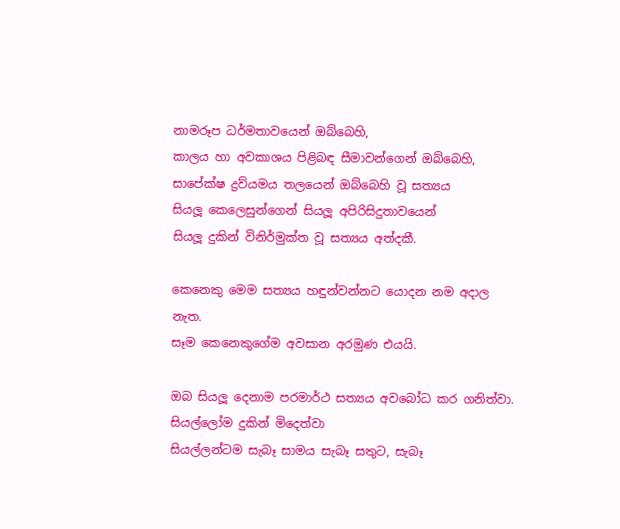නාමරූප ධර්මතාවයෙන් ඔබ්බෙහි,
කාලය හා අවකාශය පිළිබඳ සීමාවන්ගෙන් ඔබ්බෙහි,
සාපේක්ෂ ද්‍රව්යමය තලයෙන් ඔබ්බෙහි වූ සත්‍යය
සියලූ කෙලෙසුන්ගෙන් සියලූ අපිරිසිදුතාවයෙන්
සියලූ දුකින් විනිර්මුක්ත වූ සත්‍යය අත්දකී.

කෙනෙකු මෙම සත්‍යය හඳුන්වන්නට යොදන නම අදාල නැත.
සෑම කෙනෙකුගේම අවසාන අරමුණ එයයි.

ඔබ සියලූ දෙනාම පරමාර්ථ සත්‍යය අවබෝධ කර ගනිත්වා.
සියල්ලෝම දුකින් මිදෙත්වා
සියල්ලන්ටම සැබෑ සාමය සැබෑ සතුට, සැබෑ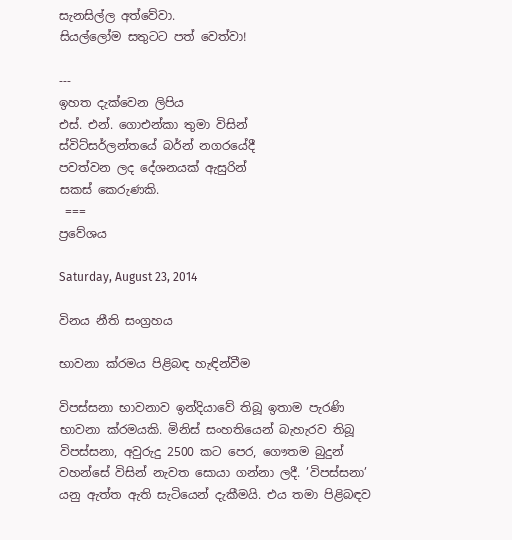සැනසිල්ල අත්වේවා.
සියල්ලෝම සතුටට පත් වෙත්වා!

---
ඉහත දැක්වෙන ලිපිය
එස්. එන්. ගොඑන්කා තුමා විසින්
ස්විට්සර්ලන්තයේ බර්න් නගරයේදී
පවත්වන ලද දේශනයක් ඇසුරින්
සකස් කෙරුණකි.
 ===
ප්‍රවේශය

Saturday, August 23, 2014

විනය නීති සංග්‍රහය

භාවනා ක්රමය පිළිබඳ හැඳින්වීම

විපස්සනා භාවනාව ඉන්දියාවේ තිබූ ඉතාම පැරණි භාවනා ක්රමයකි. මිනිස් සංහතියෙන් බැහැරව තිබූ විපස්සනා, අවුරුදු 2500 කට පෙර, ගෞතම බුදුන් වහන්සේ විසින් නැවත සොයා ගන්නා ලදී. ’විපස්සනා’ යනු ඇත්ත ඇති සැටියෙන් දැකීමයි. එය තමා පිළිබඳව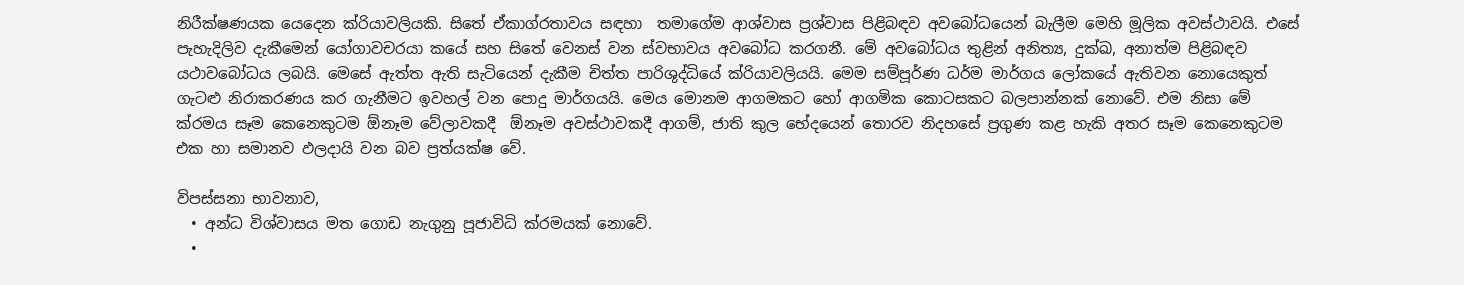නිරීක්ෂණයක යෙදෙන ක්රියාවලියකි. සිතේ ඒකාග්රතාවය සඳහා  තමාගේම ආශ්වාස ප්‍රශ්වාස පිළිබඳව අවබෝධයෙන් බැලීම මෙහි මූලික අවස්ථාවයි. එසේ පැහැදිලිව දැකීමෙන් යෝගාවචරයා කයේ සහ සිතේ වෙනස් වන ස්වභාවය අවබෝධ කරගනී. මේ අවබෝධය තුළින් අනිත්‍ය, දුක්ඛ, අනාත්ම පිළිබඳව යථාවබෝධය ලබයි. මෙසේ ඇත්ත ඇති සැටියෙන් දැකීම චිත්ත පාරිශුද්ධියේ ක්රියාවලියයි. මෙම සම්පූර්ණ ධර්ම මාර්ගය ලෝකයේ ඇතිවන නොයෙකුත් ගැටළු නිරාකරණය කර ගැනීමට ඉවහල් වන පොදු මාර්ගයයි. මෙය මොනම ආගමකට හෝ ආගමික කොටසකට බලපාන්නක් නොවේ. එම නිසා මේ ක්රමය සෑම කෙනෙකුටම ඕනෑම වේලාවකදී  ඕනෑම අවස්ථාවකදී ආගම්, ජාති කුල භේදයෙන් තොරව නිදහසේ ප්‍රගුණ කළ හැකි අතර සෑම කෙනෙකුටම එක හා සමානව ඵලදායි වන බව ප්‍රත්යක්ෂ වේ.

විපස්සනා භාවනාව,
  • අන්ධ විශ්වාසය මත ගොඩ නැගුනු පූජාවිධි ක්රමයක් නොවේ.
  •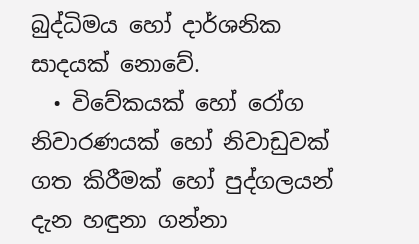බුද්ධිමය හෝ දාර්ශනික සාදයක් නොවේ.
  • විවේකයක් හෝ රෝග නිවාරණයක් හෝ නිවාඩුවක් ගත කිරීමක් හෝ පුද්ගලයන් දැන හඳුනා ගන්නා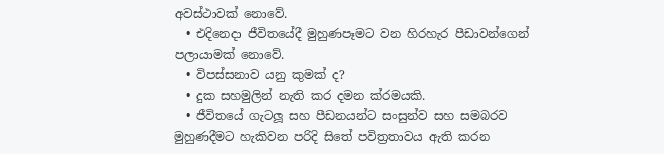අවස්ථාවක් නොවේ.
  • එදිනෙදා ජීවිතයේදී මුහුණපෑමට වන හිරහැර පීඩාවන්ගෙන් පලායාමක් නොවේ.
  • විපස්සනාව යනු කුමක් ද?
  • දුක සහමුලින් නැති කර දමන ක්රමයකි.
  • ජීවිතයේ ගැටලූ සහ පීඩනයන්ට සංසුන්ව සහ සමබරව මුහුණදීමට හැකිවන පරිදි සිතේ පවිත්‍රතාවය ඇති කරන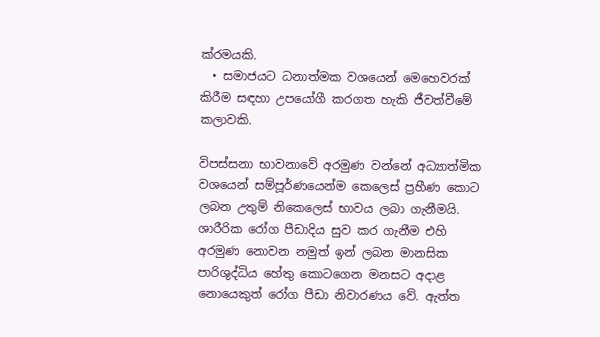ක්රමයකි.
  • සමාජයට ධනාත්මක වශයෙන් මෙහෙවරක් කිරීම සඳහා උපයෝගී කරගත හැකි ජීවත්වීමේ කලාවකි.

විපස්සනා භාවනාවේ අරමුණ වන්නේ අධ්‍යාත්මික වශයෙන් සම්පූර්ණයෙන්ම කෙලෙස් ප්‍රහීණ කොට ලබන උතුම් නිකෙලෙස් භාවය ලබා ගැනීමයි. ශාරීරික රෝග පීඩාදිය සුව කර ගැනීම එහි අරමුණ නොවන නමුත් ඉන් ලබන මානසික පාරිශුද්ධිය හේතු කොටගෙන මනසට අදාළ නොයෙකුත් රෝග පීඩා නිවාරණය වේ. ඇත්ත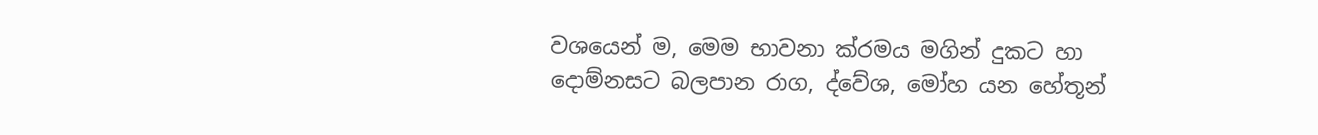වශයෙන් ම, මෙම භාවනා ක්රමය මගින් දුකට හා දොම්නසට බලපාන රාග, ද්වේශ, මෝහ යන හේතූන්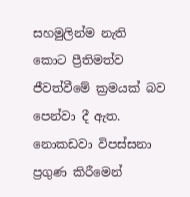සහමුලින්ම නැති කොට ප්‍රීතිමත්ව ජීවත්වීමේ ක්‍රමයක් බව පෙන්වා දී ඇත. නොකඩවා විපස්සනා ප්‍රගුණ කිරීමෙන්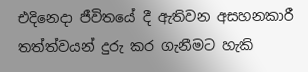එදිනෙදා ජීවිතයේ දී ඇතිවන අසහනකාරී තත්ත්වයන් දුරු කර ගැනීමට හැකි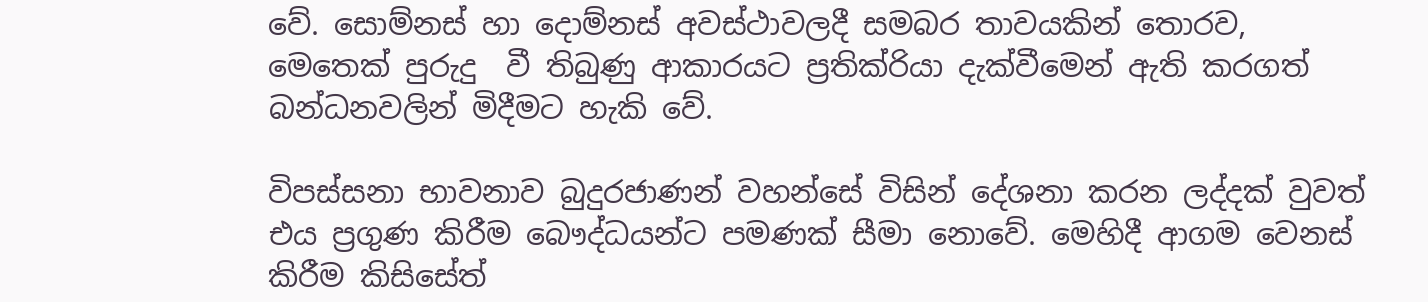වේ. සොම්නස් හා දොම්නස් අවස්ථාවලදී සමබර තාවයකින් තොරව,  මෙතෙක් පුරුදු  වී තිබුණු ආකාරයට ප්‍රතික්රියා දැක්වීමෙන් ඇති කරගත් බන්ධනවලින් මිදීමට හැකි වේ.

විපස්සනා භාවනාව බුදුරජාණන් වහන්සේ විසින් දේශනා කරන ලද්දක් වුවත් එය ප්‍රගුණ කිරීම බෞද්ධයන්ට පමණක් සීමා නොවේ. මෙහිදී ආගම වෙනස් කිරීම කිසිසේත්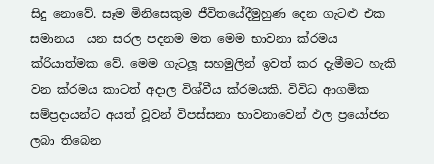සිදු නොවේ. සෑම මිනිසෙකුම ජීවිතයේදීමුහුණ දෙන ගැටළු එක සමානය  යන සරල පදනම මත මෙම භාවනා ක්රමය ක්රියාත්මක වේ. මෙම ගැටලූ සහමුලින් ඉවත් කර දැමීමට හැකි වන ක්රමය කාටත් අදාල විශ්වීය ක්රමයකි. විවිධ ආගමික සම්ප්‍රදායන්ට අයත් වූවන් විපස්සනා භාවනාවෙන් ඵල ප්‍රයෝජන ලබා තිබෙන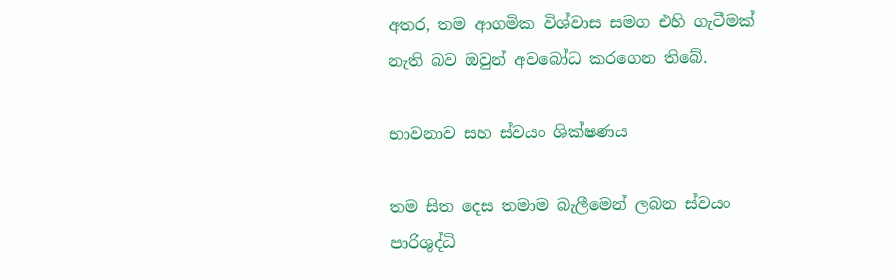අතර, තම ආගමික විශ්වාස සමග එහි ගැටීමක් නැති බව ඔවුන් අවබෝධ කරගෙන තිබේ.

භාවනාව සහ ස්වයං ශික්ෂණය

තම සිත දෙස තමාම බැලීමෙන් ලබන ස්වයං පාරිශුද්ධි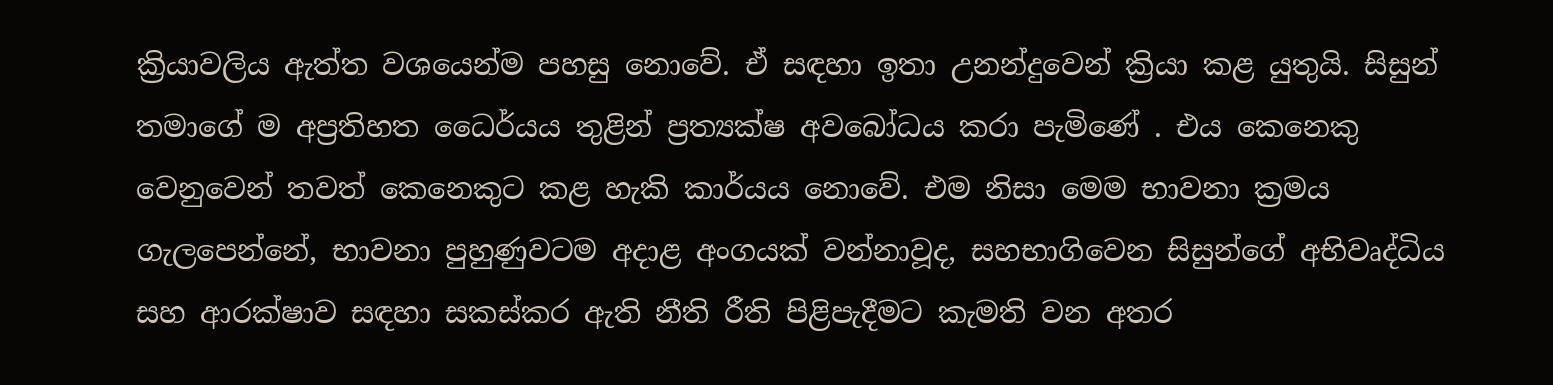ක්‍රියාවලිය ඇත්ත වශයෙන්ම පහසු නොවේ. ඒ සඳහා ඉතා උනන්දුවෙන් ක්‍රියා කළ යුතුයි. සිසුන් තමාගේ ම අප්‍රතිහත ධෛර්යය තුළින් ප්‍රත්‍යක්ෂ අවබෝධය කරා පැමිණේ . එය කෙනෙකු වෙනුවෙන් තවත් කෙනෙකුට කළ හැකි කාර්යය නොවේ. එම නිසා මෙම භාවනා ක්‍රමය ගැලපෙන්නේ, භාවනා පුහුණුවටම අදාළ අංගයක් වන්නාවූද, සහභාගිවෙන සිසුන්ගේ අභිවෘද්ධිය සහ ආරක්ෂාව සඳහා සකස්කර ඇති නීති රීති පිළිපැදීමට කැමති වන අතර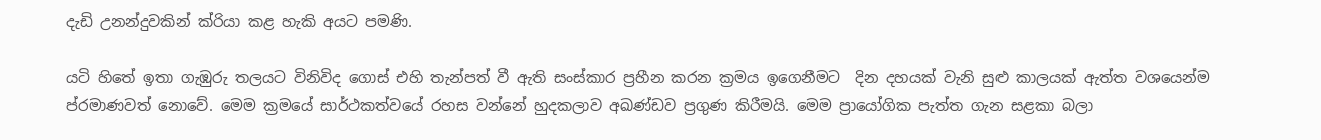දැඩි උනන්දුවකින් ක්රියා කළ හැකි අයට පමණි.

යටි හිතේ ඉතා ගැඹුරු තලයට විනිවිද ගොස් එහි තැන්පත් වී ඇති සංස්කාර ප්‍රහීන කරන ක්‍රමය ඉගෙනීමට  දින දහයක් වැනි සුළු කාලයක් ඇත්ත වශයෙන්ම ප්රමාණවත් නොවේ. මෙම ක්‍රමයේ සාර්ථකත්වයේ රහස වන්නේ හුදකලාව අඛණ්ඩව ප්‍රගුණ කිරීමයි. මෙම ප්‍රායෝගික පැත්ත ගැන සළකා බලා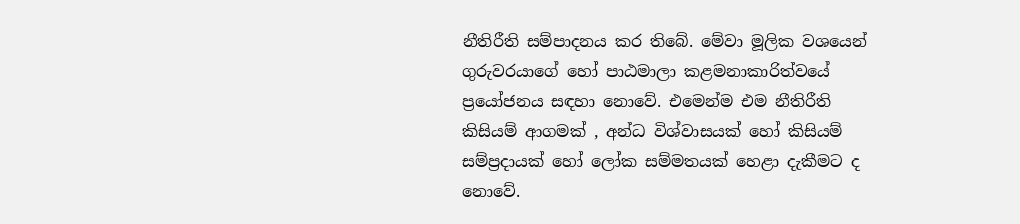නීතිරීති සම්පාදනය කර තිබේ. මේවා මූලික වශයෙන් ගුරුවරයාගේ හෝ පාඨමාලා කළමනාකාරිත්වයේ ප්‍රයෝජනය සඳහා නොවේ. එමෙන්ම එම නීතිරීති කිසියම් ආගමක් , අන්ධ විශ්වාසයක් හෝ කිසියම් සම්ප්‍රදායක් හෝ ලෝක සම්මතයක් හෙළා දැකීමට ද නොවේ.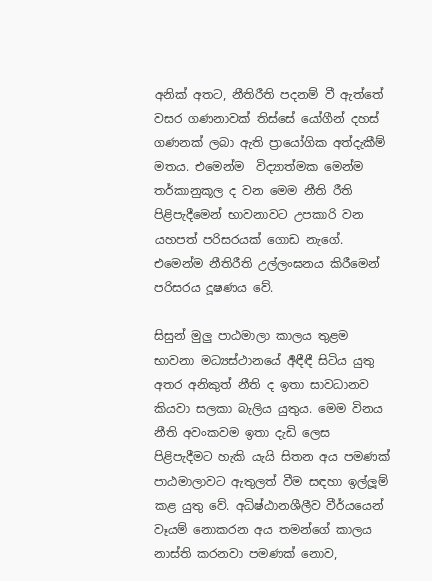අනික් අතට, නීතිරීති පදනම් වී ඇත්තේ වසර ගණනාවක් තිස්සේ යෝගීන් දහස් ගණනක් ලබා ඇති ප්‍රායෝගික අත්දැකීම් මතය. එමෙන්ම  විද්‍යාත්මක මෙන්ම තර්කානුකූල ද වන මෙම නීති රීති පිළිපැදීමෙන් භාවනාවට උපකාරි වන යහපත් පරිසරයක් ගොඩ නැගේ. එමෙන්ම නීතිරීති උල්ලංඝනය කිරීමෙන් පරිසරය දූෂණය වේ.

සිසුන් මුලු පාඨමාලා කාලය තුළම භාවනා මධ්‍යස්ථානයේ ර්‍අඳීඳී සිටිය යුතු අතර අනිකුත් නීති ද ඉතා සාවධානව කියවා සලකා බැලිය යුතුය. මෙම විනය නීති අවංකවම ඉතා දැඩි ලෙස පිළිපැදීමට හැකි යැයි සිතන අය පමණක් පාඨමාලාවට ඇතුලත් වීම සඳහා ඉල්ලූම් කළ යුතු වේ. අධිෂ්ඨානශීලීව වීර්යයෙන් වෑයම් නොකරන අය තමන්ගේ කාලය නාස්ති කරනවා පමණක් නොව,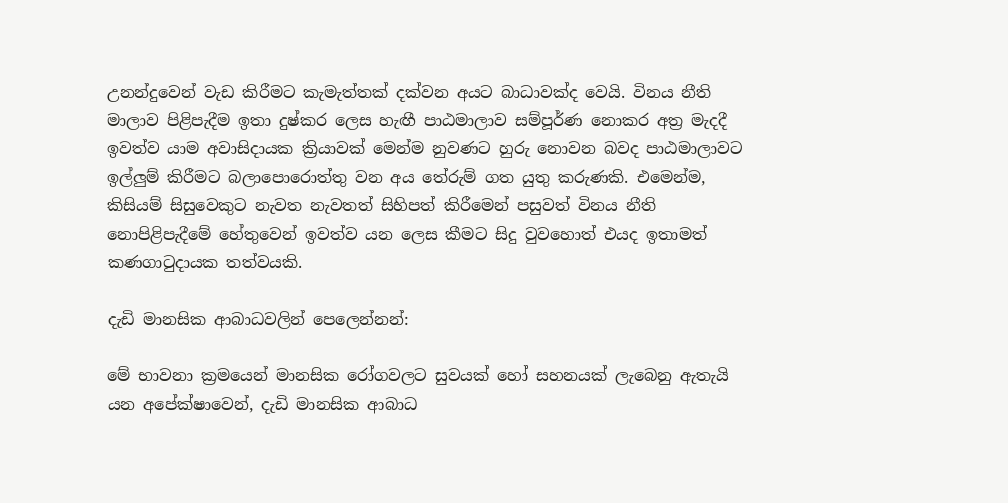උනන්දුවෙන් වැඩ කිරීමට කැමැත්තක් දක්වන අයට බාධාවක්ද වෙයි. විනය නීති මාලාව පිළිපැදීම ඉතා දුෂ්කර ලෙස හැඟී පාඨමාලාව සම්පූර්ණ නොකර අත්‍ර මැදදී ඉවත්ව යාම අවාසිදායක ක්‍රියාවක් මෙන්ම නුවණට හුරු නොවන බවද පාඨමාලාවට ඉල්ලුම් කිරීමට බලාපොරොත්තු වන අය තේරුම් ගත යුතු කරුණකි. එමෙන්ම, කිසියම් සිසුවෙකුට නැවත නැවතත් සිහිපත් කිරීමෙන් පසුවත් විනය නීති නොපිළිපැදීමේ හේතුවෙන් ඉවත්ව යන ලෙස කීමට සිදු වුවහොත් එයද ඉතාමත් කණගාටුදායක තත්වයකි.

දැඩි මානසික ආබාධවලින් පෙලෙන්නන්:

මේ භාවනා ක්‍රමයෙන් මානසික රෝගවලට සුවයක් හෝ සහනයක් ලැබෙනු ඇතැයි යන අපේක්ෂාවෙන්, දැඩි මානසික ආබාධ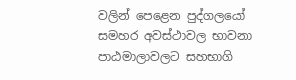වලින් පෙළෙන පුද්ගලයෝ සමහර අවස්ථාවල භාවනා පාඨමාලාවලට සහභාගි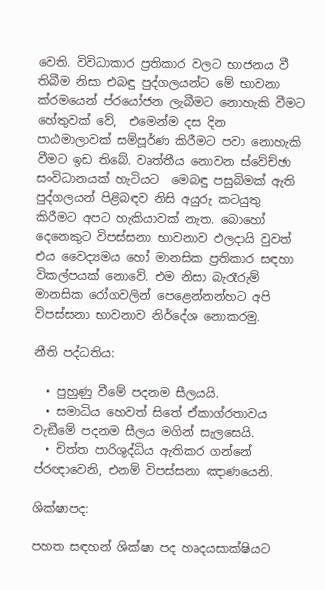වෙති. විවිධාකාර ප්‍රතිකාර වලට භාජනය වී තිබීම නිසා එබඳු පුද්ගලයන්ට මේ භාවනා ක්රමයෙන් ප්රයෝජන ලැබීමට නොහැකි වීමට හේතුවක් වේ,  එමෙන්ම දස දින පාඨමාලාවක් සම්පූර්ණ කිරීමට පවා නොහැකි වීමට ඉඩ තිබේ. වෘත්තීය නොවන ස්වේච්ඡා සංවිධානයක් හැටියට  මෙබඳු පසුබිමක් ඇති පුද්ගලයන් පිළිබඳව නිසි අයුරු කටයුතු කිරීමට අපට හැකියාවක් නැත. බොහෝ දෙනෙකුට විපස්සනා භාවනාව ඵලදායි වුවත් එය වෛද්‍යමය හෝ මානසික ප්‍රතිකාර සඳහා විකල්පයක් නොවේ. එම නිසා බැරෑරුම් මානසික රෝගවලින් පෙළෙන්නන්හට අපි විපස්සනා භාවනාව නිර්දේශ නොකරමු.

නීති පද්ධතිය:

  • පුහුණු වීමේ පදනම සීලයයි.
  • සමාධිය හෙවත් සිතේ ඒකාග්රතාවය වැඞීමේ පදනම සීලය මගින් සැලසෙයි.
  • චිත්ත පාරිශුද්ධිය ඇතිකර ගන්නේ ප්රඥාවෙනි, එනම් විපස්සනා ඤාණයෙනි.

ශික්ෂාපද:

පහත සඳහන් ශික්ෂා පද හෘදයසාක්ෂියට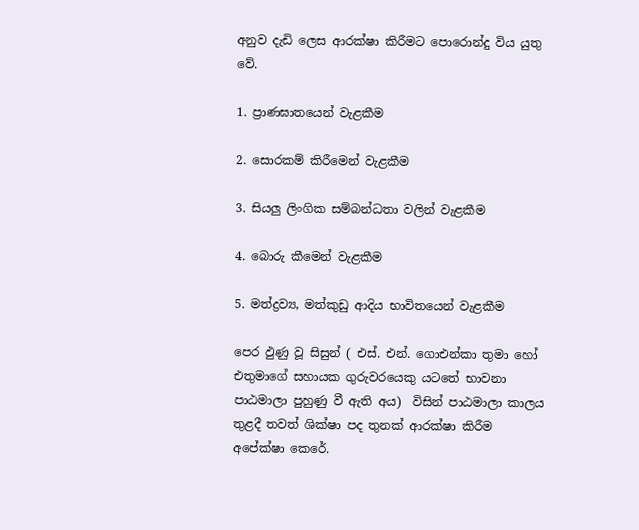අනුව දැඩි ලෙස ආරක්ෂා කිරීමට පොරොන්දු විය යුතු වේ.

1. ප්‍රාණඝාතයෙන් වැළකීම

2. සොරකම් කිරීමෙන් වැළකීම

3. සියලු ලිංගික සම්බන්ධතා වලින් වැළකීම

4. බොරු කීමෙන් වැළකීම

5. මත්ද්‍රව්‍ය, මත්කුඩු ආදිය භාවිතයෙන් වැළකීම

පෙර ඵුණු වූ සිසුන් ( එස්. එන්. ගොඑන්කා තුමා හෝ එතුමාගේ සහායක ගුරුවරයෙකු යටතේ භාවනා පාඨමාලා පුහුණු වී ඇති අය)  විසින් පාඨමාලා කාලය තුළදී තවත් ශික්ෂා පද තුනක් ආරක්ෂා කිරීම අපේක්ෂා කෙරේ.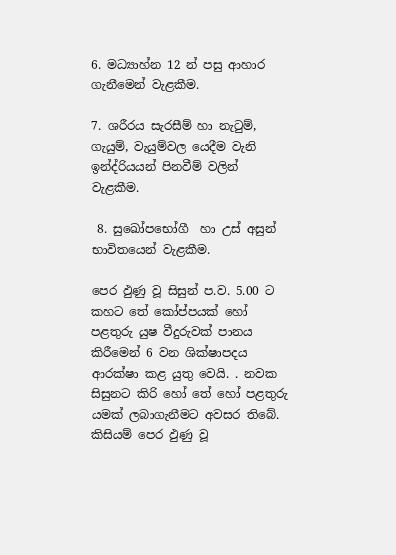6. මධ්‍යාහ්න 12 න් පසු ආහාර ගැනීමෙන් වැළකීම.

7. ශරීරය සැරසීම් හා නැටුම්, ගැයුම්, වැයුම්වල යෙදීම වැනි ඉන්ද්රියයන් පිනවීම් වලින් වැළකීම.

 8. සුඛෝපභෝගී  හා උස් අසුන් භාවිතයෙන් වැළකීම.

පෙර ඵුණු වූ සිසුන් ප.ව. 5.00 ට කහට තේ කෝප්පයක් හෝ පළතුරු යුෂ වීදුරුවක් පානය කිරීමෙන් 6 වන ශික්ෂාපදය ආරක්ෂා කළ යුතු වෙයි. . නවක සිසුනට කිරි හෝ තේ හෝ පළතුරු යමක් ලබාගැනීමට අවසර තිබේ. කිසියම් පෙර ඵුණු වූ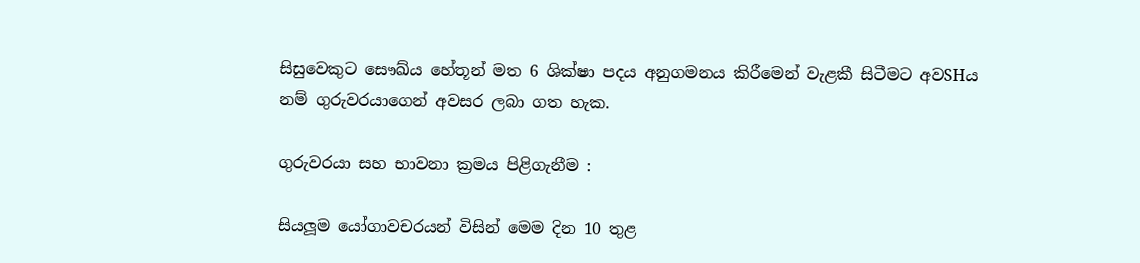සිසුවෙකුට සෞඛ්ය හේතූන් මත 6 ශික්ෂා පදය අනුගමනය කිරීමෙන් වැළකී සිටීමට අවSHය නම් ගුරුවරයාගෙන් අවසර ලබා ගත හැක.

ගුරුවරයා සහ භාවනා ක්‍රමය පිළිගැනීම :

සියලූම යෝගාවචරයන් විසින් මෙම දින 10 තුළ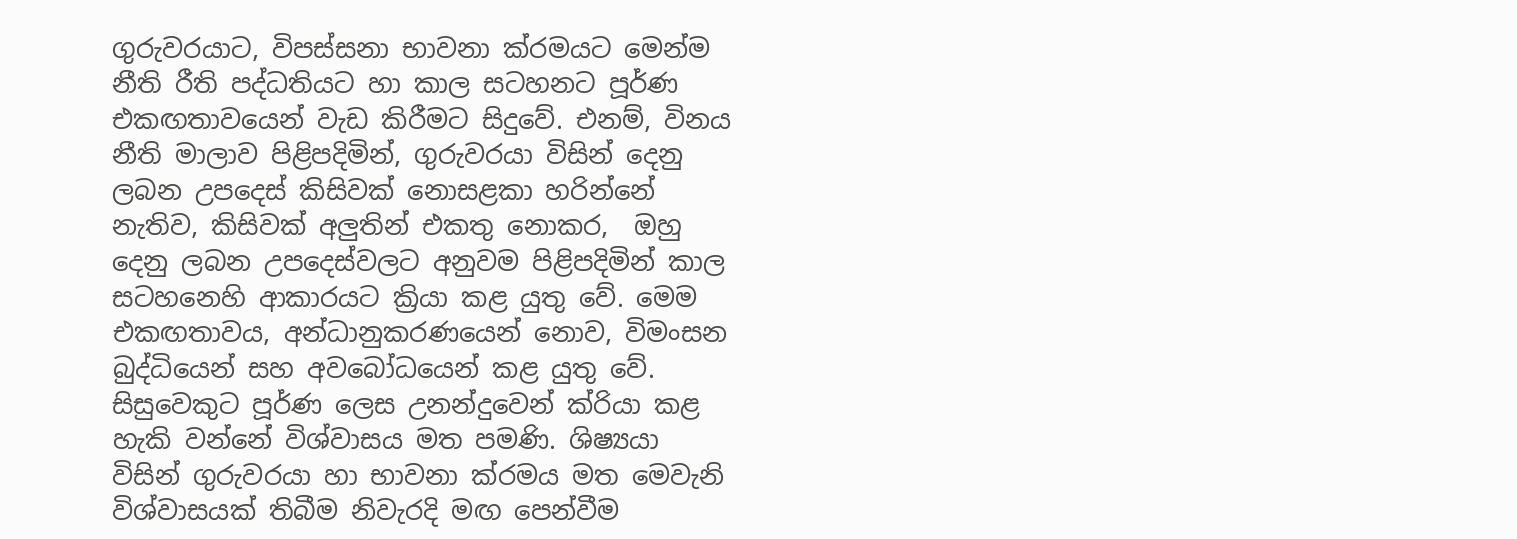ගුරුවරයාට, විපස්සනා භාවනා ක්රමයට මෙන්ම නීති රීති පද්ධතියට හා කාල සටහනට පූර්ණ එකඟතාවයෙන් වැඩ කිරීමට සිදුවේ. එනම්, විනය නීති මාලාව පිළිපදිමින්, ගුරුවරයා විසින් දෙනු ලබන උපදෙස් කිසිවක් නොසළකා හරින්නේ නැතිව, කිසිවක් අලුතින් එකතු නොකර,  ඔහු දෙනු ලබන උපදෙස්වලට අනුවම පිළිපදිමින් කාල සටහනෙහි ආකාරයට ක්‍රියා කළ යුතු වේ. මෙම එකඟතාවය, අන්ධානුකරණයෙන් නොව, විමංසන බුද්ධියෙන් සහ අවබෝධයෙන් කළ යුතු වේ. සිසුවෙකුට පූර්ණ ලෙස උනන්දුවෙන් ක්රියා කළ හැකි වන්නේ විශ්වාසය මත පමණි. ශිෂ්‍යයා විසින් ගුරුවරයා හා භාවනා ක්රමය මත මෙවැනි විශ්වාසයක් තිබීම නිවැරදි මඟ පෙන්වීම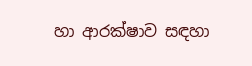හා ආරක්ෂාව සඳහා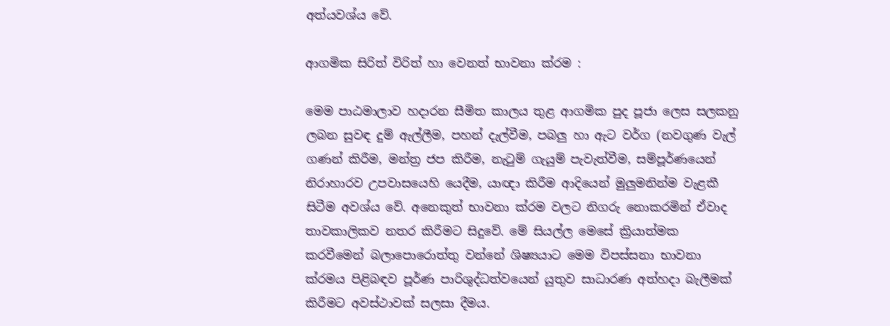අත්යවශ්ය වේ.

ආගමික සිරිත් විරිත් හා වෙනත් භාවනා ක්රම :

මෙම පාඨමාලාව හදාරන සීමිත කාලය තුළ ආගමික පුද පූජා ලෙස සලකනු ලබන සුවඳ දුම් ඇල්ලීම, පහන් දැල්වීම, පබලු හා ඇට වර්ග (නවගුණ වැල් ගණන් කිරීම, මන්ත්‍ර ජප කිරීම, නැටුම් ගැයුම් පැවැත්වීම, සම්පූර්ණයෙන් නිරාහාරව උපවාසයෙහි යෙදීම, යාඥා කිරීම ආදියෙන් මුලුමනින්ම වැළකී සිටීම අවශ්ය වේ. අනෙකුත් භාවනා ක්රම වලට නිගරු නොකරමින් ඒවාද තාවකාලිකව නතර කිරීමට සිදුවේ. මේ සියල්ල මෙසේ ක්‍රියාත්මක කරවීමෙන් බලාපොරොත්තු වන්නේ ශිෂ්‍යයාට මෙම විපස්සනා භාවනා ක්රමය පිළිබඳව පූර්ණ පාරිශුද්ධත්වයෙන් යුතුව සාධාරණ අත්හදා බැලීමක් කිරීමට අවස්ථාවක් සලසා දීමය.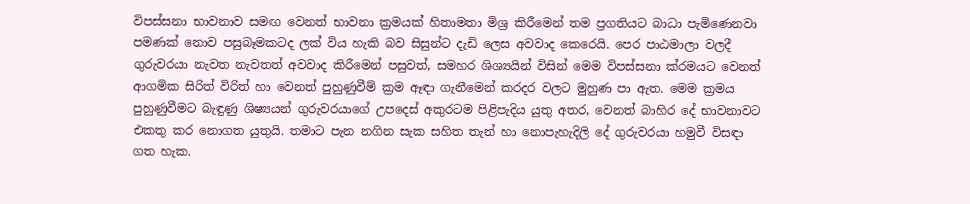විපස්සනා භාවනාව සමඟ වෙනත් භාවනා ක්‍රමයක් හිතාමතා මිශ්‍ර කිරීමෙන් තම ප්‍රගතියට බාධා පැමිණෙනවා පමණක් නොව පසුබෑමකටද ලක් විය හැකි බව සිසුන්ට දැඩි ලෙස අවවාද කෙරෙයි. පෙර පාඨමාලා වලදී ගුරුවරයා නැවත නැවතත් අවවාද කිරීමෙන් පසුවත්, සමහර ශිශ්‍යයින් විසින් මෙම විපස්සනා ක්රමයට වෙනත් ආගමික සිරිත් විරිත් හා වෙනත් පුහුණුවීම් ක්‍රම ඈඳා ගැනීමෙන් කරදර වලට මුහුණ පා ඇත. මෙම ක්‍රමය පුහුණුවීමට බැඳුණු ශිෂ්‍යයන් ගුරුවරයාගේ උපදෙස් අකුරටම පිළිපැදිය යුතු අතර, වෙනත් බාහිර දේ භාවනාවට එකතු කර නොගත යුතුයි. තමාට පැන නගින සැක සහිත තැන් හා නොපැහැදිලි දේ ගුරුවරයා හමුවී විසඳා ගත හැක.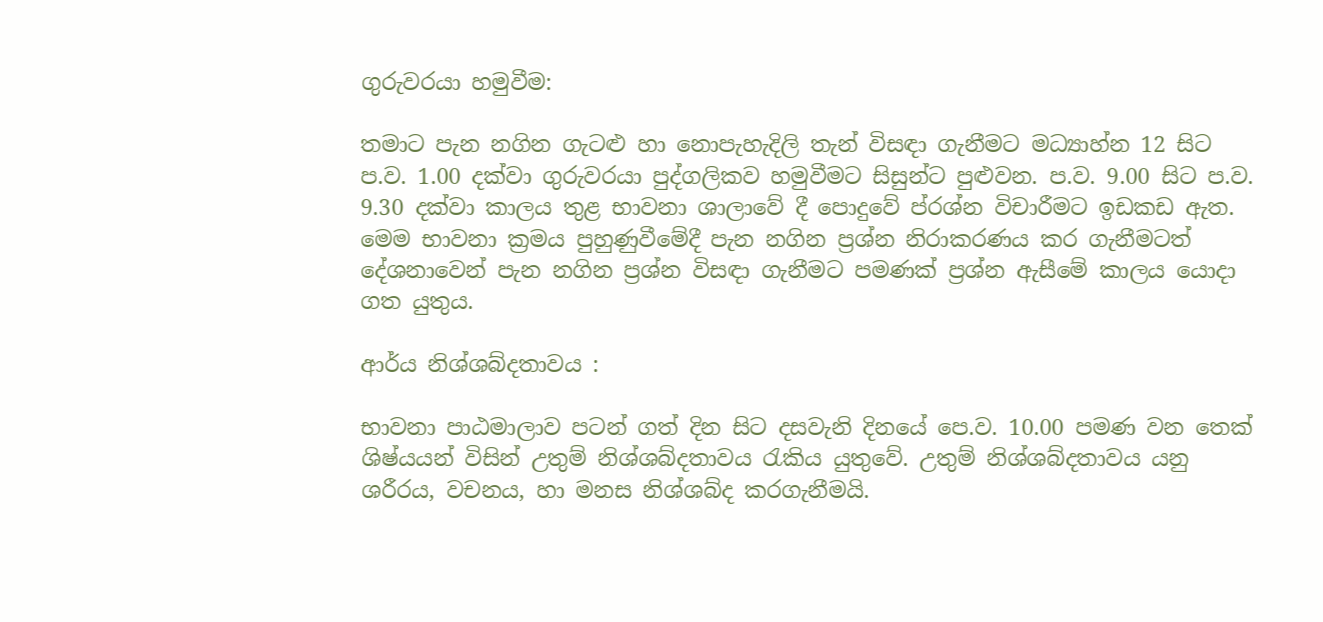ගුරුවරයා හමුවීම:

තමාට පැන නගින ගැටළු හා නොපැහැදිලි තැන් විසඳා ගැනීමට මධ්‍යාහ්න 12 සිට ප.ව. 1.00 දක්වා ගුරුවරයා පුද්ගලිකව හමුවීමට සිසුන්ට පුළුවන. ප.ව. 9.00 සිට ප.ව. 9.30 දක්වා කාලය තුළ භාවනා ශාලාවේ දී පොදුවේ ප්රශ්න විචාරීමට ඉඩකඩ ඇත. මෙම භාවනා ක්‍රමය පුහුණුවීමේදී පැන නගින ප්‍රශ්න නිරාකරණය කර ගැනීමටත් දේශනාවෙන් පැන නගින ප්‍රශ්න විසඳා ගැනීමට පමණක් ප්‍රශ්න ඇසීමේ කාලය යොදා ගත යුතුය.

ආර්ය නිශ්ශබ්දතාවය :

භාවනා පාඨමාලාව පටන් ගත් දින සිට දසවැනි දිනයේ පෙ.ව. 10.00 පමණ වන තෙක් ශිෂ්යයන් විසින් උතුම් නිශ්ශබ්දතාවය රැකිය යුතුවේ. උතුම් නිශ්ශබ්දතාවය යනු ශරීරය, වචනය, හා මනස නිශ්ශබ්ද කරගැනීමයි.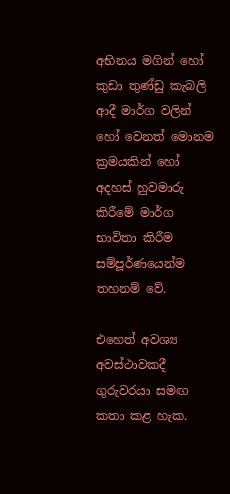අභිනය මගින් හෝ කුඩා තුණ්ඩු කැබලි ආදී මාර්ග වලින් හෝ වෙනත් මොනම ක්‍රමයකින් හෝ අදහස් හුවමාරු කිරීමේ මාර්ග භාවිතා කිරීම සම්පූර්ණයෙන්ම තහනම් වේ.

එහෙත් අවශ්‍ය අවස්ථාවකදී ගුරුවරයා සමඟ කතා කළ හැක.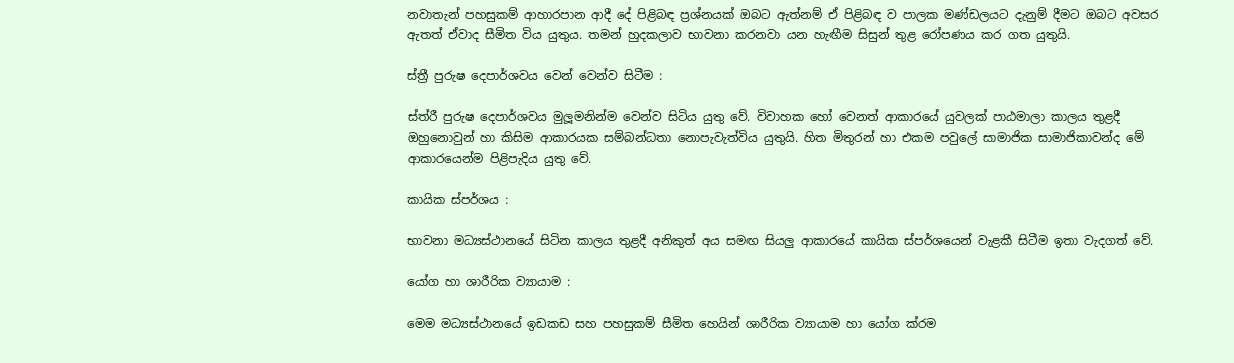නවාතැන් පහසුකම් ආහාරපාන ආදී දේ පිළිබඳ ප්‍රශ්නයක් ඔබට ඇත්නම් ඒ පිළිබඳ ව පාලක මණ්ඩලයට දැනුම් දීමට ඔබට අවසර ඇතත් ඒවාද සීමිත විය යුතුය. තමන් හුදකලාව භාවනා කරනවා යන හැඟීම සිසුන් තුළ රෝපණය කර ගත යුතුයි.

ස්ත්‍රී පුරුෂ දෙපාර්ශවය වෙන් වෙන්ව සිටීම :

ස්ත්රී පුරුෂ දෙපාර්ශවය මුලූමනින්ම වෙන්ව සිටිය යුතු වේ. විවාහක හෝ වෙනත් ආකාරයේ යුවලක් පාඨමාලා කාලය තුළදී ඔහුනොවුන් හා කිසිම ආකාරයක සම්බන්ධතා නොපැවැත්විය යුතුයි. හිත මිතුරන් හා එකම පවුලේ සාමාජික සාමාජිකාවන්ද මේ ආකාරයෙන්ම පිළිපැදිය යුතු වේ.

කායික ස්පර්ශය :

භාවනා මධ්‍යස්ථානයේ සිටින කාලය තුළදී අනිකුත් අය සමඟ සියලු ආකාරයේ කායික ස්පර්ශයෙන් වැළකී සිටීම ඉතා වැදගත් වේ.

යෝග හා ශාරීරික ව්‍යායාම :

මෙම මධ්‍යස්ථානයේ ඉඩකඩ සහ පහසුකම් සීමිත හෙයින් ශාරීරික ව්‍යායාම හා යෝග ක්රම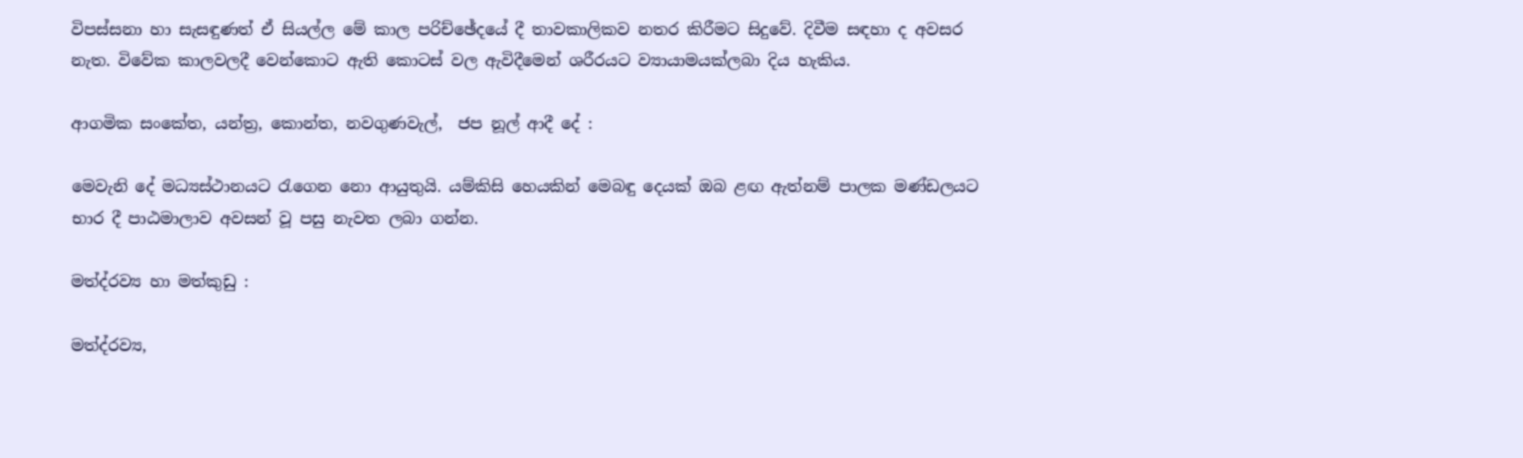විපස්සනා හා සැසඳුණත් ඒ සියල්ල මේ කාල පරිච්ඡේදයේ දී තාවකාලිකව නතර කිරීමට සිදුවේ. දිවීම සඳහා ද අවසර නැත. විවේක කාලවලදී වෙන්කොට ඇති කොටස් වල ඇවිදීමෙන් ශරීරයට ව්‍යායාමයක්ලබා දිය හැකිය.

ආගමික සංකේත, යන්ත්‍ර, කොන්ත, නවගුණවැල්,  ජප නූල් ආදී දේ :

මෙවැනි දේ මධ්‍යස්ථානයට රැගෙන නො ආයුතුයි. යම්කිසි හෙයකින් මෙබඳු දෙයක් ඔබ ළඟ ඇත්නම් පාලක මණ්ඩලයට භාර දී පාඨමාලාව අවසන් වූ පසු නැවත ලබා ගන්න.

මත්ද්රව්‍ය හා මත්කුඩු :

මත්ද්රව්‍ය,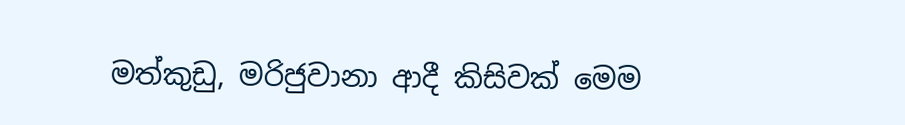මත්කුඩු, මරිජුවානා ආදී කිසිවක් මෙම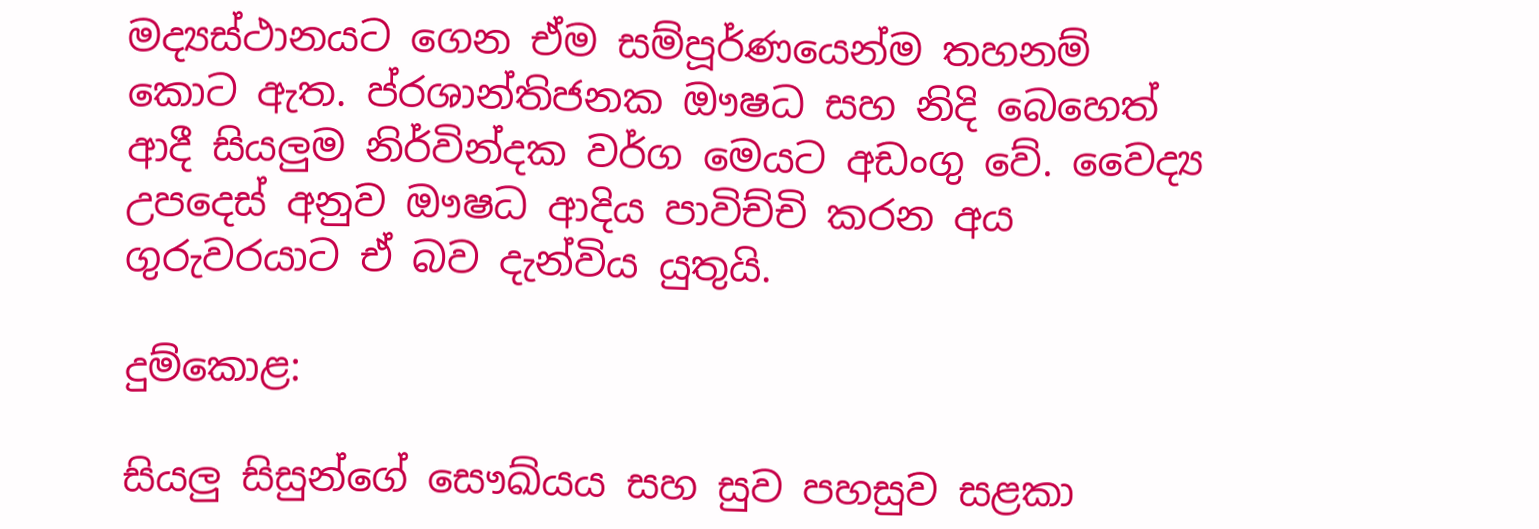මද්‍යස්ථානයට ගෙන ඒම සම්පූර්ණයෙන්ම තහනම් කොට ඇත. ප්රශාන්තිජනක ඖෂධ සහ නිදි බෙහෙත් ආදී සියලුම නිර්වින්දක වර්ග මෙයට අඩංගු වේ. වෛද්‍ය උපදෙස් අනුව ඖෂධ ආදිය පාවිච්චි කරන අය ගුරුවරයාට ඒ බව දැන්විය යුතුයි.

දුම්කොළ:

සියලු සිසුන්ගේ සෞඛ්යය සහ සුව පහසුව සළකා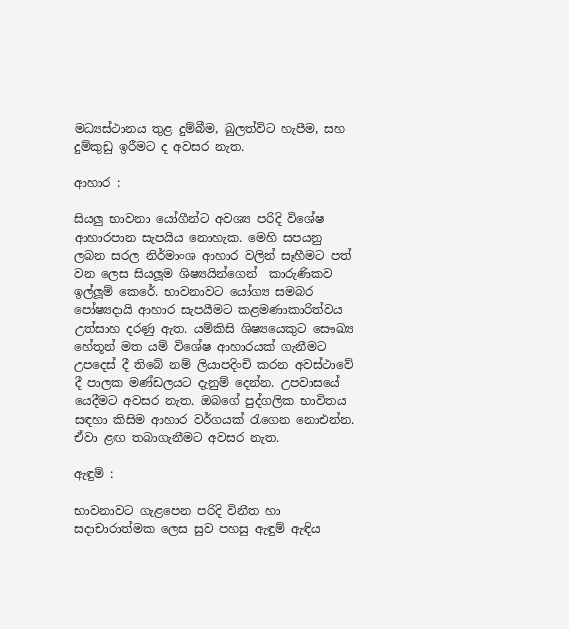මධ්‍යස්ථානය තුළ දුම්බීම, බුලත්විට හැපීම, සහ දුම්කුඩු ඉරීමට ද අවසර නැත.

ආහාර :

සියලු භාවනා යෝගීන්ට අවශ්‍ය පරිදි විශේෂ ආහාරපාන සැපයිය නොහැක. මෙහි සපයනු ලබන සරල නිර්මාංශ ආහාර වලින් සෑහීමට පත් වන ලෙස සියලූම ශිෂ්‍යයින්ගෙන්  කාරුණිකව ඉල්ලූම් කෙරේ. භාවනාවට යෝග්‍ය සමබර පෝෂ්‍යදායි ආහාර සැපයීමට කළමණාකාරිත්වය උත්සාහ දරණු ඇත. යම්කිසි ශිෂ්‍යයෙකුට සෞඛ්‍ය හේතූන් මත යම් විශේෂ ආහාරයක් ගැනීමට උපදෙස් දී තිබේ නම් ලියාපදිංචි කරන අවස්ථාවේ දී පාලක මණ්ඩලයට දැනුම් දෙන්න. උපවාසයේ යෙදීමට අවසර නැත. ඔබගේ පුද්ගලික භාවිතය සඳහා කිසිම ආහාර වර්ගයක් රැගෙන නොඑන්න. ඒවා ළඟ තබාගැනීමට අවසර නැත.

ඇඳුම් :

භාවනාවට ගැළපෙන පරිදි විනීත හා සදාචාරාත්මක ලෙස සුව පහසු ඇඳුම් ඇඳිය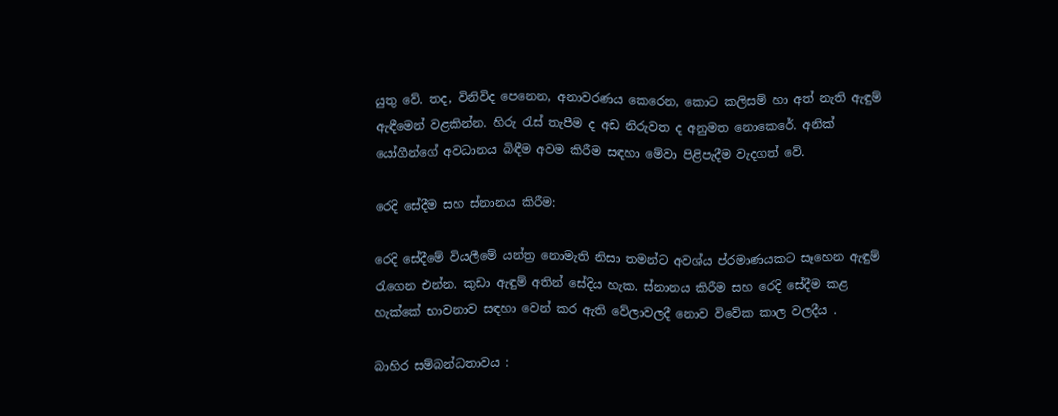යුතු වේ. තද, විනිවිද පෙනෙන, අනාවරණය කෙරෙන, කොට කලිසම් හා අත් නැති ඇඳුම් ඇඳීමෙන් වළකින්න. හිරු රැස් තැපීම ද අඩ නිරුවත ද අනුමත නොකෙරේ. අනික් යෝගීන්ගේ අවධානය බිඳීම අවම කිරීම සඳහා මේවා පිළිපැදීම වැදගත් වේ.

රෙදි සේදීම සහ ස්නානය කිරීම:

රෙදි සේදීමේ වියලීමේ යන්ත්‍ර නොමැති නිසා තමන්ට අවශ්ය ප්රමාණයකට සෑහෙන ඇඳුම් රැගෙන එන්න. කුඩා ඇඳුම් අතින් සේදිය හැක. ස්නානය කිරීම සහ රෙදි සේදීම කළ හැක්කේ භාවනාව සඳහා වෙන් කර ඇති වේලාවලදී නොව විවේක කාල වලදීය .

බාහිර සම්බන්ධතාවය :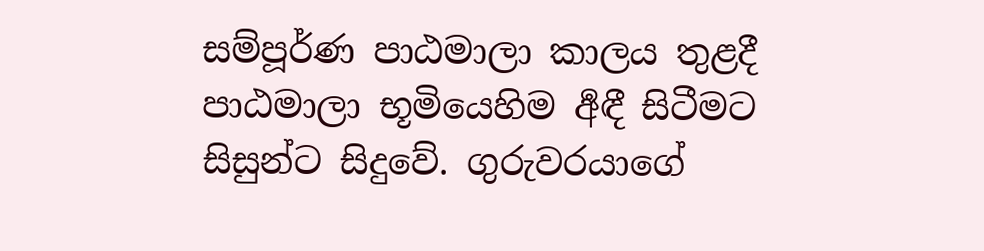සම්පූර්ණ පාඨමාලා කාලය තුළදී පාඨමාලා භූමියෙහිම ර්‍අඳී සිටීමට සිසුන්ට සිදුවේ. ගුරුවරයාගේ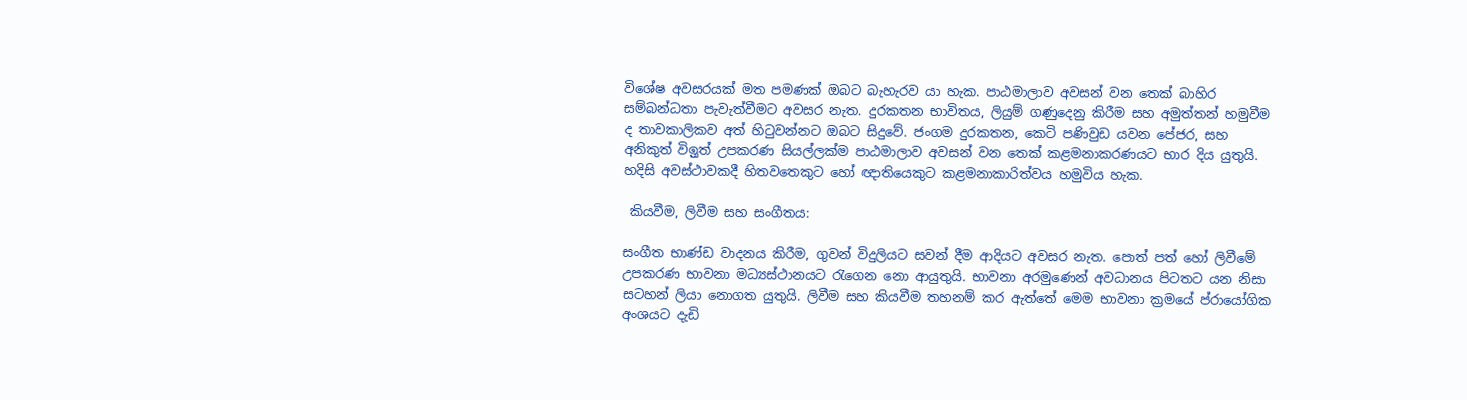විශේෂ අවසරයක් මත පමණක් ඔබට බැහැරව යා හැක. පාඨමාලාව අවසන් වන තෙක් බාහිර සම්බන්ධතා පැවැත්වීමට අවසර නැත. දුරකතන භාවිතය, ලියුම් ගණුදෙනු කිරීම සහ අමුත්තන් හමුවීම ද තාවකාලිකව අත් හිටුවන්නට ඔබට සිදුවේ. ජංගම දුරකතන, කෙටි පණිවුඩ යවන පේජර, සහ අනිකුත් විඉුත් උපකරණ සියල්ලක්ම පාඨමාලාව අවසන් වන තෙක් කළමනාකරණයට භාර දිය යුතුයි. හදිසි අවස්ථාවකදී හිතවතෙකුට හෝ ඥාතියෙකුට කළමනාකාරිත්වය හමුවිය හැක.

 කියවීම, ලිවීම සහ සංගීතය:

සංගීත භාණ්ඩ වාදනය කිරීම, ගුවන් විදුලියට සවන් දීම ආදියට අවසර නැත. පොත් පත් හෝ ලිවීමේ උපකරණ භාවනා මධ්‍යස්ථානයට රැගෙන නො ආයුතුයි. භාවනා අරමුණෙන් අවධානය පිටතට යන නිසා සටහන් ලියා නොගත යුතුයි. ලිවීම සහ කියවීම තහනම් කර ඇත්තේ මෙම භාවනා ක්‍රමයේ ප්රායෝගික අංශයට දැඩි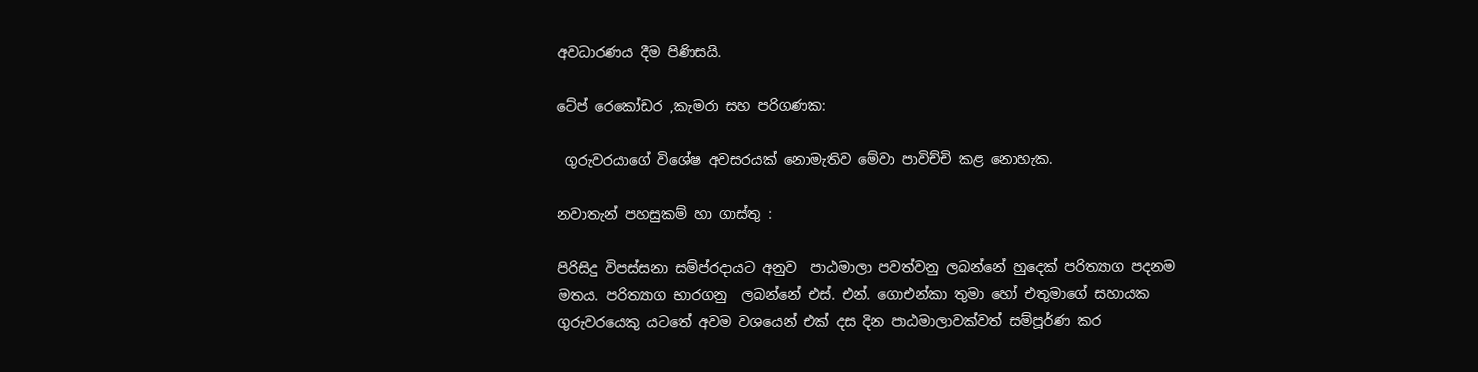අවධාරණය දීම පිණිසයි.

ටේප් රෙකෝඩර ,කැමරා සහ පරිගණක:

 ගුරුවරයාගේ විශේෂ අවසරයක් නොමැතිව මේවා පාවිච්චි කළ නොහැක.

නවාතැන් පහසුකම් හා ගාස්තු :

පිරිසිදු විපස්සනා සම්ප්රදායට අනුව  පාඨමාලා පවත්වනු ලබන්නේ හුදෙක් පරිත්‍යාග පදනම මතය. පරිත්‍යාග භාරගනු  ලබන්නේ එස්. එන්. ගොඑන්කා තුමා හෝ එතුමාගේ සහායක ගුරුවරයෙකු යටතේ අවම වශයෙන් එක් දස දින පාඨමාලාවක්වත් සම්පූර්ණ කර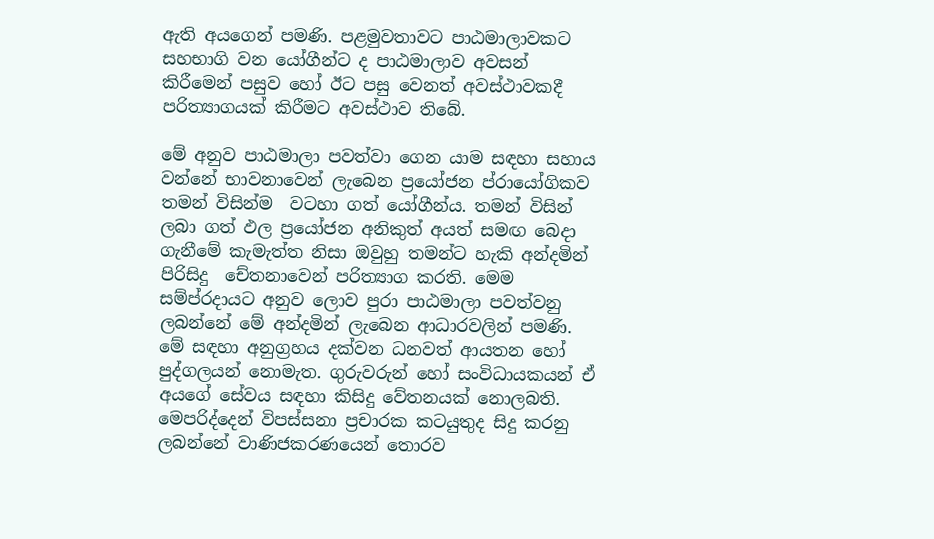ඇති අයගෙන් පමණි. පළමුවතාවට පාඨමාලාවකට සහභාගි වන යෝගීන්ට ද පාඨමාලාව අවසන් කිරීමෙන් පසුව හෝ ඊට පසු වෙනත් අවස්ථාවකදී පරිත්‍යාගයක් කිරීමට අවස්ථාව තිබේ.

මේ අනුව පාඨමාලා පවත්වා ගෙන යාම සඳහා සහාය වන්නේ භාවනාවෙන් ලැබෙන ප්‍රයෝජන ප්රායෝගිකව තමන් විසින්ම  වටහා ගත් යෝගීන්ය. තමන් විසින් ලබා ගත් ඵල ප්‍රයෝජන අනිකුත් අයත් සමඟ බෙදා ගැනීමේ කැමැත්ත නිසා ඔවුහු තමන්ට හැකි අන්දමින් පිරිසිදු  චේතනාවෙන් පරිත්‍යාග කරති. මෙම සම්ප්රදායට අනුව ලොව පුරා පාඨමාලා පවත්වනු ලබන්නේ මේ අන්දමින් ලැබෙන ආධාරවලින් පමණි. මේ සඳහා අනුග්‍රහය දක්වන ධනවත් ආයතන හෝ පුද්ගලයන් නොමැත. ගුරුවරුන් හෝ සංවිධායකයන් ඒ අයගේ සේවය සඳහා කිසිදු වේතනයක් නොලබති. මෙපරිද්දෙන් විපස්සනා ප්‍රචාරක කටයුතුද සිදු කරනු ලබන්නේ වාණිජකරණයෙන් තොරව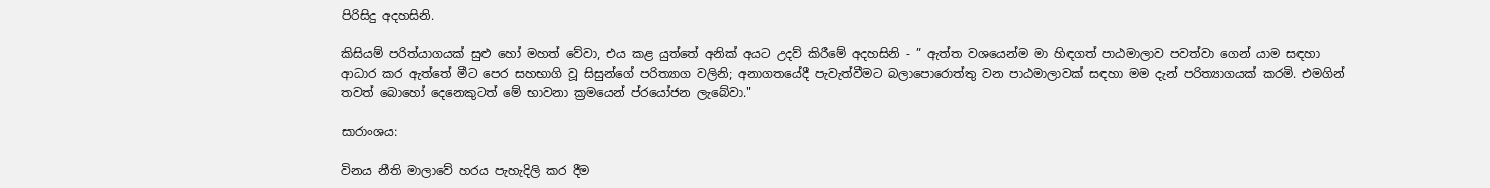පිරිසිදු අදහසිනි.

කිසියම් පරිත්යාගයක් සුළු හෝ මහත් වේවා, එය කළ යුත්තේ අනික් අයට උදව් කිරීමේ අදහසිනි - ” ඇත්ත වශයෙන්ම මා හිඳගත් පාඨමාලාව පවත්වා ගෙන් යාම සඳහා ආධාර කර ඇත්තේ මීට පෙර සහභාගි වූ සිසුන්ගේ පරිත්‍යාග වලිනි; අනාගතයේදී පැවැත්වීමට බලාපොරොත්තු වන පාඨමාලාවක් සඳහා මම දැන් පරිත්‍යාගයක් කරමි. එමගින් තවත් බොහෝ දෙනෙකුටත් මේ භාවනා ක්‍රමයෙන් ප්රයෝජන ලැබේවා."

සාරාංශය:

විනය නීති මාලාවේ හරය පැහැදිලි කර දීම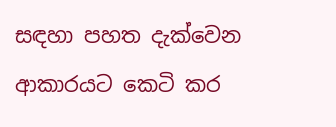සඳහා පහත දැක්වෙන ආකාරයට කෙටි කර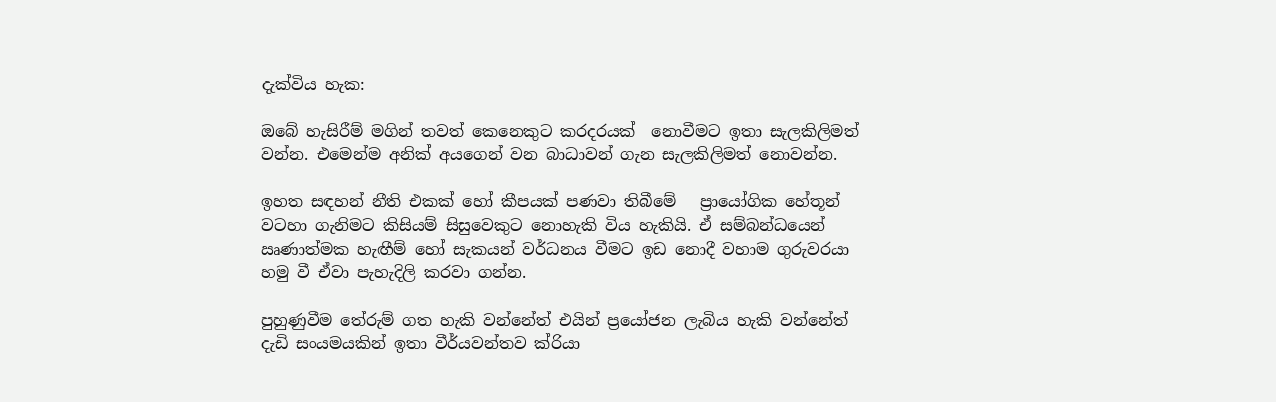දැක්විය හැක:

ඔබේ හැසිරීම් මගින් තවත් කෙනෙකුට කරදරයක්  නොවීමට ඉතා සැලකිලිමත් වන්න. එමෙන්ම අනික් අයගෙන් වන බාධාවන් ගැන සැලකිලිමත් නොවන්න.

ඉහත සඳහන් නීති එකක් හෝ කීපයක් පණවා තිබීමේ   ප්‍රායෝගික හේතූන් වටහා ගැනිමට කිසියම් සිසුවෙකුට නොහැකි විය හැකියි. ඒ සම්බන්ධයෙන් ඍණාත්මක හැඟීම් හෝ සැකයන් වර්ධනය වීමට ඉඩ නොදී වහාම ගුරුවරයා හමු වී ඒවා පැහැදිලි කරවා ගන්න.

පුහුණුවීම තේරුම් ගත හැකි වන්නේත් එයින් ප්‍රයෝජන ලැබිය හැකි වන්නේත් දැඩි සංයමයකින් ඉතා වීර්යවන්තව ක්රියා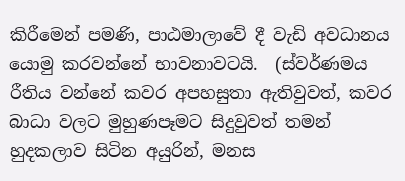කිරීමෙන් පමණි, පාඨමාලාවේ දී වැඩි අවධානය යොමු කරවන්නේ භාවනාවටයි.  (ස්වර්ණමය රීතිය වන්නේ කවර අපහසුතා ඇතිවුවත්, කවර බාධා වලට මුහුණපෑමට සිදුවුවත් තමන් හුදකලාව සිටින අයුරින්, මනස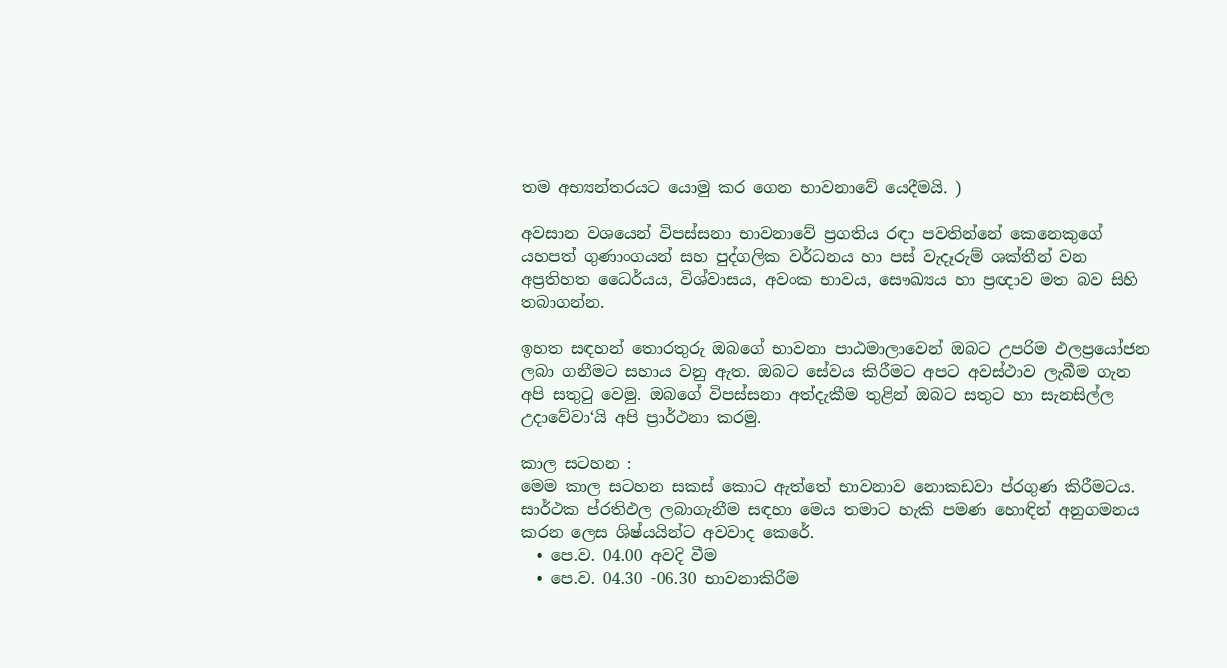තම අභ්‍යන්තරයට යොමු කර ගෙන භාවනාවේ යෙදීමයි. )

අවසාන වශයෙන් විපස්සනා භාවනාවේ ප්‍රගතිය රඳා පවතින්නේ කෙනෙකුගේ යහපත් ගුණාංගයන් සහ පුද්ගලික වර්ධනය හා පස් වැදෑරුම් ශක්තීන් වන අප්‍රතිහත ධෛර්යය, විශ්වාසය, අවංක භාවය, සෞඛ්‍යය හා ප්‍රඥාව මත බව සිහි තබාගන්න.

ඉහත සඳහන් තොරතුරු ඔබගේ භාවනා පාඨමාලාවෙන් ඔබට උපරිම ඵලප්‍රයෝජන ලබා ගනීමට සහාය වනු ඇත. ඔබට සේවය කිරීමට අපට අවස්ථාව ලැබීම ගැන අපි සතුටු වෙමු. ඔබගේ විපස්සනා අත්දැකීම තුළින් ඔබට සතුට හා සැනසිල්ල උදාවේවා‘යි අපි ප්‍රාර්ථනා කරමු.

කාල සටහන :
මෙම කාල සටහන සකස් කොට ඇත්තේ භාවනාව නොකඩවා ප්රගුණ කිරීමටය.
සාර්ථක ප්රතිඵල ලබාගැනීම සඳහා මෙය තමාට හැකි පමණ හොඳින් අනුගමනය කරන ලෙස ශිෂ්යයින්ට අවවාද කෙරේ.
  • පෙ.ව. 04.00 අවදි වීම
  • පෙ.ව. 04.30 -06.30 භාවනාකිරීම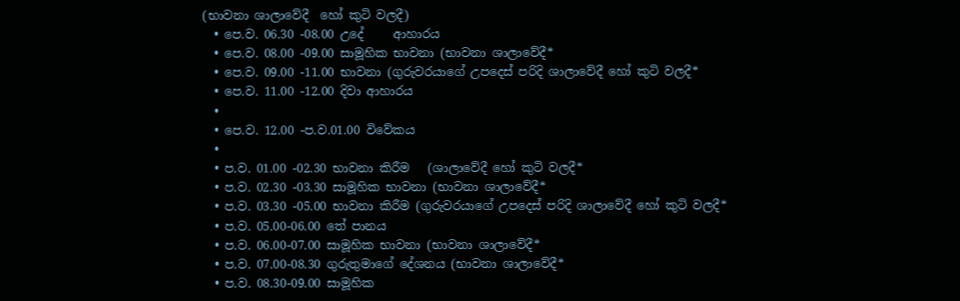(භාවනා ශාලාවේදී  හෝ කුටි වලදී)
  • පෙ.ව. 06.30 -08.00 උදේ     ආහාරය
  • පෙ.ව. 08.00 -09.00 සාමූහික භාවනා (භාවනා ශාලාවේදී*
  • පෙ.ව. 09.00 -11.00 භාවනා (ගුරුවරයාගේ උපදෙස් පරිදි ශාලාවේදී හෝ කුටි වලදී*
  • පෙ.ව. 11.00 -12.00 දිවා ආහාරය
  •
  • පෙ.ව. 12.00 -ප.ව.01.00 විවේකය
  •
  • ප.ව. 01.00 -02.30 භාවනා කිරීම   (ශාලාවේදී හෝ කුටි වලදී*
  • ප.ව. 02.30 -03.30 සාමූහික භාවනා (භාවනා ශාලාවේදී*
  • ප.ව. 03.30 -05.00 භාවනා කිරීම (ගුරුවරයාගේ උපදෙස් පරිදි ශාලාවේදී හෝ කුටි වලදී*
  • ප.ව. 05.00-06.00 තේ පානය
  • ප.ව. 06.00-07.00 සාමූහික භාවනා (භාවනා ශාලාවේදී*
  • ප.ව. 07.00-08.30 ගුරුතුමාගේ දේශනය (භාවනා ශාලාවේදී*
  • ප.ව. 08.30-09.00 සාමූහික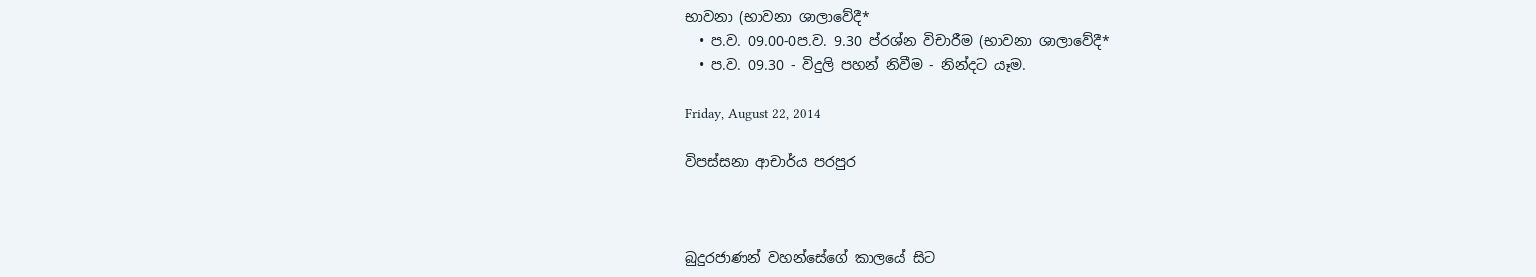භාවනා (භාවනා ශාලාවේදී*
  • ප.ව. 09.00-0ප.ව. 9.30 ප්රශ්න විචාරීම (භාවනා ශාලාවේදී*
  • ප.ව. 09.30 - විදුලි පහන් නිවීම - නින්දට යෑම.

Friday, August 22, 2014

විපස්සනා ආචාර්ය පරපුර



බුදුරජාණන් වහන්සේගේ කාලයේ සිට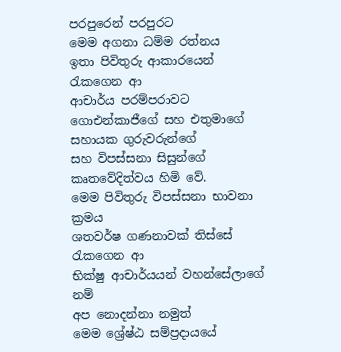පරපුරෙන් පරපුරට
මෙම අගනා ධම්ම රත්නය
ඉතා පිවිතුරු ආකාරයෙන් රැකගෙන ආ
ආචාර්ය පරම්පරාවට
ගොඑන්කාජීගේ සහ එතුමාගේ සහායක ගුරුවරුන්ගේ
සහ විපස්සනා සිසුන්ගේ කෘතවේදිත්වය හිමි වේ.
මෙම පිවිතුරු විපස්සනා භාවනා ක්‍රමය
ශතවර්ෂ ගණනාවක් තිස්සේ රැකගෙන ආ
භික්ෂු ආචාර්යයන් වහන්සේලාගේ නම්
අප නොදන්නා නමුත්
මෙම ශ්‍රේෂ්ඨ සම්ප්‍රදායයේ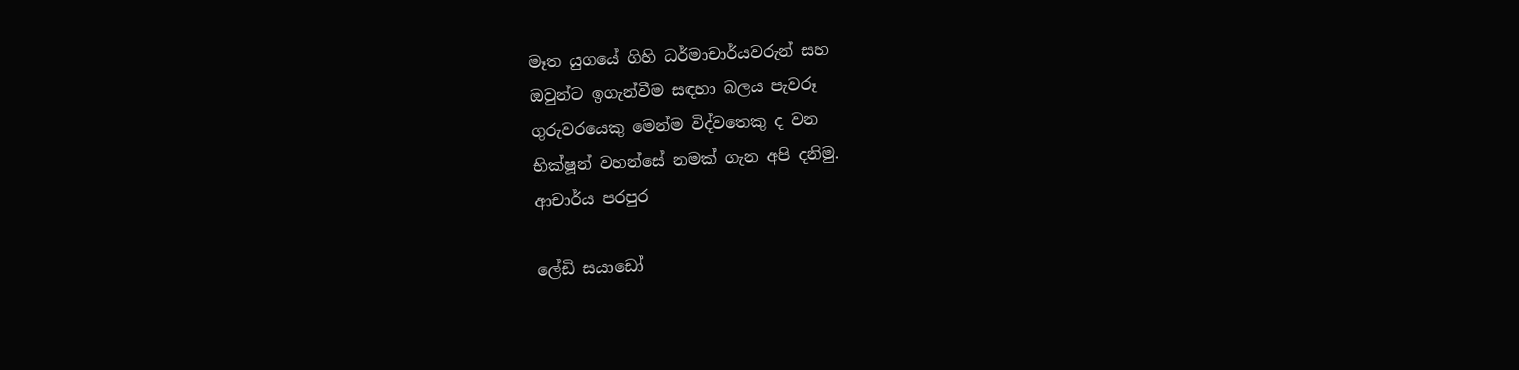මෑත යුගයේ ගිහි ධර්මාචාර්යවරුන් සහ
ඔවුන්ට ඉගැන්වීම සඳහා බලය පැවරූ
ගුරුවරයෙකු මෙන්ම විද්වතෙකු ද වන
භික්ෂූන් වහන්සේ නමක් ගැන අපි දනිමු.
ආචාර්ය පරපුර

ලේඩි සයාඩෝ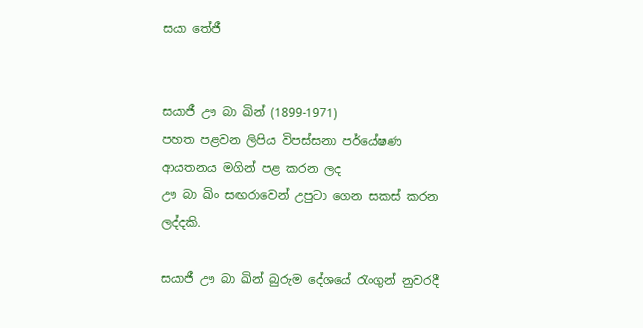සයා තේජී


සයාජී ඌ බා ඛින් (1899-1971)
පහත පළවන ලිපිය විපස්සනා පර්යේෂණ ආයතනය මගින් පළ කරන ලද
ඌ බා ඛිං සඟරාවෙන් උපුටා ගෙන සකස් කරන ලද්දකි.

සයාජී ඌ බා ඛින් බුරුම දේශයේ රැංගුන් නුවරදී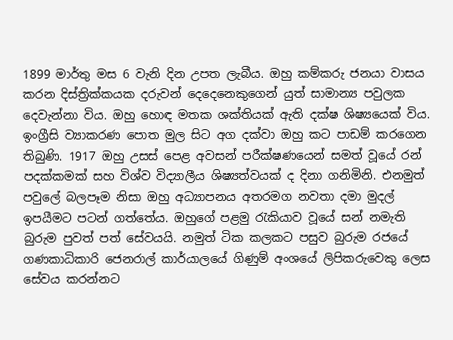1899 මාර්තු මස 6 වැනි දින උපත ලැබීය. ඔහු කම්කරු ජනයා වාසය කරන දිස්ත්‍රික්කයක දරුවන් දෙදෙනෙකුගෙන් යුත් සාමාන්‍ය පවුලක දෙවැන්නා විය. ඔහු හොඳ මතක ශක්තියක් ඇති දක්ෂ ශිෂ්‍යයෙක් විය. ඉංග්‍රීසි ව්‍යාකරණ පොත මුල සිට අග දක්වා ඔහු කට පාඩම් කරගෙන තිබුණි. 1917 ඔහු උසස් පෙළ අවසන් පරීක්ෂණයෙන් සමත් වූයේ රන් පදක්කමක් සහ විශ්ව විද්‍යාලීය ශිෂ්‍යත්වයක් ද දිනා ගනිමිනි. එනමුත් පවුලේ බලපෑම නිසා ඔහු අධ්‍යාපනය අතරමග නවතා දමා මුදල් ඉපයීමට පටන් ගත්තේය. ඔහුගේ පළමු රැකියාව වූයේ සන් නමැති බුරුම පුවත් පත් සේවයයි. නමුත් ටික කලකට පසුව බුරුම රජයේ ගණකාධිකාරි ජෙනරාල් කාර්යාලයේ ගිණුම් අංශයේ ලිපිකරුවෙකු ලෙස සේවය කරන්නට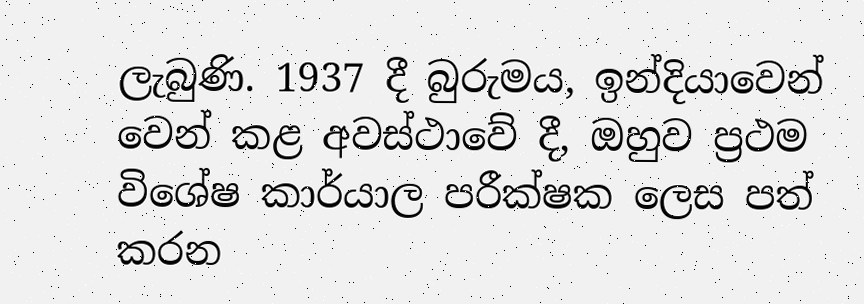ලැබුණි. 1937 දී බුරුමය, ඉන්දියාවෙන් වෙන් කළ අවස්ථාවේ දී, ඔහුව ප්‍රථම විශේෂ කාර්යාල පරීක්ෂක ලෙස පත් කරන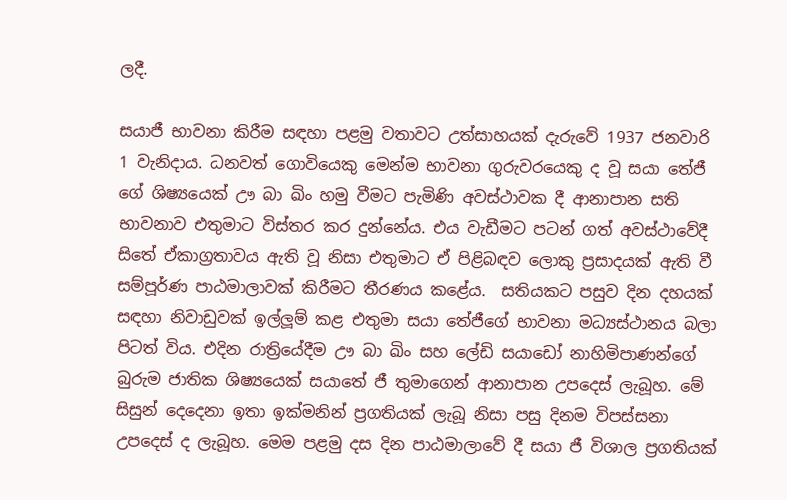ලදී.

සයාජී භාවනා කිරීම සඳහා පළමු වතාවට උත්සාහයක් දැරුවේ 1937 ජනවාරි 1 වැනිදාය. ධනවත් ගොවියෙකු මෙන්ම භාවනා ගුරුවරයෙකු ද වූ සයා තේජී ගේ ශිෂ්‍යයෙක් ඌ බා ඛිං හමු වීමට පැමිණි අවස්ථාවක දී ආනාපාන සති භාවනාව එතුමාට විස්තර කර දුන්නේය. එය වැඩීමට පටන් ගත් අවස්ථාවේදී සිතේ ඒකාග්‍රතාවය ඇති වූ නිසා එතුමාට ඒ පිළිබඳව ලොකු ප්‍රසාදයක් ඇති වී සම්පූර්ණ පාඨමාලාවක් කිරීමට තීරණය කළේය.  සතියකට පසුව දින දහයක් සඳහා නිවාඩුවක් ඉල්ලූම් කළ එතුමා සයා තේජීගේ භාවනා මධ්‍යස්ථානය බලා පිටත් විය. එදින රාත්‍රියේදීම ඌ බා ඛිං සහ ලේඩි සයාඩෝ නාහිමිපාණන්ගේ  බුරුම ජාතික ශිෂ්‍යයෙක් සයාතේ ජී තුමාගෙන් ආනාපාන උපදෙස් ලැබූහ. මේ සිසුන් දෙදෙනා ඉතා ඉක්මනින් ප්‍රගතියක් ලැබූ නිසා පසු දිනම විපස්සනා උපදෙස් ද ලැබූහ. මෙම පළමු දස දින පාඨමාලාවේ දී සයා ජී විශාල ප්‍රගතියක්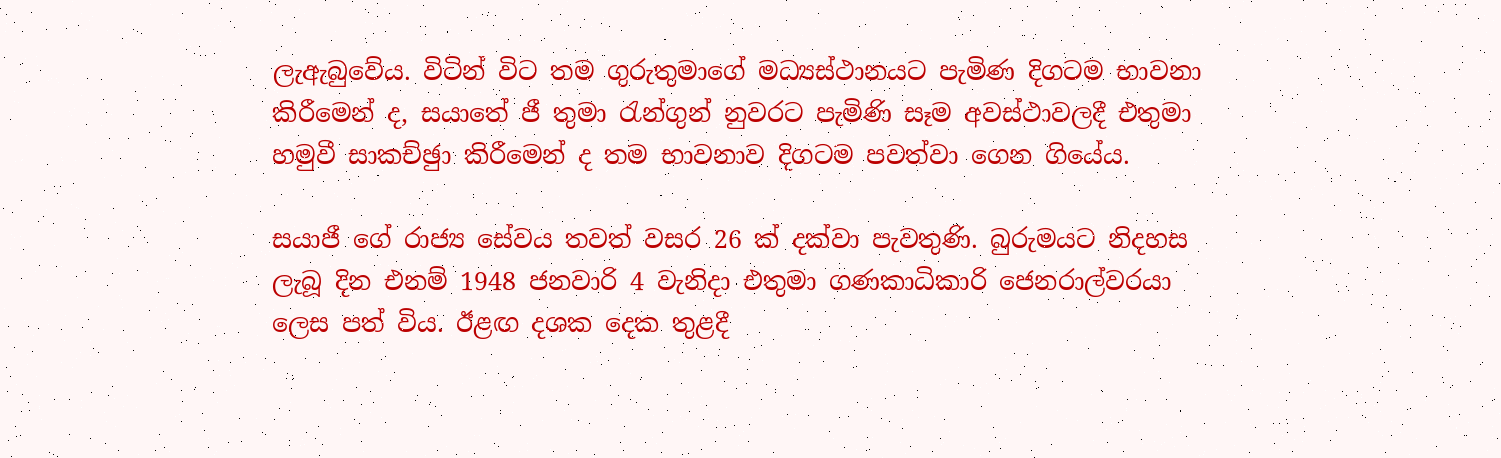ලැඇබුවේය. විටින් විට තම ගුරුතුමාගේ මධ්‍යස්ථානයට පැමිණ දිගටම භාවනා  කිරීමෙන් ද, සයාතේ ජී තුමා රැන්ගුන් නුවරට පැමිණි සෑම අවස්ථාවලදී එතුමා හමුවී සාකච්ඡුා කිරීමෙන් ද තම භාවනාව දිගටම පවත්වා ගෙන ගියේය.

සයාජී ගේ රාජ්‍ය සේවය තවත් වසර 26 ක් දක්වා පැවතුණි. බුරුමයට නිදහස ලැබූ දින එනම් 1948 ජනවාරි 4 වැනිදා එතුමා ගණකාධිකාරි ජෙනරාල්වරයා ලෙස පත් විය. ඊළඟ දශක දෙක තුළදී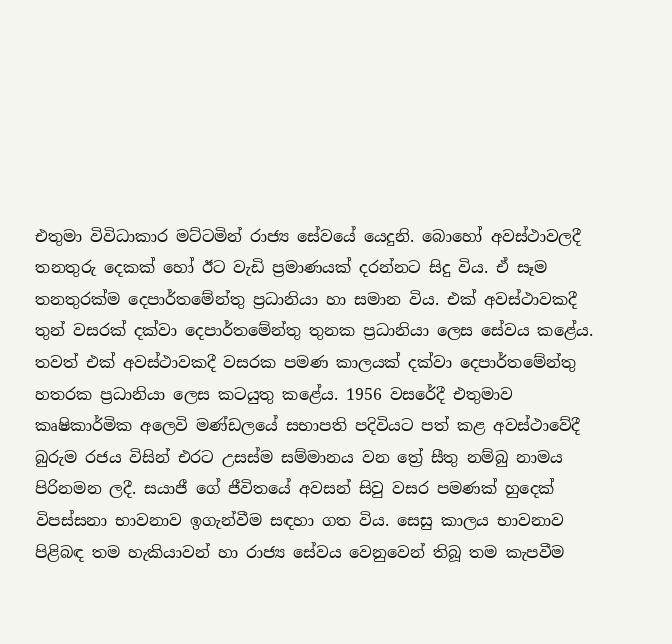එතුමා විවිධාකාර මට්ටමින් රාජ්‍ය සේවයේ යෙදුනි. බොහෝ අවස්ථාවලදී තනතුරු දෙකක් හෝ ඊට වැඩි ප්‍රමාණයක් දරන්නට සිදු විය. ඒ සෑම තනතුරක්ම දෙපාර්තමේන්තු ප්‍රධානියා හා සමාන විය. එක් අවස්ථාවකදී තුන් වසරක් දක්වා දෙපාර්තමේන්තු තුනක ප්‍රධානියා ලෙස සේවය කළේය. තවත් එක් අවස්ථාවකදී වසරක පමණ කාලයක් දක්වා දෙපාර්තමේන්තු හතරක ප්‍රධානියා ලෙස කටයුතු කළේය. 1956 වසරේදී එතුමාව කෘෂිකාර්මික අලෙවි මණ්ඩලයේ සභාපති පදිවියට පත් කළ අවස්ථාවේදී බුරුම රජය විසින් එරට උසස්ම සම්මානය වන ත්‍රේ සීතු නම්බු නාමය පිරිනමන ලදී. සයාජී ගේ ජීවිතයේ අවසන් සිවු වසර පමණක් හුදෙක් විපස්සනා භාවනාව ඉගැන්වීම සඳහා ගත විය. සෙසු කාලය භාවනාව පිළිබඳ තම හැකියාවන් හා රාජ්‍ය සේවය වෙනුවෙන් තිබූ තම කැපවීම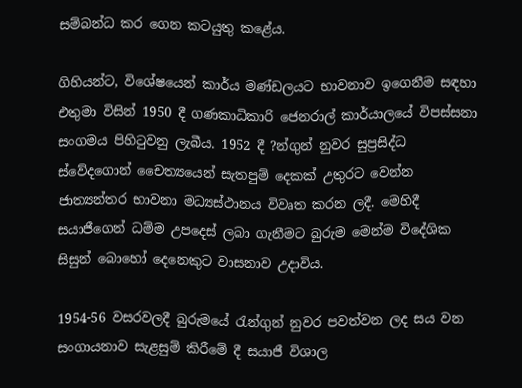සම්බන්ධ කර ගෙන කටයුතු කළේය.

ගිහියන්ට, විශේෂයෙන් කාර්ය මණ්ඩලයට භාවනාව ඉගෙනීම සඳහා එතුමා විසින් 1950 දී ගණකාධිකාරි ජෙනරාල් කාර්යාලයේ විපස්සනා සංගමය පිහිටුවනු ලැබීය. 1952 දී ?න්ගුන් නුවර සුප්‍රසිද්ධ ස්වේදගොන් චෛත්‍යයෙන් සැතපුම් දෙකක් උතුරට වෙන්න ජාත්‍යන්තර භාවනා මධ්‍යස්ථානය විවෘත කරන ලදී. මෙහිදී සයාජීගෙන් ධම්ම උපදෙස් ලබා ගැනීමට බුරුම මෙන්ම විදේශික සිසුන් බොහෝ දෙනෙකුට වාසනාව උදාවිය.

1954-56 වසරවලදී බුරුමයේ රැන්ගුන් නුවර පවත්වන ලද සය වන සංගායනාව සැළසුම් කිරීමේ දී සයාජී විශාල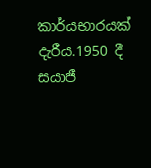කාර්යභාරයක් දැරීය.1950 දී සයාජී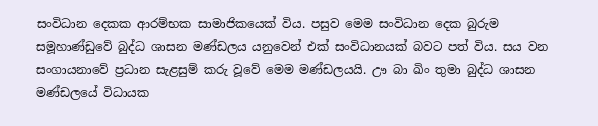සංවිධාන දෙකක ආරම්භක සාමාජිකයෙක් විය. පසුව මෙම සංවිධාන දෙක බුරුම සමූහාණ්ඩුවේ බුද්ධ ශාසන මණ්ඩලය යනුවෙන් එක් සංවිධානයක් බවට පත් විය. සය වන සංගායනාවේ ප්‍රධාන සැළසුම් කරු වූවේ මෙම මණ්ඩලයයි. ඌ බා ඛිං තුමා බුද්ධ ශාසන මණ්ඩලයේ විධායක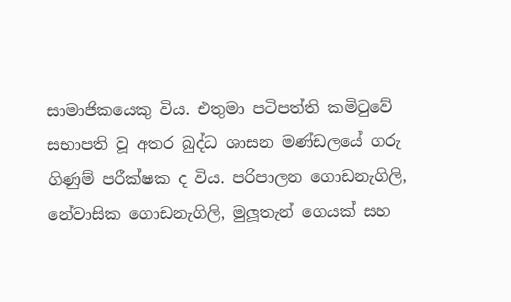සාමාජිකයෙකු විය. එතුමා පටිපත්ති කමිටුවේ සභාපති වූ අතර බුද්ධ ශාසන මණ්ඩලයේ ගරු ගිණුම් පරීක්ෂක ද විය. පරිපාලන ගොඩනැගිලි, නේවාසික ගොඩනැගිලි, මුලූතැන් ගෙයක් සහ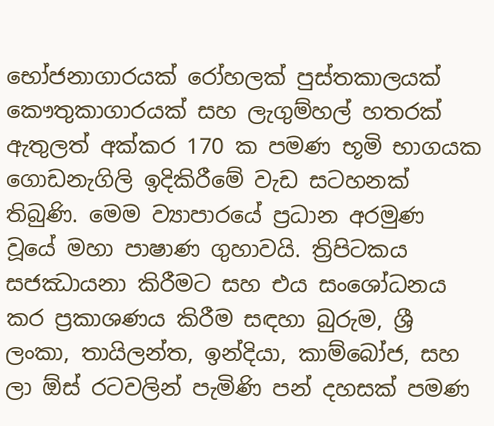භෝජනාගාරයක් රෝහලක් පුස්තකාලයක් කෞතුකාගාරයක් සහ ලැගුම්හල් හතරක් ඇතුලත් අක්කර 170 ක පමණ භූමි භාගයක ගොඩනැගිලි ඉදිකිරීමේ වැඩ සටහනක් තිබුණි. මෙම ව්‍යාපාරයේ ප්‍රධාන අරමුණ වූයේ මහා පාෂාණ ගුහාවයි. ත්‍රිපිටකය සජඣායනා කිරීමට සහ එය සංශෝධනය කර ප්‍රකාශණය කිරීම සඳහා බුරුම, ශ්‍රී ලංකා, තායිලන්ත, ඉන්දියා, කාම්බෝජ, සහ ලා ඕස් රටවලින් පැමිණි පන් දහසක් පමණ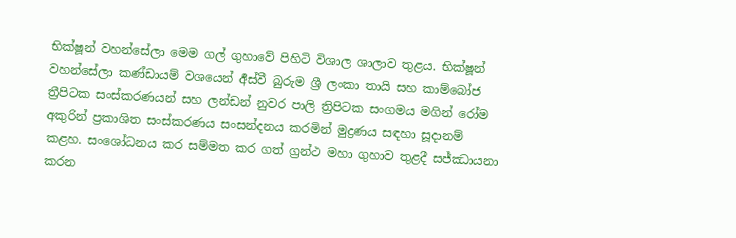භික්ෂූන් වහන්සේලා මෙම ගල් ගුහාවේ පිහිටි විශාල ශාලාව තුළය. භික්ෂූන් වහන්සේලා කණ්ඩායම් වශයෙන් ර්‍අස්වී බුරුම ශ්‍රී ලංකා තායි සහ කාම්බෝජ ත්‍රීපිටක සංස්කරණයන් සහ ලන්ඩන් නුවර පාලි ත්‍රිපිටක සංගමය මගින් රෝම අකුරින් ප්‍රකාශිත සංස්කරණය සංසන්දනය කරමින් මුද්‍රණය සඳහා සූදානම් කළහ. සංශෝධනය කර සම්මත කර ගත් ග්‍රන්ථ මහා ගුහාව තුළදී සජ්ඣායනා කරන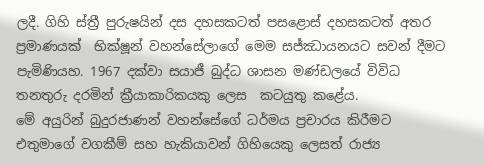ලදී. ගිහි ස්ත්‍රී පුරුෂයින් දස දහසකටත් පසළොස් දහසකටත් අතර ප්‍රමාණයක්  භික්ෂූන් වහන්සේලාගේ මෙම සජ්ඣායනයට සවන් දීමට පැමිණියහ. 1967 දක්වා සයාජී බුද්ධ ශාසන මණ්ඩලයේ විවිධ තනතුරු දරමින් ක්‍රීයාකාරිකයකු ලෙස  කටයුතු කළේය.
මේ අයුරින් බුදුරජාණන් වහන්සේගේ ධර්මය ප්‍රචාරය කිරීමට එතුමාගේ වගකීම් සහ හැකියාවන් ගිහියෙකු ලෙසත් රාජ්‍ය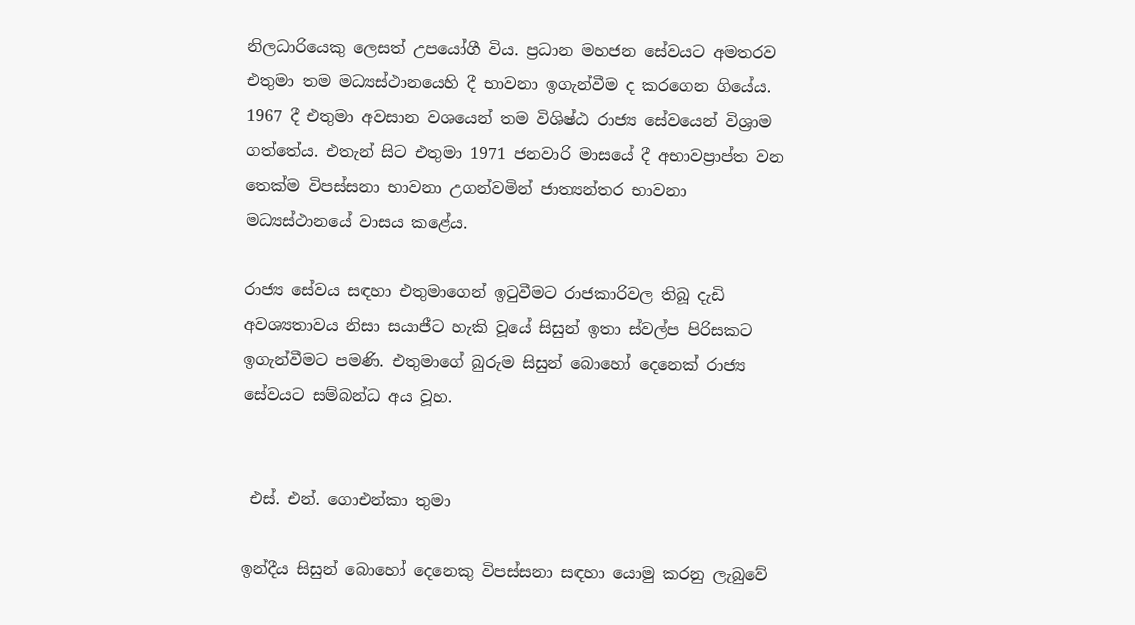නිලධාරියෙකු ලෙසත් උපයෝගී විය. ප්‍රධාන මහජන සේවයට අමතරව එතුමා තම මධ්‍යස්ථානයෙහි දී භාවනා ඉගැන්වීම ද කරගෙන ගියේය. 1967 දී එතුමා අවසාන වශයෙන් තම විශිෂ්ඨ රාජ්‍ය සේවයෙන් විශ්‍රාම ගත්තේය. එතැන් සිට එතුමා 1971 ජනවාරි මාසයේ දී අභාවප්‍රාප්ත වන තෙක්ම විපස්සනා භාවනා උගන්වමින් ජාත්‍යන්තර භාවනා මධ්‍යස්ථානයේ වාසය කළේය.

රාජ්‍ය සේවය සඳහා එතුමාගෙන් ඉටුවීමට රාජකාරිවල තිබූ දැඩි අවශ්‍යතාවය නිසා සයාජීට හැකි වූයේ සිසුන් ඉතා ස්වල්ප පිරිසකට ඉගැන්වීමට පමණි. එතුමාගේ බුරුම සිසුන් බොහෝ දෙනෙක් රාජ්‍ය සේවයට සම්බන්ධ අය වූහ.


 එස්. එන්. ගොඑන්කා තුමා

ඉන්දීය සිසුන් බොහෝ දෙනෙකු විපස්සනා සඳහා යොමු කරනු ලැබුවේ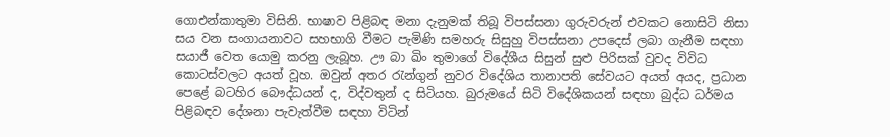ගොඑන්කාතුමා විසිනි. භාෂාව පිළිබඳ මනා දැනුමක් තිබූ විපස්සනා ගුරුවරුන් එවකට නොසිටි නිසා සය වන සංගායනාවට සහභාගි වීමට පැමිණි සමහරු සිසුහු විපස්සනා උපදෙස් ලබා ගැනීම සඳහා සයාජී වෙත යොමු කරනු ලැබූහ. ඌ බා ඛිං තුමාගේ විදේශීය සිසුන් සුළු පිරිසක් වුවද විවිධ කොටස්වලට අයත් වූහ. ඔවුන් අතර රැන්ගුන් නුවර විදේශිය තානාපති සේවයට අයත් අයද, ප්‍රධාන පෙළේ බටහිර බෞද්ධයන් ද, විද්වතුන් ද සිටියහ. බුරුමයේ සිටි විදේශිකයන් සඳහා බුද්ධ ධර්මය පිළිබඳව දේශනා පැවැත්වීම සඳහා විටින්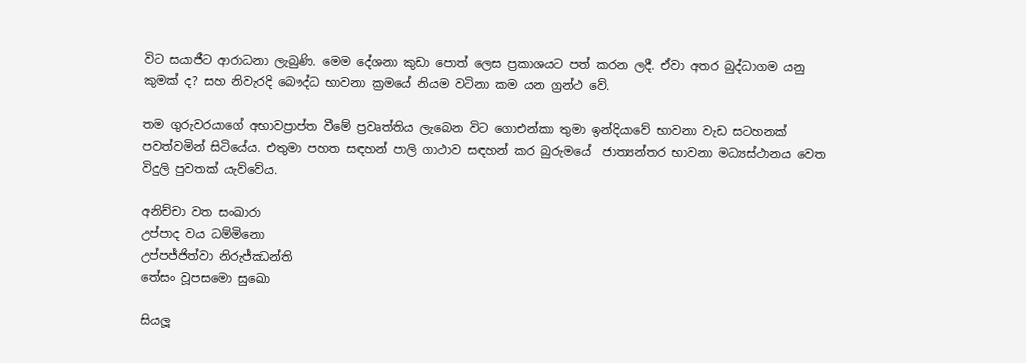විට සයාජීට ආරාධනා ලැබුණි. මෙම දේශනා කුඩා පොත් ලෙස ප්‍රකාශයට පත් කරන ලදී. ඒවා අතර බුද්ධාගම යනු කුමක් ද? සහ නිවැරදි බෞද්ධ භාවනා ක්‍රමයේ නියම වටිනා කම යන ග්‍රන්ථ වේ.

තම ගුරුවරයාගේ අභාවප්‍රාප්ත වීමේ ප්‍රවෘත්තිය ලැබෙන විට ගොඑන්කා තුමා ඉන්දියාවේ භාවනා වැඩ සටහනක් පවත්වමින් සිටියේය. එතුමා පහත සඳහන් පාලි ගාථාව සඳහන් කර බුරුමයේ  ජාත්‍යන්තර භාවනා මධ්‍යස්ථානය වෙත විදුලි පුවතක් යැව්වේය.

අනිච්චා වත සංඛාරා
උප්පාද වය ධම්මිනො
උප්පජ්ජිත්වා නිරුජ්ඣන්ති
තේසං වූපසමො සුඛො

සියලූ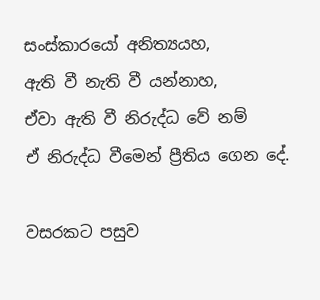සංස්කාරයෝ අනිත්‍යයහ,
ඇති වී නැති වී යන්නාහ,
ඒවා ඇති වී නිරුද්ධ වේ නම්
ඒ නිරුද්ධ වීමෙන් ප්‍රීතිය ගෙන දේ.

වසරකට පසුව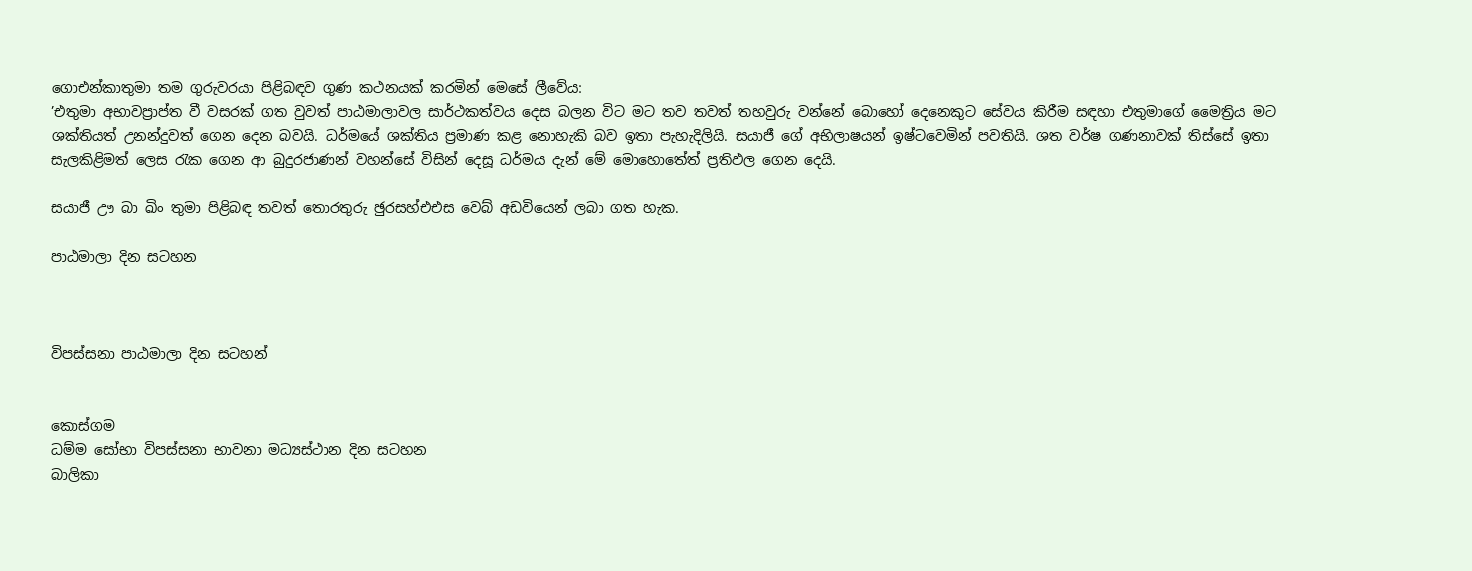ගොඑන්කාතුමා තම ගුරුවරයා පිළිබඳව ගුණ කථනයක් කරමින් මෙසේ ලීවේය:
’එතුමා අභාවප්‍රාප්ත වී වසරක් ගත වුවත් පාඨමාලාවල සාර්ථකත්වය දෙස බලන විට මට තව තවත් තහවුරු වන්නේ බොහෝ දෙනෙකුට සේවය කිරීම සඳහා එතුමාගේ මෛත්‍රිය මට ශක්තියත් උනන්දුවත් ගෙන දෙන බවයි. ධර්මයේ ශක්තිය ප්‍රමාණ කළ නොහැකි බව ඉතා පැහැදිලියි. සයාජී ගේ අභිලාෂයන් ඉෂ්ටවෙමින් පවතියි. ශත වර්ෂ ගණනාවක් තිස්සේ ඉතා සැලකිළිමත් ලෙස රැක ගෙන ආ බුදුරජාණන් වහන්සේ විසින් දෙසූ ධර්මය දැන් මේ මොහොතේත් ප්‍රතිඵල ගෙන දෙයි.

සයාජී ඌ බා ඛිං තුමා පිළිබඳ තවත් තොරතුරු ඡුරසහ්එඑස වෙබ් අඩවියෙන් ලබා ගත හැක.

පාඨමාලා දින සටහන



විපස්සනා පාඨමාලා දින සටහන්


කොස්ගම
ධම්ම සෝභා විපස්සනා භාවනා මධ්‍යස්ථාන දින සටහන
බාලිකා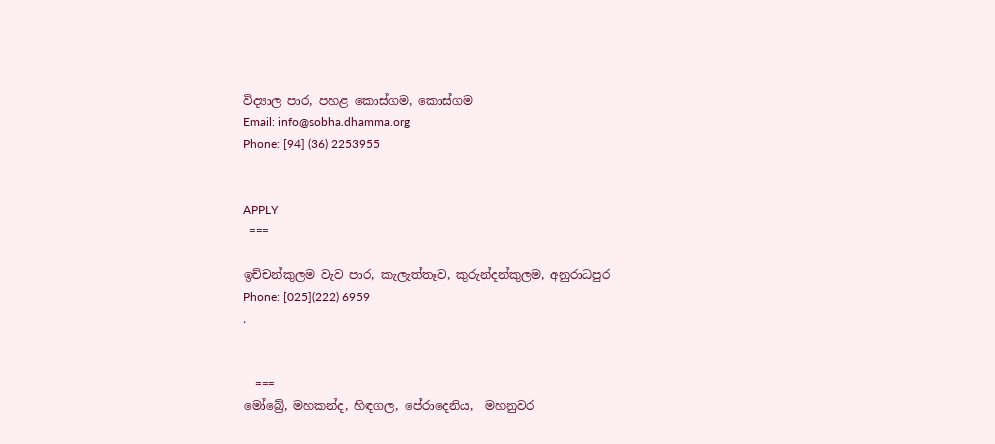විද්‍යාල පාර, පහළ කොස්ගම, කොස්ගම
Email: info@sobha.dhamma.org
Phone: [94] (36) 2253955


APPLY
 ===

ඉච්චන්කුලම වැව පාර, කැලැත්තෑව, කුරුන්දන්කුලම, අනුරාධපුර
Phone: [025](222) 6959
.


  ===
මෝබ්‍රේ, මහකන්ද, හිඳගල, පේරාදෙනිය,  මහනුවර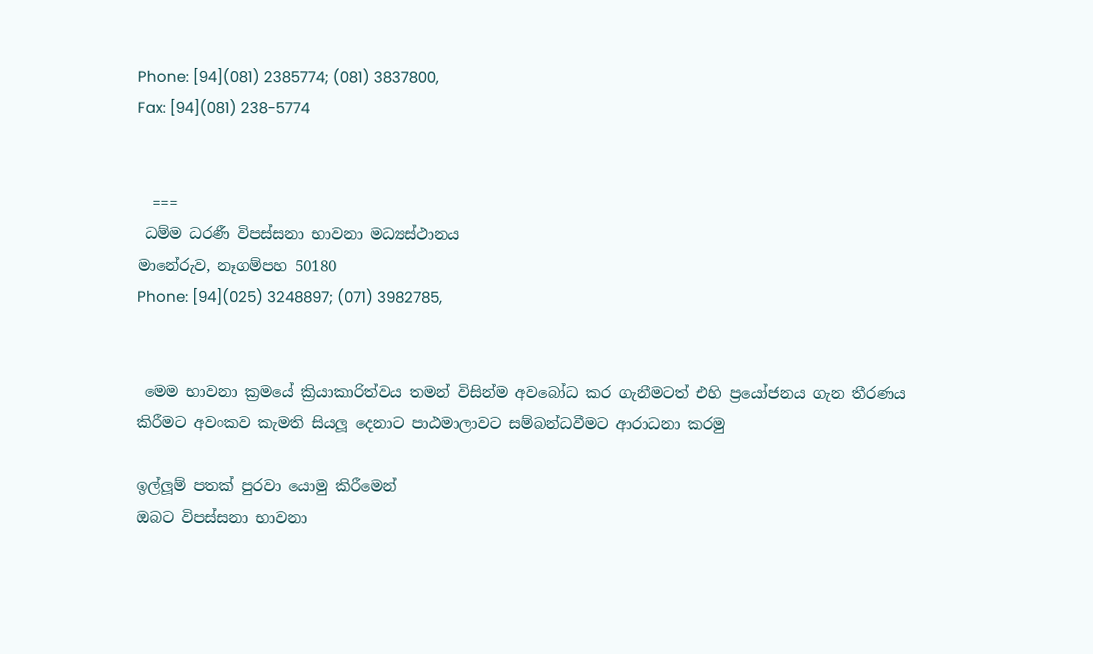Phone: [94](081) 2385774; (081) 3837800,
Fax: [94](081) 238-5774


  ===
 ධම්ම ධරණී විපස්සනා භාවනා මධ්‍යස්ථානය
මානේරුව, නෑගම්පහ 50180
Phone: [94](025) 3248897; (071) 3982785,


 මෙම භාවනා ක්‍රමයේ ක්‍රියාකාරිත්වය තමන් විසින්ම අවබෝධ කර ගැනීමටත් එහි ප්‍රයෝජනය ගැන තීරණය කිරීමට අවංකව කැමති සියලූ දෙනාට පාඨමාලාවට සම්බන්ධවීමට ආරාධනා කරමු

ඉල්ලූම් පතක් පුරවා යොමු කිරීමෙන්
ඔබට විපස්සනා භාවනා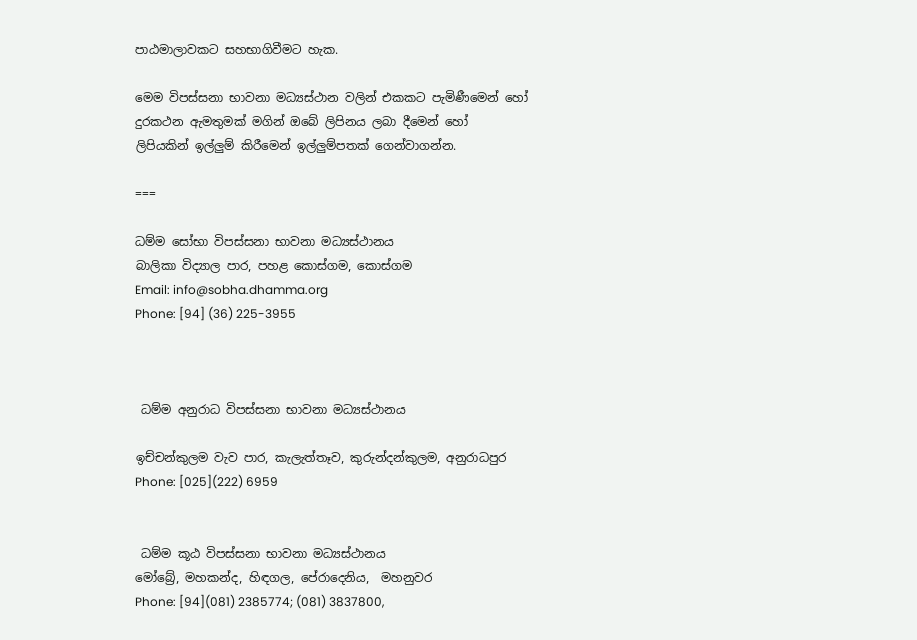පාඨමාලාවකට සහභාගිවීමට හැක.

මෙම විපස්සනා භාවනා මධ්‍යස්ථාන වලින් එකකට පැමිණීමෙන් හෝ
දුරකථන ඇමතුමක් මගින් ඔබේ ලිපිනය ලබා දීමෙන් හෝ
ලිපියකින් ඉල්ලුම් කිරීමෙන් ඉල්ලුම්පතක් ගෙන්වාගන්න.

===

ධම්ම සෝභා විපස්සනා භාවනා මධ්‍යස්ථානය
බාලිකා විද්‍යාල පාර, පහළ කොස්ගම, කොස්ගම
Email: info@sobha.dhamma.org
Phone: [94] (36) 225-3955



 ධම්ම අනුරාධ විපස්සනා භාවනා මධ්‍යස්ථානය

ඉච්චන්කුලම වැව පාර, කැලැත්තෑව, කුරුන්දන්කුලම, අනුරාධපුර
Phone: [025](222) 6959


 ධම්ම කූඨ විපස්සනා භාවනා මධ්‍යස්ථානය
මෝබ්‍රේ, මහකන්ද, හිඳගල, පේරාදෙනිය,  මහනුවර
Phone: [94](081) 2385774; (081) 3837800,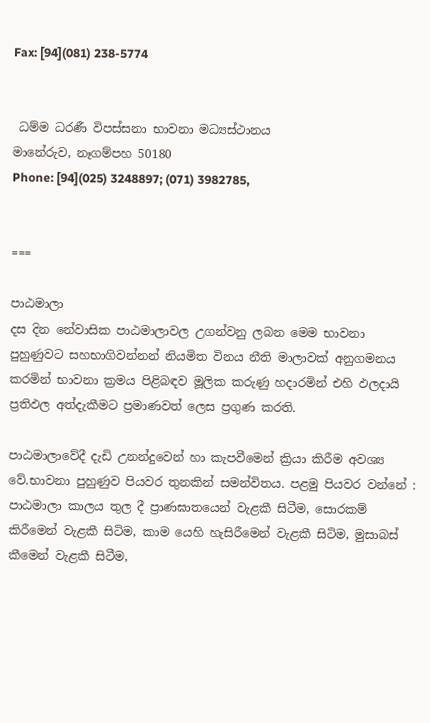Fax: [94](081) 238-5774


 ධම්ම ධරණී විපස්සනා භාවනා මධ්‍යස්ථානය
මානේරුව, නෑගම්පහ 50180
Phone: [94](025) 3248897; (071) 3982785,


===

පාඨමාලා
දස දින නේවාසික පාඨමාලාවල උගන්වනු ලබන මෙම භාවනා පුහුණුවට සහභාගිවන්නන් නියමිත විනය නීති මාලාවක් අනුගමනය කරමින් භාවනා ක්‍රමය පිළිබඳව මූලික කරුණු හදාරමින් එහි ඵලදායි ප්‍රතිඵල අත්දැකීමට ප්‍රමාණවත් ලෙස ප්‍රගුණ කරති.

පාඨමාලාවේදී දැඩි උනන්දුවෙන් හා කැපවීමෙන් ක්‍රියා කිරීම අවශ්‍ය වේ.භාවනා පුහුණුව පියවර තුනකින් සමන්විතය. පළමු පියවර වන්නේ : පාඨමාලා කාලය තුල දී ප්‍රාණඝාතයෙන් වැළකී සිටීම, සොරකම් කිරීමෙන් වැළකී සිටිම, කාම යෙහි හැසිරීමෙන් වැළකී සිටිම, මුසාබස් කීමෙන් වැළකී සිටීම,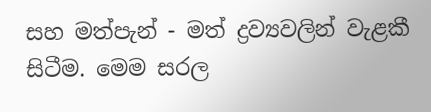සහ මත්පැන් - මත් ද්‍රව්‍යවලින් වැළකී සිටීම. මෙම සරල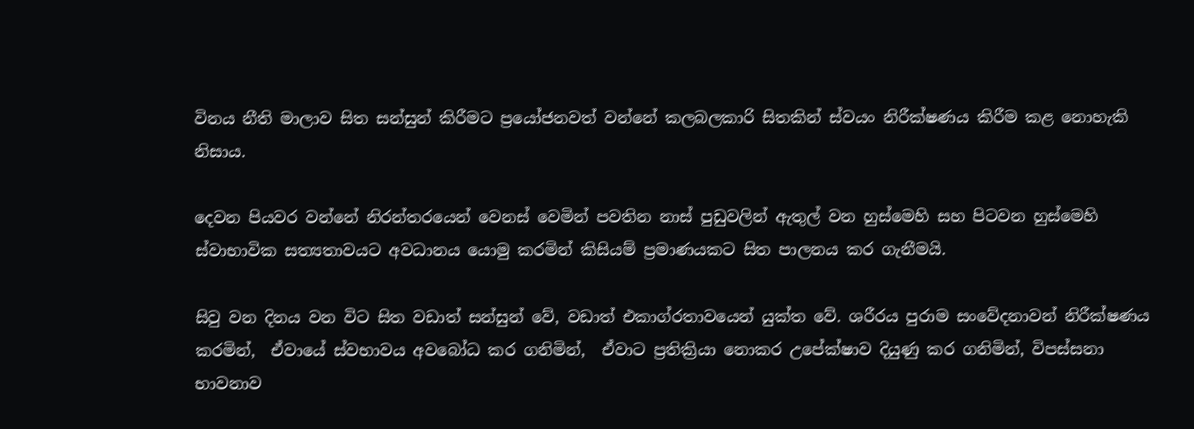විනය නීති මාලාව සිත සන්සුන් කිරීමට ප්‍රයෝජනවත් වන්නේ කලබලකාරි සිතකින් ස්වයං නිරීක්ෂණය කිරීම කළ නොහැකි නිසාය.

දෙවන පියවර වන්නේ නිරන්තරයෙන් වෙනස් වෙමින් පවතින නාස් පුඩුවලින් ඇතුල් වන හුස්මෙහි සහ පිටවන හුස්මෙහි ස්වාභාවික සත්‍යතාවයට අවධානය යොමු කරමින් කිසියම් ප්‍රමාණයකට සිත පාලනය කර ගැනීමයි.

සිවු වන දිනය වන විට සිත වඩාත් සන්සුන් වේ, වඩාත් එකාග්රතාවයෙන් යුක්ත වේ. ශරීරය පුරාම සංවේදනාවන් නිරීක්ෂණය කරමින්,  ඒවායේ ස්වභාවය අවබෝධ කර ගනිමින්,  ඒවාට ප්‍රතික්‍රියා නොකර උපේක්ෂාව දියුණු කර ගනිමින්, විපස්සනා භාවනාව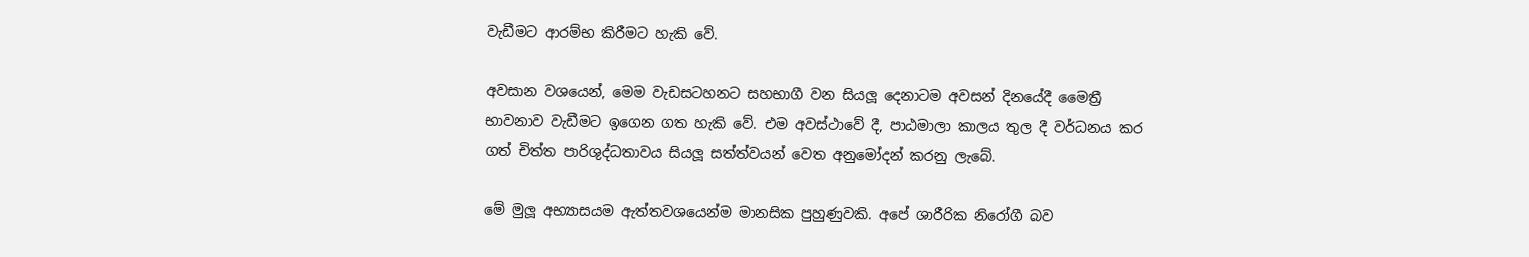වැඩීමට ආරම්භ කිරීමට හැකි වේ.

අවසාන වශයෙන්, මෙම වැඩසටහනට සහභාගී වන සියලූ දෙනාටම අවසන් දිනයේදී මෛත්‍රී භාවනාව වැඩීමට ඉගෙන ගත හැකි වේ. එම අවස්ථාවේ දී, පාඨමාලා කාලය තුල දී වර්ධනය කර ගත් චිත්ත පාරිශුද්ධතාවය සියලූ සත්ත්වයන් වෙත අනුමෝදන් කරනු ලැබේ.

මේ මුලූ අභ්‍යාසයම ඇත්තවශයෙන්ම මානසික පුහුණුවකි. අපේ ශාරීරික නිරෝගී බව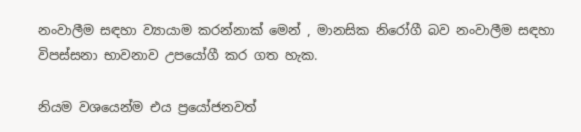නංවාලීම සඳහා ව්‍යායාම කරන්නාක් මෙන් , මානසික නිරෝගී බව නංවාලීම සඳහා විපස්සනා භාවනාව උපයෝගී කර ගත හැක.

නියම වශයෙන්ම එය ප්‍රයෝජනවත්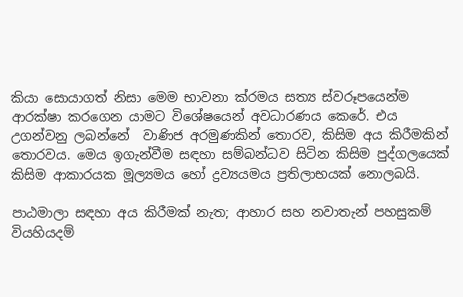කියා සොයාගත් නිසා මෙම භාවනා ක්රමය සත්‍ය ස්වරූපයෙන්ම ආරක්ෂා කරගෙන යාමට විශේෂයෙන් අවධාරණය කෙරේ. එය උගන්වනු ලබන්නේ  වාණිජ අරමුණකින් තොරව, කිසිම අය කිරීමකින් තොරවය. මෙය ඉගැන්වීම සඳහා සම්බන්ධව සිටින කිසිම පුද්ගලයෙක් කිසිම ආකාරයක මූල්‍යමය හෝ ද්‍රව්‍යයමය ප්‍රතිලාභයක් නොලබයි.

පාඨමාලා සඳහා අය කිරීමක් නැත; ආහාර සහ නවාතැන් පහසුකම් වියහියදම්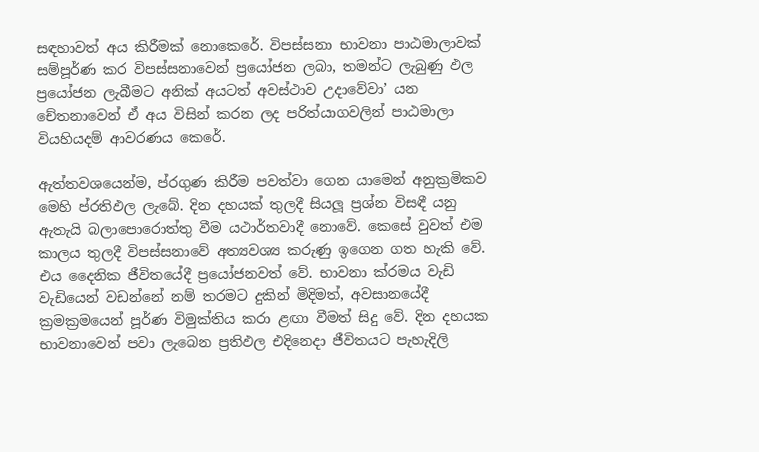සඳහාවත් අය කිරීමක් නොකෙරේ. විපස්සනා භාවනා පාඨමාලාවක් සම්පූර්ණ කර විපස්සනාවෙන් ප්‍රයෝජන ලබා, තමන්ට ලැබුණු ඵල ප්‍රයෝජන ලැබීමට අනික් අයටත් අවස්ථාව උදාවේවා’ යන චේතනාවෙන් ඒ අය විසින් කරන ලද පරිත්යාගවලින් පාඨමාලා වියහියදම් ආවරණය කෙරේ.

ඇත්තවශයෙන්ම, ප්රගුණ කිරීම පවත්වා ගෙන යාමෙන් අනුක්‍රමිකව මෙහි ප්රතිඵල ලැබේ. දින දහයක් තුලදී සියලූ ප්‍රශ්න විසඳී යනු ඇතැයි බලාපොරොත්තු වීම යථාර්තවාදී නොවේ. කෙසේ වුවත් එම කාලය තුලදී විපස්සනාවේ අත්‍යවශ්‍ය කරුණු ඉගෙන ගත හැකි වේ. එය දෛනික ජීවිතයේදී ප්‍රයෝජනවත් වේ. භාවනා ක්රමය වැඩි වැඩියෙන් වඩන්නේ නම් තරමට දුකින් මිදිමත්, අවසානයේදී ක්‍රමක්‍රමයෙන් පූර්ණ විමුක්තිය කරා ළඟා වීමත් සිදු වේ. දින දහයක භාවනාවෙන් පවා ලැබෙන ප්‍රතිඵල එදිනෙදා ජීවිතයට පැහැදිලි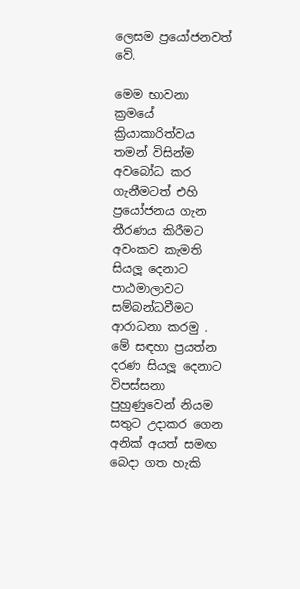ලෙසම ප්‍රයෝජනවත් වේ.

මෙම භාවනා ක්‍රමයේ ක්‍රියාකාරිත්වය තමන් විසින්ම අවබෝධ කර ගැනීමටත් එහි ප්‍රයෝජනය ගැන තීරණය කිරීමට අවංකව කැමති සියලූ දෙනාට පාඨමාලාවට සම්බන්ධවීමට ආරාධනා කරමු . මේ සඳහා ප්‍රයත්න දරණ සියලූ දෙනාට විපස්සනා පුහුණුවෙන් නියම සතුට උදාකර ගෙන අනික් අයත් සමඟ බෙදා ගත හැකි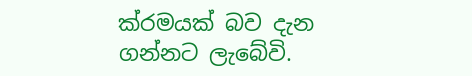ක්රමයක් බව දැන ගන්නට ලැබේවි.